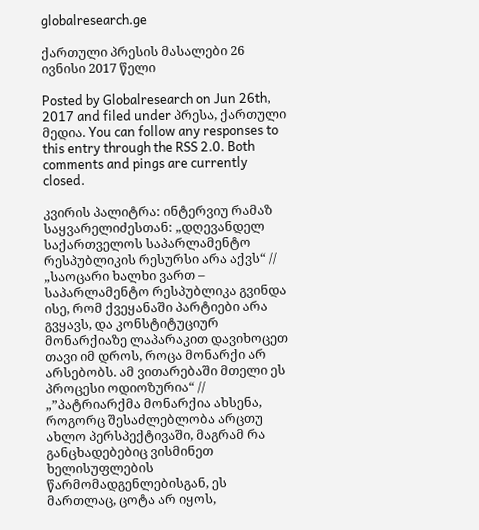globalresearch.ge

ქართული პრესის მასალები 26 ივნისი 2017 წელი

Posted by Globalresearch on Jun 26th, 2017 and filed under პრესა, ქართული მედია. You can follow any responses to this entry through the RSS 2.0. Both comments and pings are currently closed.

კვირის პალიტრა: ინტერვიუ რამაზ საყვარელიძესთან: „დღევანდელ საქართველოს საპარლამენტო რესპუბლიკის რესურსი არა აქვს“ // „საოცარი ხალხი ვართ – საპარლამენტო რესპუბლიკა გვინდა ისე, რომ ქვეყანაში პარტიები არა გვყავს, და კონსტიტუციურ მონარქიაზე ლაპარაკით დავიხოცეთ თავი იმ დროს, როცა მონარქი არ არსებობს. ამ ვითარებაში მთელი ეს პროცესი ოდიოზურია“ // „”პატრიარქმა მონარქია ახსენა, როგორც შესაძლებლობა არცთუ ახლო პერსპექტივაში, მაგრამ რა განცხადებებიც ვისმინეთ ხელისუფლების წარმომადგენლებისგან, ეს მართლაც, ცოტა არ იყოს,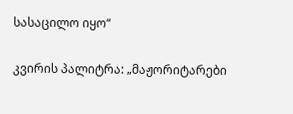სასაცილო იყო“

კვირის პალიტრა: „მაჟორიტარები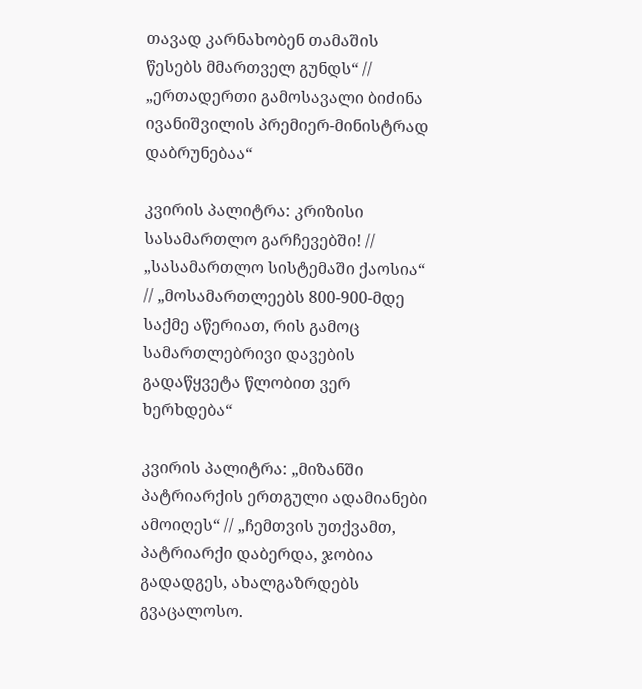თავად კარნახობენ თამაშის წესებს მმართველ გუნდს“ // „ერთადერთი გამოსავალი ბიძინა ივანიშვილის პრემიერ-მინისტრად დაბრუნებაა“

კვირის პალიტრა: კრიზისი სასამართლო გარჩევებში! // „სასამართლო სისტემაში ქაოსია“ // „მოსამართლეებს 800-900-მდე საქმე აწერიათ, რის გამოც სამართლებრივი დავების გადაწყვეტა წლობით ვერ ხერხდება“

კვირის პალიტრა: „მიზანში პატრიარქის ერთგული ადამიანები ამოიღეს“ // „ჩემთვის უთქვამთ, პატრიარქი დაბერდა, ჯობია გადადგეს, ახალგაზრდებს გვაცალოსო.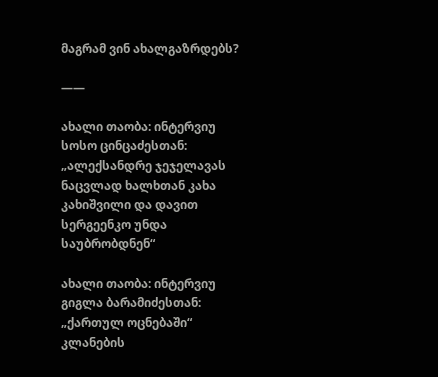მაგრამ ვინ ახალგაზრდებს?

——

ახალი თაობა: ინტერვიუ სოსო ცინცაძესთან: „ალექსანდრე ჯეჯელავას ნაცვლად ხალხთან კახა კახიშვილი და დავით სერგეენკო უნდა საუბრობდნენ“

ახალი თაობა: ინტერვიუ გიგლა ბარამიძესთან:  „ქართულ ოცნებაში“ კლანების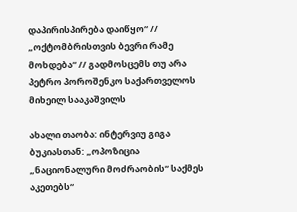დაპირისპირება დაიწყო“ // „ოქტომბრისთვის ბევრი რამე მოხდება“ // გადმოსცემს თუ არა პეტრო პოროშენკო საქართველოს მიხეილ სააკაშვილს

ახალი თაობა: ინტერვიუ გიგა ბუკიასთან: „ოპოზიცია „ნაციონალური მოძრაობის“ საქმეს აკეთებს“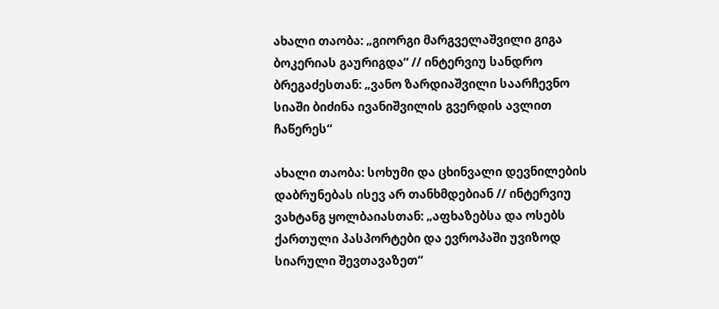ახალი თაობა: „გიორგი მარგველაშვილი გიგა ბოკერიას გაურიგდა“ // ინტერვიუ სანდრო ბრეგაძესთან: „ვანო ზარდიაშვილი საარჩევნო სიაში ბიძინა ივანიშვილის გვერდის ავლით ჩაწერეს“

ახალი თაობა: სოხუმი და ცხინვალი დევნილების დაბრუნებას ისევ არ თანხმდებიან // ინტერვიუ ვახტანგ ყოლბაიასთან: „აფხაზებსა და ოსებს ქართული პასპორტები და ევროპაში უვიზოდ სიარული შევთავაზეთ“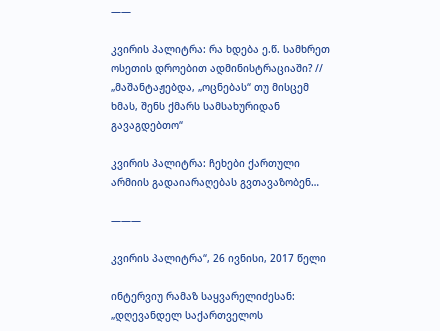——

კვირის პალიტრა: რა ხდება ე.წ. სამხრეთ ოსეთის დროებით ადმინისტრაციაში? // „მაშანტაჟებდა, „ოცნებას“ თუ მისცემ ხმას, შენს ქმარს სამსახურიდან გავაგდებთო“

კვირის პალიტრა: ჩეხები ქართული არმიის გადაიარაღებას გვთავაზობენ…

———

კვირის პალიტრა“, 26 ივნისი, 2017 წელი

ინტერვიუ რამაზ საყვარელიძესან: „დღევანდელ საქართველოს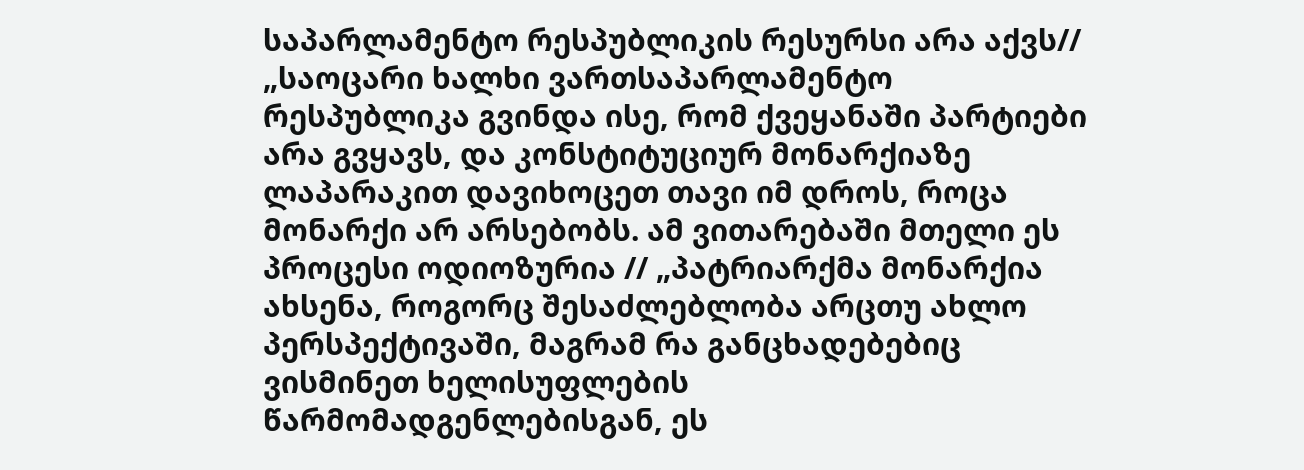საპარლამენტო რესპუბლიკის რესურსი არა აქვს// „საოცარი ხალხი ვართსაპარლამენტო რესპუბლიკა გვინდა ისე, რომ ქვეყანაში პარტიები არა გვყავს, და კონსტიტუციურ მონარქიაზე ლაპარაკით დავიხოცეთ თავი იმ დროს, როცა მონარქი არ არსებობს. ამ ვითარებაში მთელი ეს პროცესი ოდიოზურია // „პატრიარქმა მონარქია ახსენა, როგორც შესაძლებლობა არცთუ ახლო პერსპექტივაში, მაგრამ რა განცხადებებიც ვისმინეთ ხელისუფლების წარმომადგენლებისგან, ეს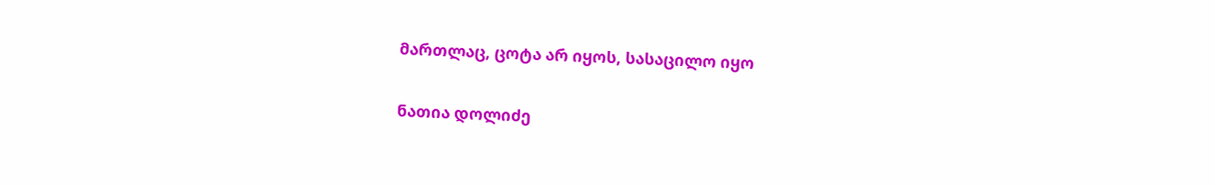მართლაც, ცოტა არ იყოს, სასაცილო იყო

ნათია დოლიძე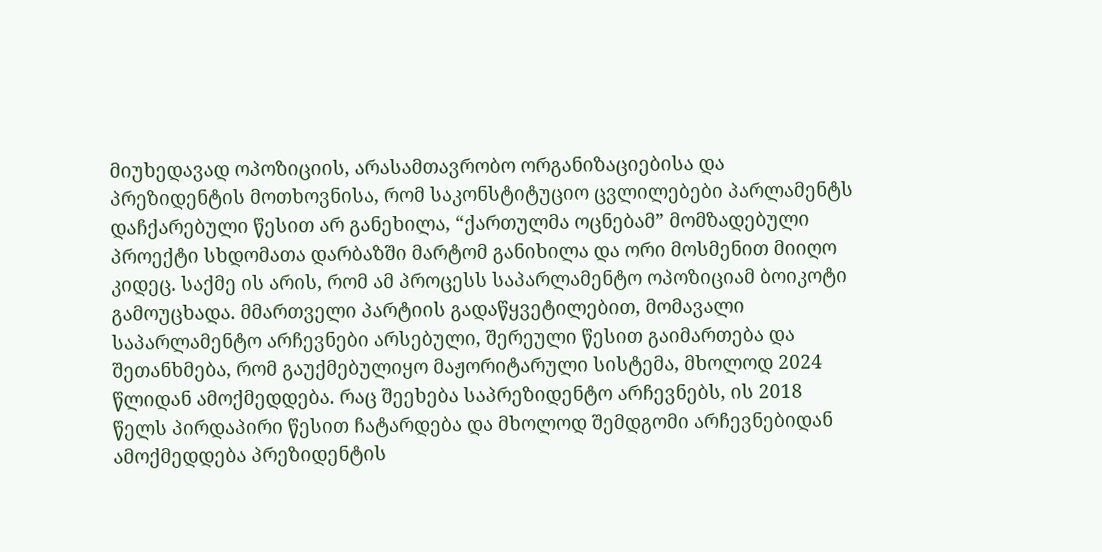მიუხედავად ოპოზიციის, არასამთავრობო ორგანიზაციებისა და პრეზიდენტის მოთხოვნისა, რომ საკონსტიტუციო ცვლილებები პარლამენტს დაჩქარებული წესით არ განეხილა, “ქართულმა ოცნებამ” მომზადებული პროექტი სხდომათა დარბაზში მარტომ განიხილა და ორი მოსმენით მიიღო კიდეც. საქმე ის არის, რომ ამ პროცესს საპარლამენტო ოპოზიციამ ბოიკოტი გამოუცხადა. მმართველი პარტიის გადაწყვეტილებით, მომავალი საპარლამენტო არჩევნები არსებული, შერეული წესით გაიმართება და შეთანხმება, რომ გაუქმებულიყო მაჟორიტარული სისტემა, მხოლოდ 2024 წლიდან ამოქმედდება. რაც შეეხება საპრეზიდენტო არჩევნებს, ის 2018 წელს პირდაპირი წესით ჩატარდება და მხოლოდ შემდგომი არჩევნებიდან ამოქმედდება პრეზიდენტის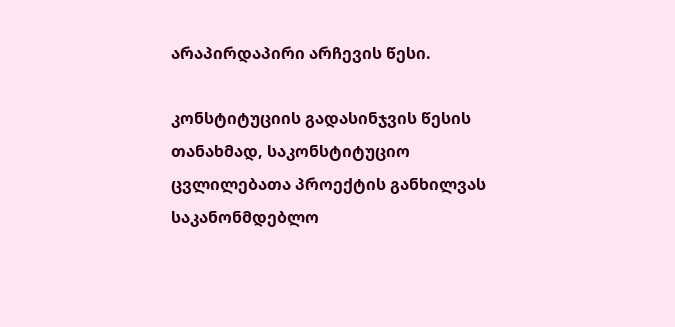არაპირდაპირი არჩევის წესი.

კონსტიტუციის გადასინჯვის წესის თანახმად, საკონსტიტუციო ცვლილებათა პროექტის განხილვას საკანონმდებლო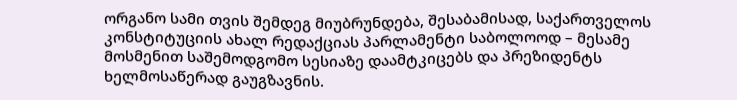ორგანო სამი თვის შემდეგ მიუბრუნდება, შესაბამისად, საქართველოს კონსტიტუციის ახალ რედაქციას პარლამენტი საბოლოოდ – მესამე მოსმენით საშემოდგომო სესიაზე დაამტკიცებს და პრეზიდენტს ხელმოსაწერად გაუგზავნის.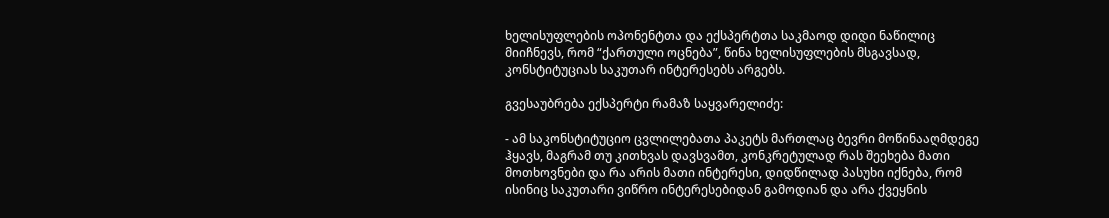ხელისუფლების ოპონენტთა და ექსპერტთა საკმაოდ დიდი ნაწილიც მიიჩნევს, რომ “ქართული ოცნება”, წინა ხელისუფლების მსგავსად, კონსტიტუციას საკუთარ ინტერესებს არგებს.

გვესაუბრება ექსპერტი რამაზ საყვარელიძე:

- ამ საკონსტიტუციო ცვლილებათა პაკეტს მართლაც ბევრი მოწინააღმდეგე ჰყავს, მაგრამ თუ კითხვას დავსვამთ, კონკრეტულად რას შეეხება მათი მოთხოვნები და რა არის მათი ინტერესი, დიდწილად პასუხი იქნება, რომ ისინიც საკუთარი ვიწრო ინტერესებიდან გამოდიან და არა ქვეყნის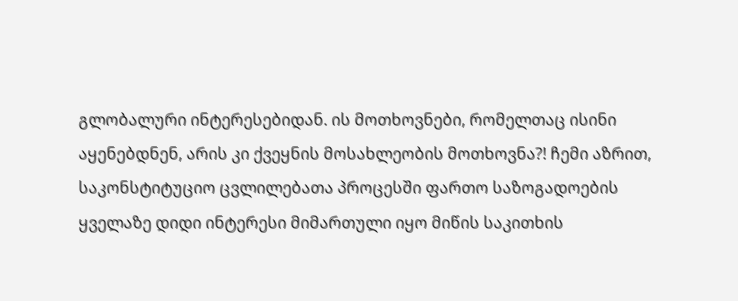გლობალური ინტერესებიდან. ის მოთხოვნები, რომელთაც ისინი აყენებდნენ, არის კი ქვეყნის მოსახლეობის მოთხოვნა?! ჩემი აზრით, საკონსტიტუციო ცვლილებათა პროცესში ფართო საზოგადოების ყველაზე დიდი ინტერესი მიმართული იყო მიწის საკითხის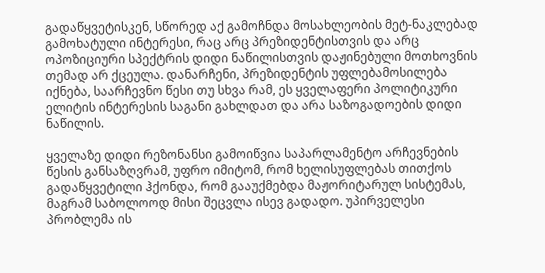გადაწყვეტისკენ, სწორედ აქ გამოჩნდა მოსახლეობის მეტ-ნაკლებად გამოხატული ინტერესი, რაც არც პრეზიდენტისთვის და არც ოპოზიციური სპექტრის დიდი ნაწილისთვის დაჟინებული მოთხოვნის თემად არ ქცეულა. დანარჩენი, პრეზიდენტის უფლებამოსილება იქნება, საარჩევნო წესი თუ სხვა რამ, ეს ყველაფერი პოლიტიკური ელიტის ინტერესის საგანი გახლდათ და არა საზოგადოების დიდი ნაწილის.

ყველაზე დიდი რეზონანსი გამოიწვია საპარლამენტო არჩევნების წესის განსაზღვრამ, უფრო იმიტომ, რომ ხელისუფლებას თითქოს გადაწყვეტილი ჰქონდა, რომ გააუქმებდა მაჟორიტარულ სისტემას, მაგრამ საბოლოოდ მისი შეცვლა ისევ გადადო. უპირველესი პრობლემა ის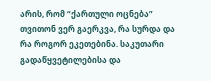არის, რომ “ქართული ოცნება” თვითონ ვერ გაერკვა, რა სურდა და რა როგორ ეკეთებინა. საკუთარი გადაწყვეტილებისა და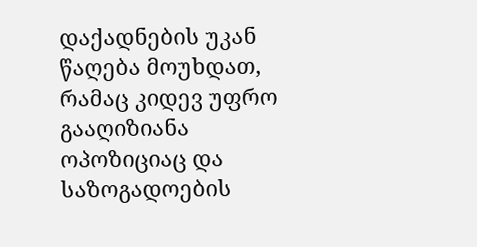დაქადნების უკან წაღება მოუხდათ, რამაც კიდევ უფრო გააღიზიანა ოპოზიციაც და საზოგადოების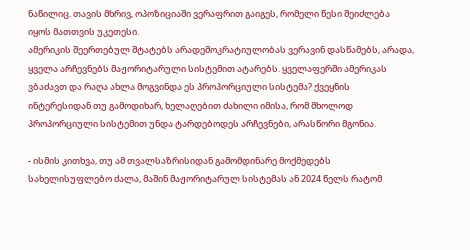ნაწილიც. თავის მხრივ, ოპოზიციაში ვერაფრით გაიგეს, რომელი წესი შეიძლება იყოს მათთვის უკეთესი.
ამერიკის შეერთებულ შტატებს არადემოკრატიულობას ვერავინ დასწამებს, არადა, ყველა არჩევნებს მაჟორიტარული სისტემით ატარებს. ყველაფერში ამერიკას ვბაძავთ და რაღა ახლა მოგვინდა ეს პროპორციული სისტემა? ქვეყნის ინტერესიდან თუ გამოდიხარ, ხელაღებით ძახილი იმისა, რომ მხოლოდ პროპორციული სისტემით უნდა ტარდებოდეს არჩევნები, არასწორი მგონია.

- ისმის კითხვა, თუ ამ თვალსაზრისიდან გამომდინარე მოქმედებს სახელისუფლებო ძალა, მაშინ მაჟორიტარულ სისტემას ან 2024 წელს რატომ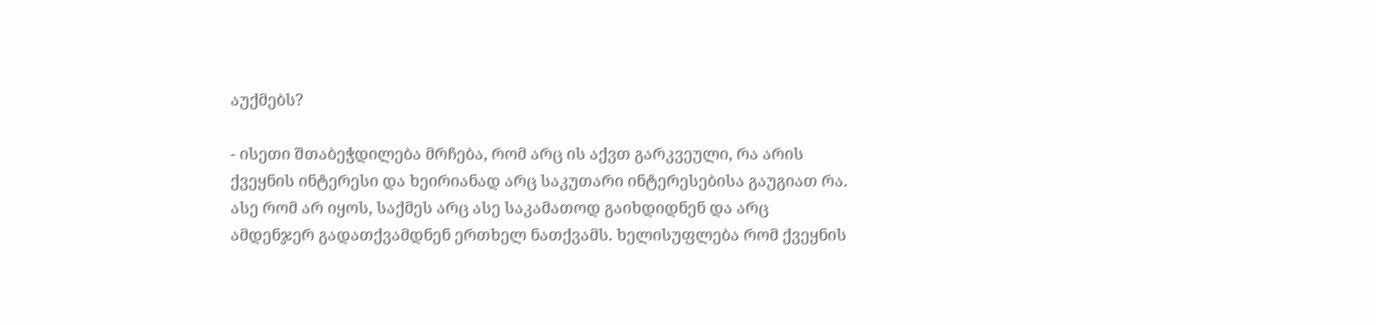აუქმებს?

- ისეთი შთაბეჭდილება მრჩება, რომ არც ის აქვთ გარკვეული, რა არის ქვეყნის ინტერესი და ხეირიანად არც საკუთარი ინტერესებისა გაუგიათ რა. ასე რომ არ იყოს, საქმეს არც ასე საკამათოდ გაიხდიდნენ და არც ამდენჯერ გადათქვამდნენ ერთხელ ნათქვამს. ხელისუფლება რომ ქვეყნის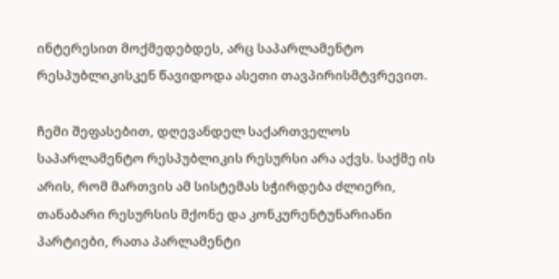ინტერესით მოქმედებდეს, არც საპარლამენტო რესპუბლიკისკენ წავიდოდა ასეთი თავპირისმტვრევით.

ჩემი შეფასებით, დღევანდელ საქართველოს საპარლამენტო რესპუბლიკის რესურსი არა აქვს. საქმე ის არის, რომ მართვის ამ სისტემას სჭირდება ძლიერი, თანაბარი რესურსის მქონე და კონკურენტუნარიანი პარტიები, რათა პარლამენტი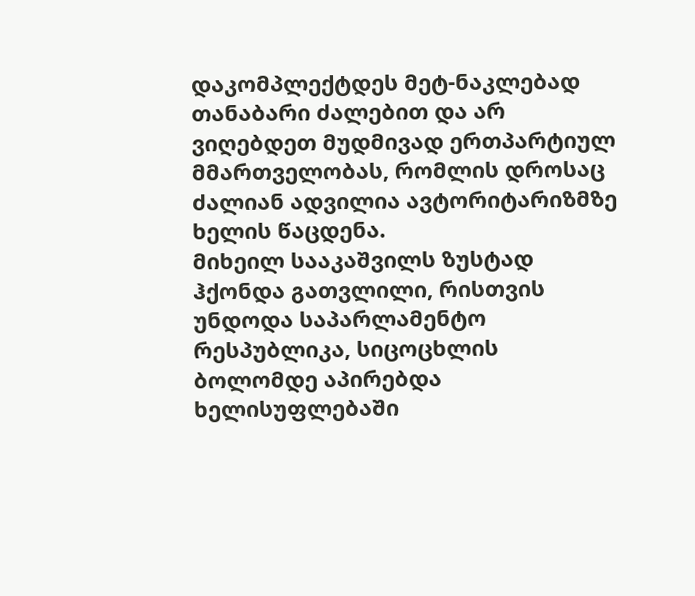დაკომპლექტდეს მეტ-ნაკლებად თანაბარი ძალებით და არ ვიღებდეთ მუდმივად ერთპარტიულ მმართველობას, რომლის დროსაც ძალიან ადვილია ავტორიტარიზმზე ხელის წაცდენა.
მიხეილ სააკაშვილს ზუსტად ჰქონდა გათვლილი, რისთვის უნდოდა საპარლამენტო რესპუბლიკა, სიცოცხლის ბოლომდე აპირებდა ხელისუფლებაში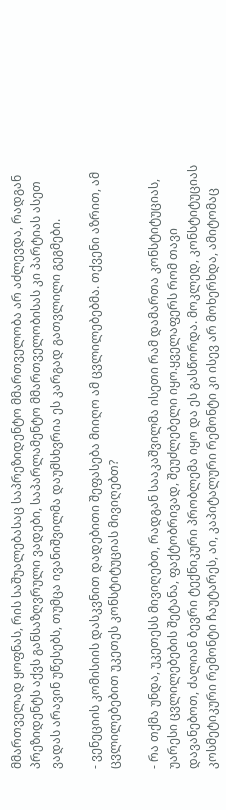მმართველად ყოფნას, რის საშუალებასაც საპრეზიდენტო მმართველობა არ აძლევდა, რადგან პრეზიდენტს აქვს განსაზღვრული ვადები, საპარლამენტო მმართველობისას კი პარტიას ასეთ ვადას არავინ უწესებს, თუმცა ივანიშვილმა დაუმსხვრია ეს კარგად გათვლილი გეგმები.

- ვენეციის კომისიის დასკვნით დადებითი შეფასება მიიღო ამ ცვლილებებმა. თქვენი აზრით, ამ ცვლილებებით უკეთეს კონსტიტუციას მივიღებთ?

- რა თქმა უნდა, უკეთესს მივიღებთ, რადგან სააკაშვილმა ისეთი რამ დამართა კონსტიტუციას, უარესი ცვლილებების შეტანა, ფაქტობრივად, შეუძლებელი იყო.ყველაფერს რომ თავი დავანებოთ, ძალიან ბევრი ტექნიკური პრობლემა იყო და ეს გასწორდა. მოკლედ, კონსტიტუციას კოსმეტიკური რემონტი ჩაუტარეს, აი, კაპიტალური რემონტი კი ისევ არ მოხერხდა, ამიტომაც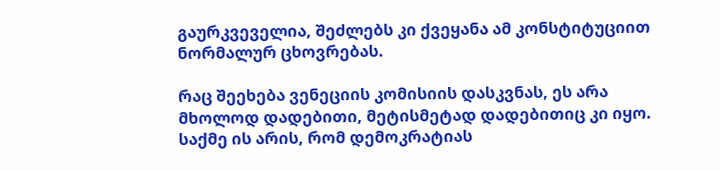გაურკვეველია, შეძლებს კი ქვეყანა ამ კონსტიტუციით ნორმალურ ცხოვრებას.

რაც შეეხება ვენეციის კომისიის დასკვნას, ეს არა მხოლოდ დადებითი, მეტისმეტად დადებითიც კი იყო. საქმე ის არის, რომ დემოკრატიას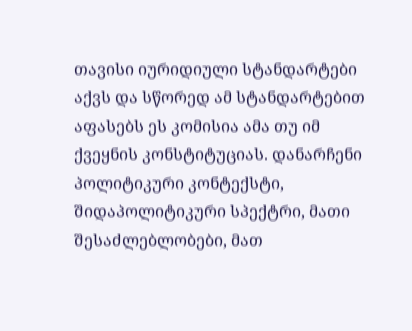თავისი იურიდიული სტანდარტები აქვს და სწორედ ამ სტანდარტებით აფასებს ეს კომისია ამა თუ იმ ქვეყნის კონსტიტუციას. დანარჩენი პოლიტიკური კონტექსტი, შიდაპოლიტიკური სპექტრი, მათი შესაძლებლობები, მათ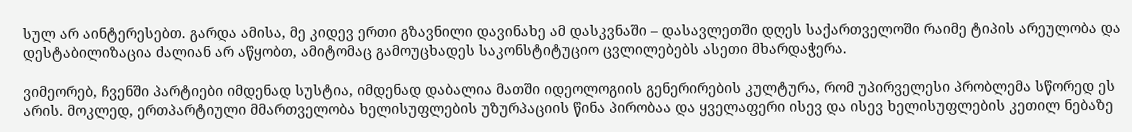სულ არ აინტერესებთ. გარდა ამისა, მე კიდევ ერთი გზავნილი დავინახე ამ დასკვნაში – დასავლეთში დღეს საქართველოში რაიმე ტიპის არეულობა და დესტაბილიზაცია ძალიან არ აწყობთ, ამიტომაც გამოუცხადეს საკონსტიტუციო ცვლილებებს ასეთი მხარდაჭერა.

ვიმეორებ, ჩვენში პარტიები იმდენად სუსტია, იმდენად დაბალია მათში იდეოლოგიის გენერირების კულტურა, რომ უპირველესი პრობლემა სწორედ ეს არის. მოკლედ, ერთპარტიული მმართველობა ხელისუფლების უზურპაციის წინა პირობაა და ყველაფერი ისევ და ისევ ხელისუფლების კეთილ ნებაზე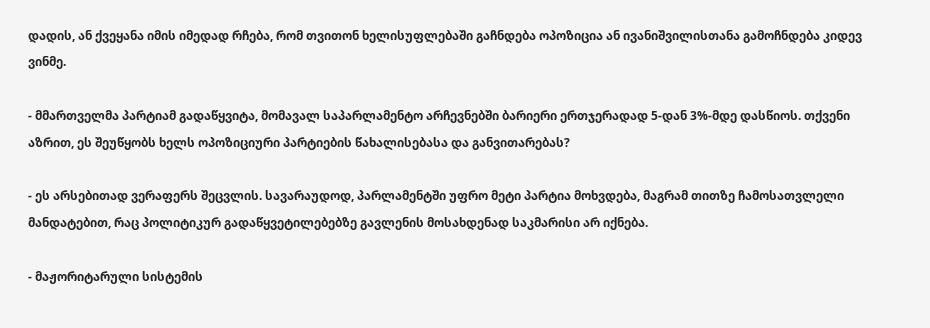დადის, ან ქვეყანა იმის იმედად რჩება, რომ თვითონ ხელისუფლებაში გაჩნდება ოპოზიცია ან ივანიშვილისთანა გამოჩნდება კიდევ ვინმე.

- მმართველმა პარტიამ გადაწყვიტა, მომავალ საპარლამენტო არჩევნებში ბარიერი ერთჯერადად 5-დან 3%-მდე დასწიოს. თქვენი აზრით, ეს შეუწყობს ხელს ოპოზიციური პარტიების წახალისებასა და განვითარებას?

- ეს არსებითად ვერაფერს შეცვლის. სავარაუდოდ, პარლამენტში უფრო მეტი პარტია მოხვდება, მაგრამ თითზე ჩამოსათვლელი მანდატებით, რაც პოლიტიკურ გადაწყვეტილებებზე გავლენის მოსახდენად საკმარისი არ იქნება.

- მაჟორიტარული სისტემის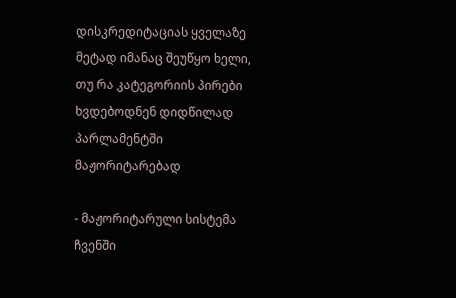დისკრედიტაციას ყველაზე მეტად იმანაც შეუწყო ხელი, თუ რა კატეგორიის პირები ხვდებოდნენ დიდწილად პარლამენტში მაჟორიტარებად

- მაჟორიტარული სისტემა ჩვენში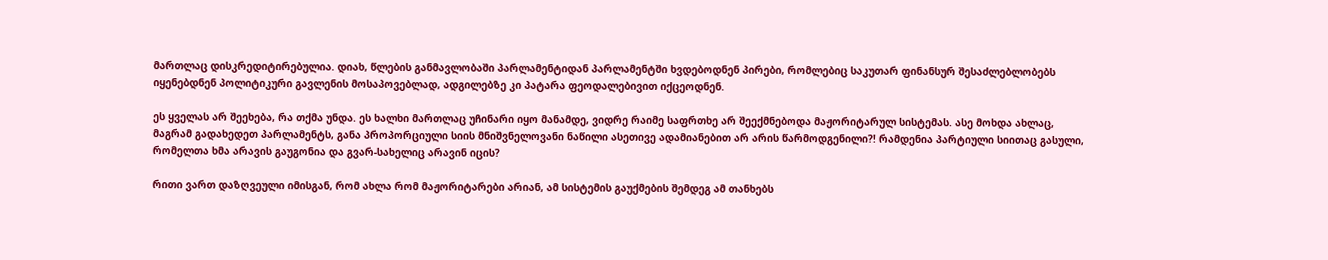მართლაც დისკრედიტირებულია. დიახ, წლების განმავლობაში პარლამენტიდან პარლამენტში ხვდებოდნენ პირები, რომლებიც საკუთარ ფინანსურ შესაძლებლობებს იყენებდნენ პოლიტიკური გავლენის მოსაპოვებლად, ადგილებზე კი პატარა ფეოდალებივით იქცეოდნენ.

ეს ყველას არ შეეხება, რა თქმა უნდა. ეს ხალხი მართლაც უჩინარი იყო მანამდე, ვიდრე რაიმე საფრთხე არ შეექმნებოდა მაჟორიტარულ სისტემას. ასე მოხდა ახლაც, მაგრამ გადახედეთ პარლამენტს, განა პროპორციული სიის მნიშვნელოვანი ნაწილი ასეთივე ადამიანებით არ არის წარმოდგენილი?! რამდენია პარტიული სიითაც გასული, რომელთა ხმა არავის გაუგონია და გვარ-სახელიც არავინ იცის?

რითი ვართ დაზღვეული იმისგან, რომ ახლა რომ მაჟორიტარები არიან, ამ სისტემის გაუქმების შემდეგ ამ თანხებს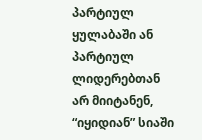პარტიულ ყულაბაში ან პარტიულ ლიდერებთან არ მიიტანენ, “იყიდიან” სიაში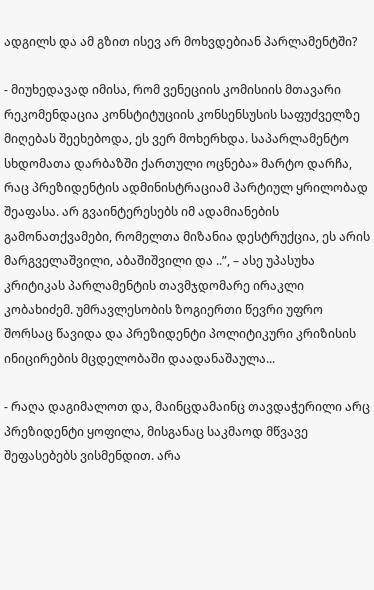ადგილს და ამ გზით ისევ არ მოხვდებიან პარლამენტში?

- მიუხედავად იმისა, რომ ვენეციის კომისიის მთავარი რეკომენდაცია კონსტიტუციის კონსენსუსის საფუძველზე მიღებას შეეხებოდა, ეს ვერ მოხერხდა. საპარლამენტო სხდომათა დარბაზში ქართული ოცნება» მარტო დარჩა, რაც პრეზიდენტის ადმინისტრაციამ პარტიულ ყრილობად შეაფასა. არ გვაინტერესებს იმ ადამიანების გამონათქვამები, რომელთა მიზანია დესტრუქცია, ეს არის მარგველაშვილი, აბაშიშვილი და ..”, – ასე უპასუხა კრიტიკას პარლამენტის თავმჯდომარე ირაკლი კობახიძემ. უმრავლესობის ზოგიერთი წევრი უფრო შორსაც წავიდა და პრეზიდენტი პოლიტიკური კრიზისის ინიცირების მცდელობაში დაადანაშაულა...

- რაღა დაგიმალოთ და, მაინცდამაინც თავდაჭერილი არც პრეზიდენტი ყოფილა, მისგანაც საკმაოდ მწვავე შეფასებებს ვისმენდით. არა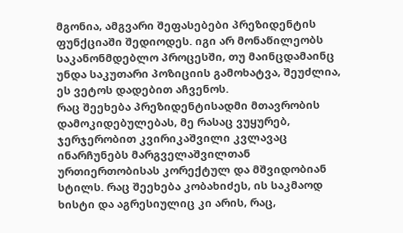მგონია, ამგვარი შეფასებები პრეზიდენტის ფუნქციაში შედიოდეს. იგი არ მონაწილეობს საკანონმდებლო პროცესში, თუ მაინცდამაინც უნდა საკუთარი პოზიციის გამოხატვა, შეუძლია, ეს ვეტოს დადებით აჩვენოს.
რაც შეეხება პრეზიდენტისადმი მთავრობის დამოკიდებულებას, მე რასაც ვუყურებ, ჯერჯერობით კვირიკაშვილი კვლავაც ინარჩუნებს მარგველაშვილთან ურთიერთობისას კორექტულ და მშვიდობიან სტილს. რაც შეეხება კობახიძეს, ის საკმაოდ ხისტი და აგრესიულიც კი არის, რაც,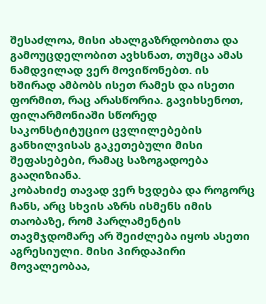შესაძლოა, მისი ახალგაზრდობითა და გამოუცდელობით ავხსნათ, თუმცა ამას ნამდვილად ვერ მოვიწონებთ. ის ხშირად ამბობს ისეთ რამეს და ისეთი ფორმით, რაც არასწორია. გავიხსენოთ, ფილარმონიაში სწორედ საკონსტიტუციო ცვლილებების განხილვისას გაკეთებული მისი შეფასებები, რამაც საზოგადოება გააღიზიანა.
კობახიძე თავად ვერ ხვდება და როგორც ჩანს, არც სხვის აზრს ისმენს იმის თაობაზე, რომ პარლამენტის თავმჯდომარე არ შეიძლება იყოს ასეთი აგრესიული. მისი პირდაპირი მოვალეობაა,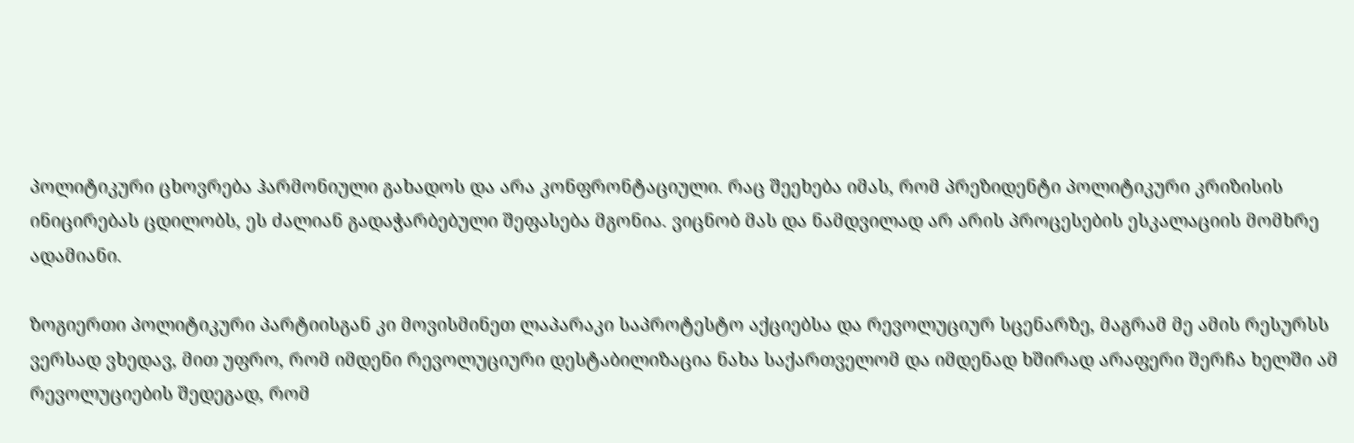პოლიტიკური ცხოვრება ჰარმონიული გახადოს და არა კონფრონტაციული. რაც შეეხება იმას, რომ პრეზიდენტი პოლიტიკური კრიზისის ინიცირებას ცდილობს, ეს ძალიან გადაჭარბებული შეფასება მგონია. ვიცნობ მას და ნამდვილად არ არის პროცესების ესკალაციის მომხრე ადამიანი.

ზოგიერთი პოლიტიკური პარტიისგან კი მოვისმინეთ ლაპარაკი საპროტესტო აქციებსა და რევოლუციურ სცენარზე, მაგრამ მე ამის რესურსს ვერსად ვხედავ, მით უფრო, რომ იმდენი რევოლუციური დესტაბილიზაცია ნახა საქართველომ და იმდენად ხშირად არაფერი შერჩა ხელში ამ რევოლუციების შედეგად, რომ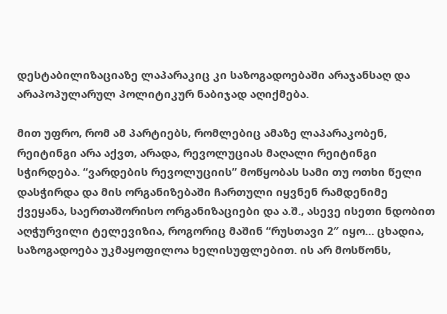დესტაბილიზაციაზე ლაპარაკიც კი საზოგადოებაში არაჯანსაღ და არაპოპულარულ პოლიტიკურ ნაბიჯად აღიქმება.

მით უფრო, რომ ამ პარტიებს, რომლებიც ამაზე ლაპარაკობენ, რეიტინგი არა აქვთ, არადა, რევოლუციას მაღალი რეიტინგი სჭირდება. “ვარდების რევოლუციის” მოწყობას სამი თუ ოთხი წელი დასჭირდა და მის ორგანიზებაში ჩართული იყვნენ რამდენიმე ქვეყანა, საერთაშორისო ორგანიზაციები და ა.შ., ასევე ისეთი ნდობით აღჭურვილი ტელევიზია, როგორიც მაშინ “რუსთავი 2″ იყო… ცხადია, საზოგადოება უკმაყოფილოა ხელისუფლებით. ის არ მოსწონს,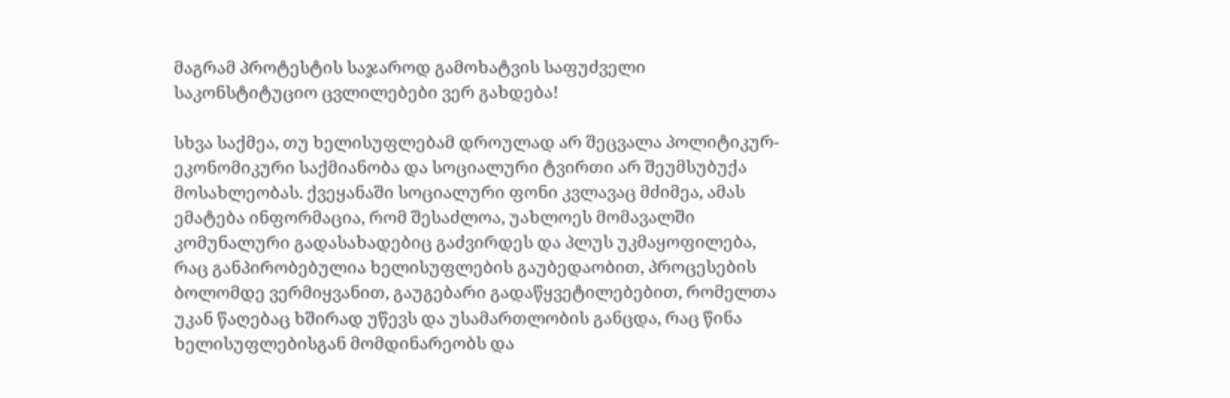მაგრამ პროტესტის საჯაროდ გამოხატვის საფუძველი საკონსტიტუციო ცვლილებები ვერ გახდება!

სხვა საქმეა, თუ ხელისუფლებამ დროულად არ შეცვალა პოლიტიკურ-ეკონომიკური საქმიანობა და სოციალური ტვირთი არ შეუმსუბუქა მოსახლეობას. ქვეყანაში სოციალური ფონი კვლავაც მძიმეა, ამას ემატება ინფორმაცია, რომ შესაძლოა, უახლოეს მომავალში კომუნალური გადასახადებიც გაძვირდეს და პლუს უკმაყოფილება, რაც განპირობებულია ხელისუფლების გაუბედაობით, პროცესების ბოლომდე ვერმიყვანით, გაუგებარი გადაწყვეტილებებით, რომელთა უკან წაღებაც ხშირად უწევს და უსამართლობის განცდა, რაც წინა ხელისუფლებისგან მომდინარეობს და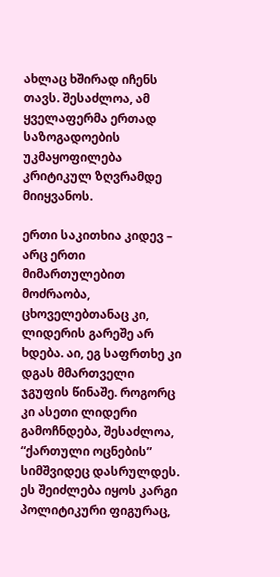ახლაც ხშირად იჩენს თავს. შესაძლოა, ამ ყველაფერმა ერთად საზოგადოების უკმაყოფილება კრიტიკულ ზღვრამდე მიიყვანოს.

ერთი საკითხია კიდევ – არც ერთი მიმართულებით მოძრაობა, ცხოველებთანაც კი, ლიდერის გარეშე არ ხდება. აი, ეგ საფრთხე კი დგას მმართველი ჯგუფის წინაშე. როგორც კი ასეთი ლიდერი გამოჩნდება, შესაძლოა, “ქართული ოცნების” სიმშვიდეც დასრულდეს. ეს შეიძლება იყოს კარგი პოლიტიკური ფიგურაც,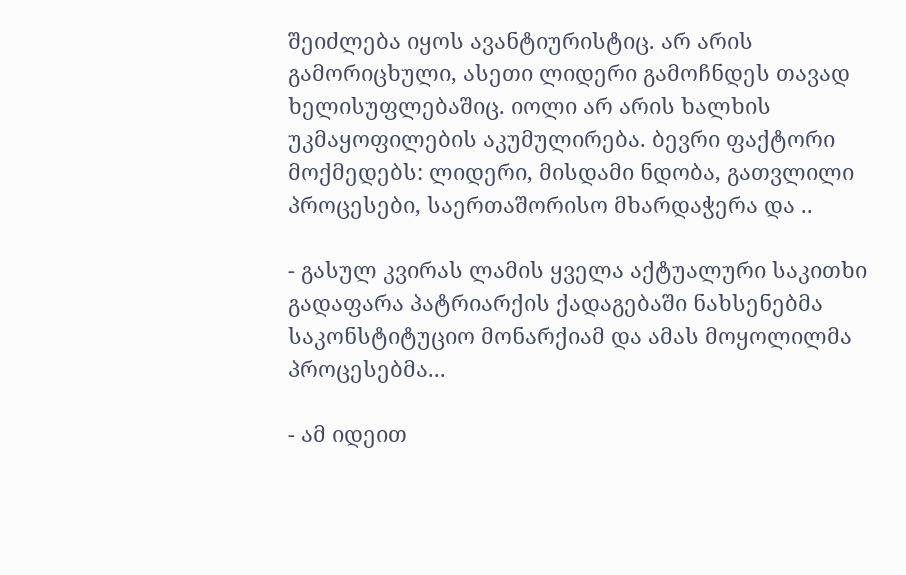შეიძლება იყოს ავანტიურისტიც. არ არის გამორიცხული, ასეთი ლიდერი გამოჩნდეს თავად ხელისუფლებაშიც. იოლი არ არის ხალხის უკმაყოფილების აკუმულირება. ბევრი ფაქტორი მოქმედებს: ლიდერი, მისდამი ნდობა, გათვლილი პროცესები, საერთაშორისო მხარდაჭერა და ..

- გასულ კვირას ლამის ყველა აქტუალური საკითხი გადაფარა პატრიარქის ქადაგებაში ნახსენებმა საკონსტიტუციო მონარქიამ და ამას მოყოლილმა პროცესებმა...

- ამ იდეით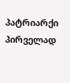პატრიარქი პირველად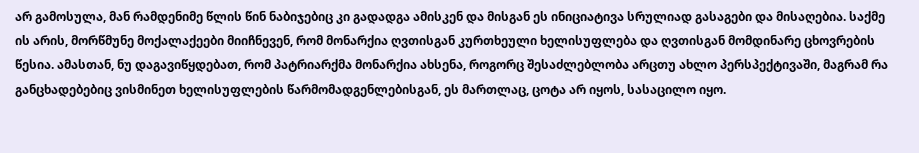არ გამოსულა, მან რამდენიმე წლის წინ ნაბიჯებიც კი გადადგა ამისკენ და მისგან ეს ინიციატივა სრულიად გასაგები და მისაღებია. საქმე ის არის, მორწმუნე მოქალაქეები მიიჩნევენ, რომ მონარქია ღვთისგან კურთხეული ხელისუფლება და ღვთისგან მომდინარე ცხოვრების წესია. ამასთან, ნუ დაგავიწყდებათ, რომ პატრიარქმა მონარქია ახსენა, როგორც შესაძლებლობა არცთუ ახლო პერსპექტივაში, მაგრამ რა განცხადებებიც ვისმინეთ ხელისუფლების წარმომადგენლებისგან, ეს მართლაც, ცოტა არ იყოს, სასაცილო იყო.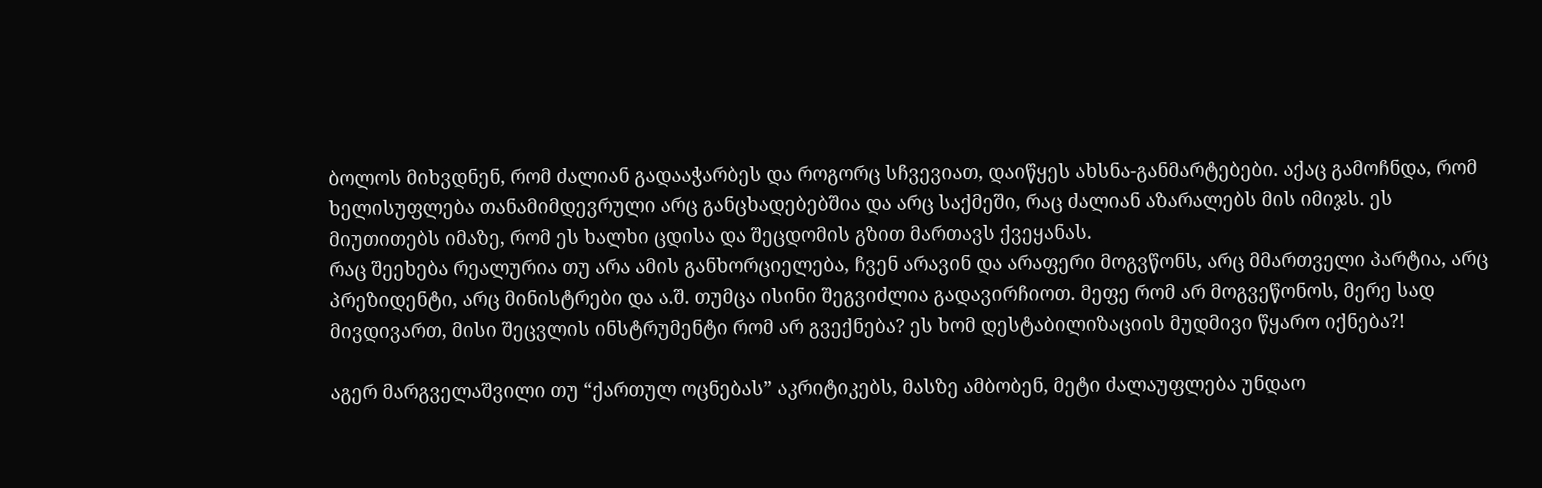ბოლოს მიხვდნენ, რომ ძალიან გადააჭარბეს და როგორც სჩვევიათ, დაიწყეს ახსნა-განმარტებები. აქაც გამოჩნდა, რომ ხელისუფლება თანამიმდევრული არც განცხადებებშია და არც საქმეში, რაც ძალიან აზარალებს მის იმიჯს. ეს მიუთითებს იმაზე, რომ ეს ხალხი ცდისა და შეცდომის გზით მართავს ქვეყანას.
რაც შეეხება რეალურია თუ არა ამის განხორციელება, ჩვენ არავინ და არაფერი მოგვწონს, არც მმართველი პარტია, არც პრეზიდენტი, არც მინისტრები და ა.შ. თუმცა ისინი შეგვიძლია გადავირჩიოთ. მეფე რომ არ მოგვეწონოს, მერე სად მივდივართ, მისი შეცვლის ინსტრუმენტი რომ არ გვექნება? ეს ხომ დესტაბილიზაციის მუდმივი წყარო იქნება?!

აგერ მარგველაშვილი თუ “ქართულ ოცნებას” აკრიტიკებს, მასზე ამბობენ, მეტი ძალაუფლება უნდაო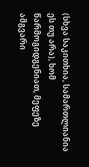(სხვა საკითხია, სამართლიანია ეს თუ არა), ხომ წარმოგიდგენიათ, მეფეზე ამგვარი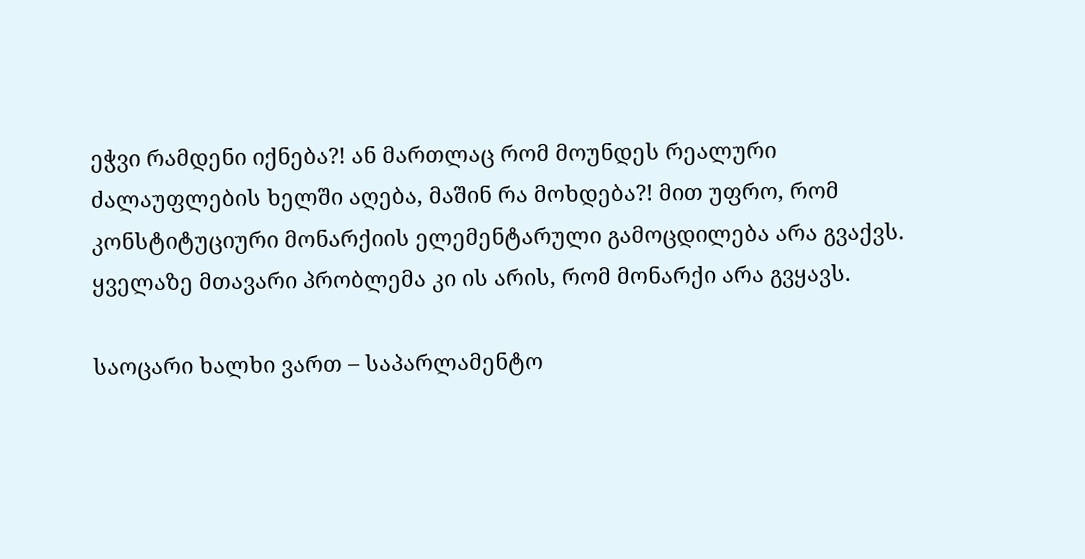ეჭვი რამდენი იქნება?! ან მართლაც რომ მოუნდეს რეალური ძალაუფლების ხელში აღება, მაშინ რა მოხდება?! მით უფრო, რომ კონსტიტუციური მონარქიის ელემენტარული გამოცდილება არა გვაქვს. ყველაზე მთავარი პრობლემა კი ის არის, რომ მონარქი არა გვყავს.

საოცარი ხალხი ვართ – საპარლამენტო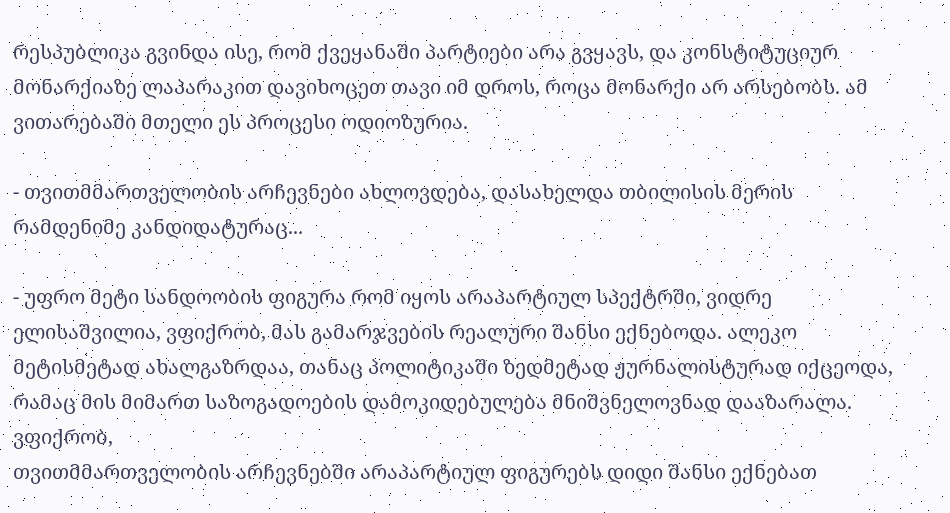რესპუბლიკა გვინდა ისე, რომ ქვეყანაში პარტიები არა გვყავს, და კონსტიტუციურ მონარქიაზე ლაპარაკით დავიხოცეთ თავი იმ დროს, როცა მონარქი არ არსებობს. ამ ვითარებაში მთელი ეს პროცესი ოდიოზურია.

- თვითმმართველობის არჩევნები ახლოვდება, დასახელდა თბილისის მერის რამდენიმე კანდიდატურაც...

- უფრო მეტი სანდოობის ფიგურა რომ იყოს არაპარტიულ სპექტრში, ვიდრე ელისაშვილია, ვფიქრობ, მას გამარჯვების რეალური შანსი ექნებოდა. ალეკო მეტისმეტად ახალგაზრდაა, თანაც პოლიტიკაში ზედმეტად ჟურნალისტურად იქცეოდა, რამაც მის მიმართ საზოგადოების დამოკიდებულება მნიშვნელოვნად დააზარალა. ვფიქრობ,
თვითმმართველობის არჩევნებში არაპარტიულ ფიგურებს დიდი შანსი ექნებათ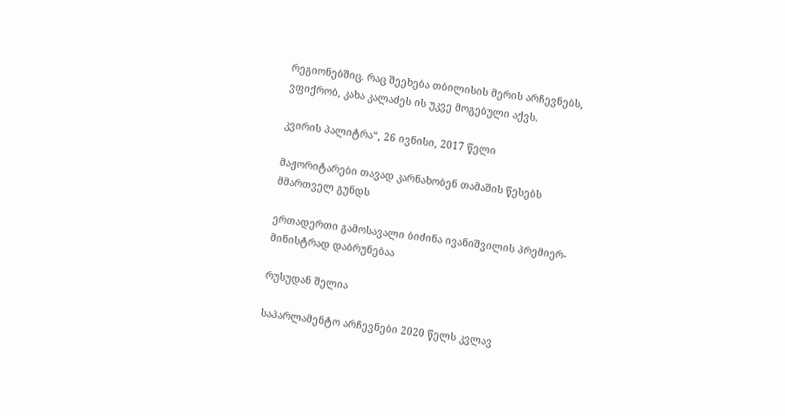რეგიონებშიც. რაც შეეხება თბილისის მერის არჩევნებს, ვფიქრობ, კახა კალაძეს ის უკვე მოგებული აქვს.

კვირის პალიტრა“, 26 ივნისი, 2017 წელი

მაჟორიტარები თავად კარნახობენ თამაშის წესებს მმართველ გუნდს

ერთადერთი გამოსავალი ბიძინა ივანიშვილის პრემიერ-მინისტრად დაბრუნებაა

რუსუდან შელია

საპარლამენტო არჩევნები 2020 წელს კვლავ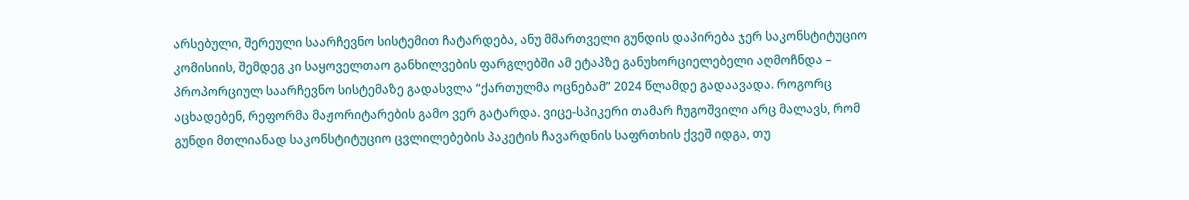არსებული, შერეული საარჩევნო სისტემით ჩატარდება, ანუ მმართველი გუნდის დაპირება ჯერ საკონსტიტუციო კომისიის, შემდეგ კი საყოველთაო განხილვების ფარგლებში ამ ეტაპზე განუხორციელებელი აღმოჩნდა – პროპორციულ საარჩევნო სისტემაზე გადასვლა “ქართულმა ოცნებამ” 2024 წლამდე გადაავადა. როგორც აცხადებენ, რეფორმა მაჟორიტარების გამო ვერ გატარდა. ვიცე-სპიკერი თამარ ჩუგოშვილი არც მალავს, რომ გუნდი მთლიანად საკონსტიტუციო ცვლილებების პაკეტის ჩავარდნის საფრთხის ქვეშ იდგა, თუ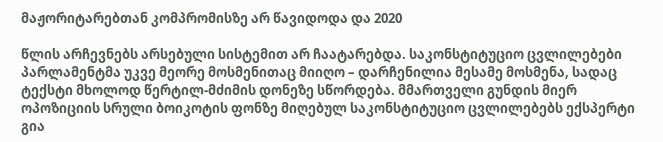მაჟორიტარებთან კომპრომისზე არ წავიდოდა და 2020

წლის არჩევნებს არსებული სისტემით არ ჩაატარებდა. საკონსტიტუციო ცვლილებები პარლამენტმა უკვე მეორე მოსმენითაც მიიღო – დარჩენილია მესამე მოსმენა, სადაც ტექსტი მხოლოდ წერტილ-მძიმის დონეზე სწორდება. მმართველი გუნდის მიერ ოპოზიციის სრული ბოიკოტის ფონზე მიღებულ საკონსტიტუციო ცვლილებებს ექსპერტი გია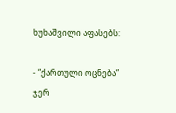ხუხაშვილი აფასებს:

- “ქართული ოცნება” ჯერ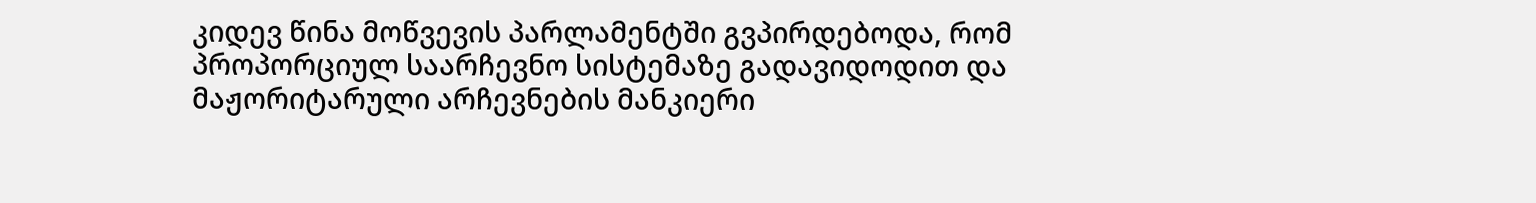კიდევ წინა მოწვევის პარლამენტში გვპირდებოდა, რომ პროპორციულ საარჩევნო სისტემაზე გადავიდოდით და მაჟორიტარული არჩევნების მანკიერი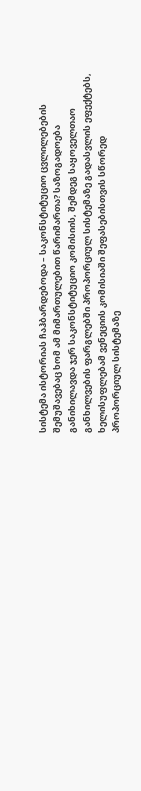სისტემა ისტორიას ჩაჰბარდებოდა – საკონსტიტუციო ცვლილებების შემუშავებაც ხომ ამ მიმართულებით წარიმართა? საზოგადოება განიხილავდა ჯერ საკონსტიტუციო კომისიის, შემდეგ საყოველთაო განხილვების ფარგლებში პროპორციულ სისტემაზე გადასვლის ეფექტებს, ხელისუფლებამ ვენეციის კომისიაში შეფასებისთვის სწორედ პროპორციულ სისტემაზე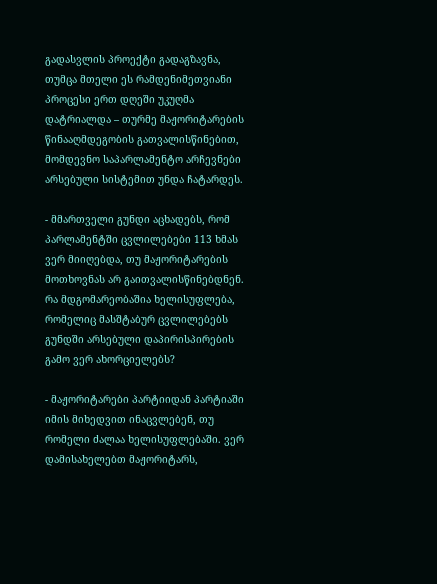გადასვლის პროექტი გადაგზავნა, თუმცა მთელი ეს რამდენიმეთვიანი პროცესი ერთ დღეში უკუღმა დატრიალდა – თურმე მაჟორიტარების წინააღმდეგობის გათვალისწინებით, მომდევნო საპარლამენტო არჩევნები არსებული სისტემით უნდა ჩატარდეს.

- მმართველი გუნდი აცხადებს, რომ პარლამენტში ცვლილებები 113 ხმას ვერ მიიღებდა, თუ მაჟორიტარების მოთხოვნას არ გაითვალისწინებდნენ. რა მდგომარეობაშია ხელისუფლება, რომელიც მასშტაბურ ცვლილებებს გუნდში არსებული დაპირისპირების გამო ვერ ახორციელებს?

- მაჟორიტარები პარტიიდან პარტიაში იმის მიხედვით ინაცვლებენ, თუ რომელი ძალაა ხელისუფლებაში. ვერ დამისახელებთ მაჟორიტარს,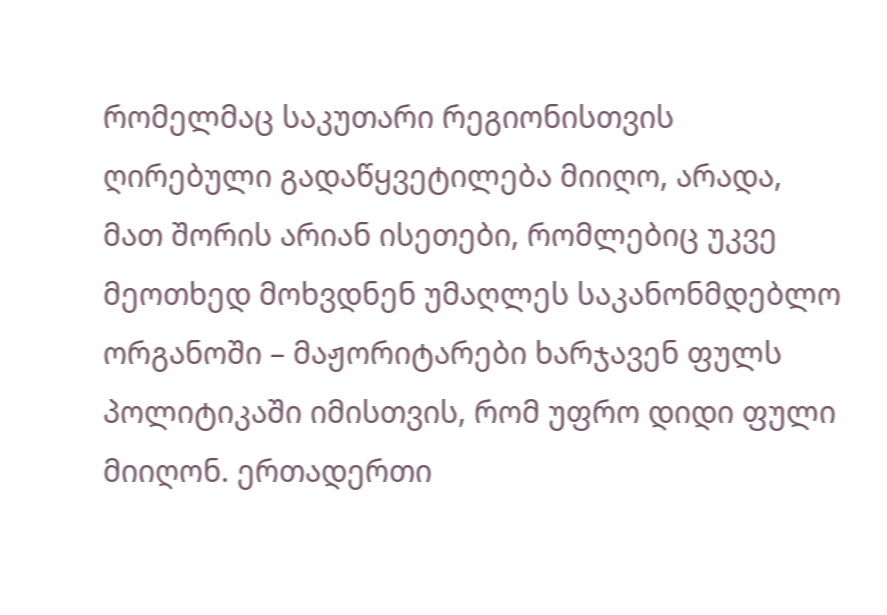რომელმაც საკუთარი რეგიონისთვის ღირებული გადაწყვეტილება მიიღო, არადა, მათ შორის არიან ისეთები, რომლებიც უკვე მეოთხედ მოხვდნენ უმაღლეს საკანონმდებლო ორგანოში – მაჟორიტარები ხარჯავენ ფულს პოლიტიკაში იმისთვის, რომ უფრო დიდი ფული მიიღონ. ერთადერთი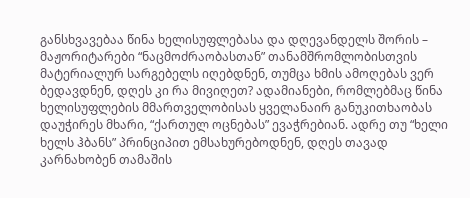განსხვავებაა წინა ხელისუფლებასა და დღევანდელს შორის – მაჟორიტარები “ნაცმოძრაობასთან” თანამშრომლობისთვის მატერიალურ სარგებელს იღებდნენ, თუმცა ხმის ამოღებას ვერ ბედავდნენ, დღეს კი რა მივიღეთ? ადამიანები, რომლებმაც წინა ხელისუფლების მმართველობისას ყველანაირ განუკითხაობას დაუჭირეს მხარი, “ქართულ ოცნებას” ევაჭრებიან. ადრე თუ “ხელი ხელს ჰბანს” პრინციპით ემსახურებოდნენ, დღეს თავად კარნახობენ თამაშის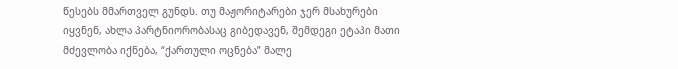წესებს მმართველ გუნდს. თუ მაჟორიტარები ჯერ მსახურები იყვნენ, ახლა პარტნიორობასაც გიბედავენ, შემდეგი ეტაპი მათი მძევლობა იქნება, “ქართული ოცნება” მალე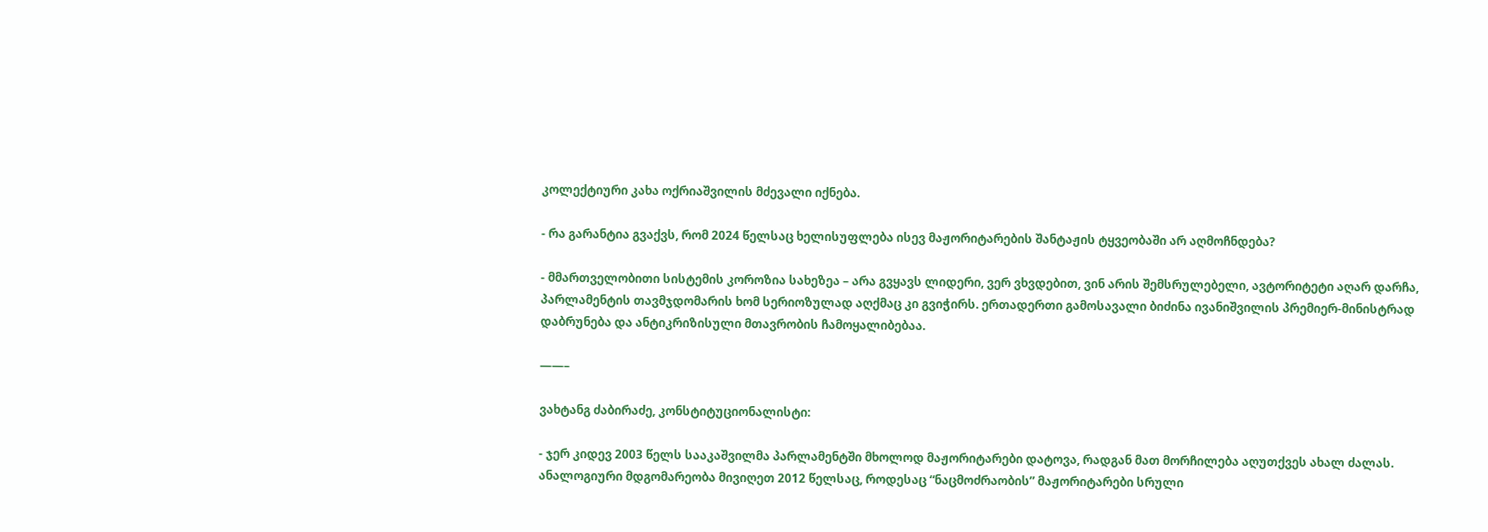კოლექტიური კახა ოქრიაშვილის მძევალი იქნება.

- რა გარანტია გვაქვს, რომ 2024 წელსაც ხელისუფლება ისევ მაჟორიტარების შანტაჟის ტყვეობაში არ აღმოჩნდება?

- მმართველობითი სისტემის კოროზია სახეზეა – არა გვყავს ლიდერი, ვერ ვხვდებით, ვინ არის შემსრულებელი, ავტორიტეტი აღარ დარჩა, პარლამენტის თავმჯდომარის ხომ სერიოზულად აღქმაც კი გვიჭირს. ერთადერთი გამოსავალი ბიძინა ივანიშვილის პრემიერ-მინისტრად დაბრუნება და ანტიკრიზისული მთავრობის ჩამოყალიბებაა.

——–

ვახტანგ ძაბირაძე, კონსტიტუციონალისტი:

- ჯერ კიდევ 2003 წელს სააკაშვილმა პარლამენტში მხოლოდ მაჟორიტარები დატოვა, რადგან მათ მორჩილება აღუთქვეს ახალ ძალას. ანალოგიური მდგომარეობა მივიღეთ 2012 წელსაც, როდესაც “ნაცმოძრაობის” მაჟორიტარები სრული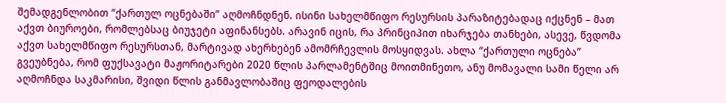შემადგენლობით “ქართულ ოცნებაში” აღმოჩნდნენ. ისინი სახელმწიფო რესურსის პარაზიტებადაც იქცნენ – მათ აქვთ ბიუროები, რომლებსაც ბიუჯეტი აფინანსებს. არავინ იცის, რა პრინციპით იხარჯება თანხები, ასევე, წვდომა აქვთ სახელმწიფო რესურსთან, მარტივად ახერხებენ ამომრჩევლის მოსყიდვას. ახლა “ქართული ოცნება” გვეუბნება, რომ ფუქსავატი მაჟორიტარები 2020 წლის პარლამენტშიც მოითმინეთო, ანუ მომავალი სამი წელი არ აღმოჩნდა საკმარისი, შვიდი წლის განმავლობაშიც ფეოდალების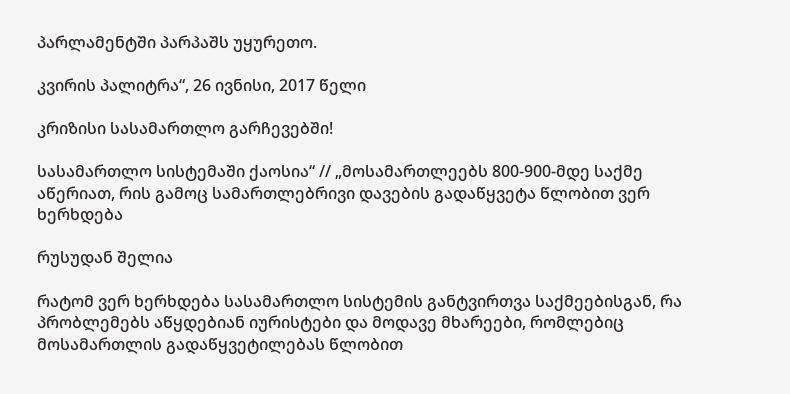პარლამენტში პარპაშს უყურეთო.

კვირის პალიტრა“, 26 ივნისი, 2017 წელი

კრიზისი სასამართლო გარჩევებში!

სასამართლო სისტემაში ქაოსია“ // „მოსამართლეებს 800-900-მდე საქმე აწერიათ, რის გამოც სამართლებრივი დავების გადაწყვეტა წლობით ვერ ხერხდება

რუსუდან შელია

რატომ ვერ ხერხდება სასამართლო სისტემის განტვირთვა საქმეებისგან, რა პრობლემებს აწყდებიან იურისტები და მოდავე მხარეები, რომლებიც მოსამართლის გადაწყვეტილებას წლობით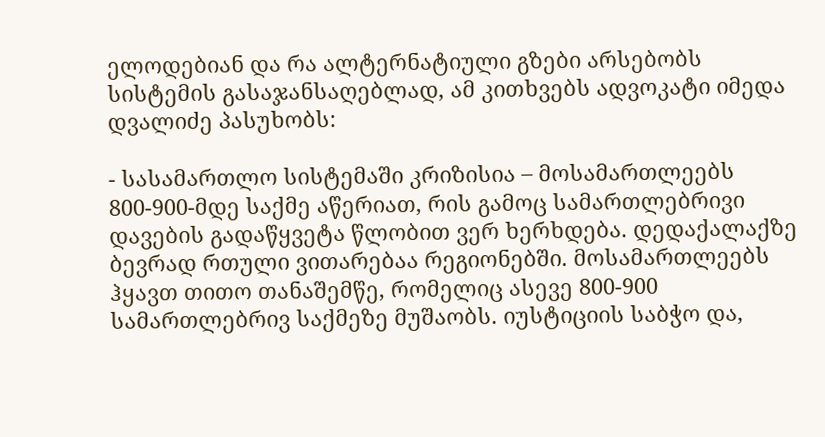ელოდებიან და რა ალტერნატიული გზები არსებობს სისტემის გასაჯანსაღებლად, ამ კითხვებს ადვოკატი იმედა დვალიძე პასუხობს:

- სასამართლო სისტემაში კრიზისია – მოსამართლეებს 800-900-მდე საქმე აწერიათ, რის გამოც სამართლებრივი დავების გადაწყვეტა წლობით ვერ ხერხდება. დედაქალაქზე ბევრად რთული ვითარებაა რეგიონებში. მოსამართლეებს ჰყავთ თითო თანაშემწე, რომელიც ასევე 800-900 სამართლებრივ საქმეზე მუშაობს. იუსტიციის საბჭო და,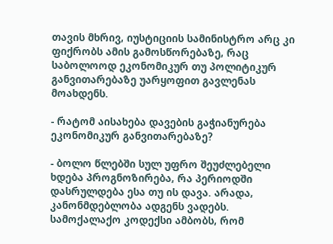თავის მხრივ, იუსტიციის სამინისტრო არც კი ფიქრობს ამის გამოსწორებაზე, რაც საბოლოოდ ეკონომიკურ თუ პოლიტიკურ განვითარებაზე უარყოფით გავლენას მოახდენს.

- რატომ აისახება დავების გაჭიანურება ეკონომიკურ განვითარებაზე?

- ბოლო წლებში სულ უფრო შეუძლებელი ხდება პროგნოზირება, რა პერიოდში დასრულდება ესა თუ ის დავა. არადა, კანონმდებლობა ადგენს ვადებს. სამოქალაქო კოდექსი ამბობს, რომ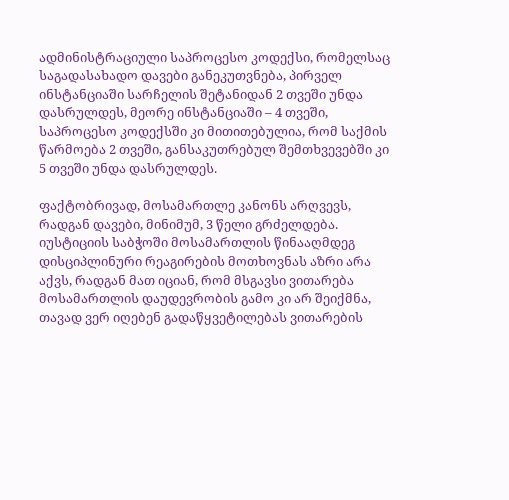ადმინისტრაციული საპროცესო კოდექსი, რომელსაც საგადასახადო დავები განეკუთვნება, პირველ ინსტანციაში სარჩელის შეტანიდან 2 თვეში უნდა დასრულდეს, მეორე ინსტანციაში – 4 თვეში, საპროცესო კოდექსში კი მითითებულია, რომ საქმის წარმოება 2 თვეში, განსაკუთრებულ შემთხვევებში კი 5 თვეში უნდა დასრულდეს.

ფაქტობრივად, მოსამართლე კანონს არღვევს, რადგან დავები, მინიმუმ, 3 წელი გრძელდება. იუსტიციის საბჭოში მოსამართლის წინააღმდეგ დისციპლინური რეაგირების მოთხოვნას აზრი არა აქვს, რადგან მათ იციან, რომ მსგავსი ვითარება მოსამართლის დაუდევრობის გამო კი არ შეიქმნა, თავად ვერ იღებენ გადაწყვეტილებას ვითარების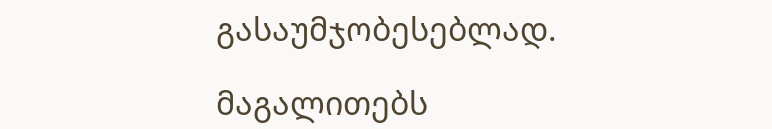გასაუმჯობესებლად.

მაგალითებს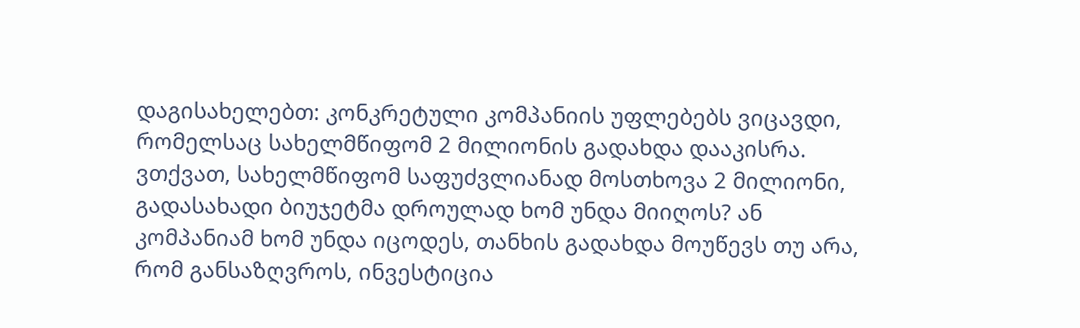დაგისახელებთ: კონკრეტული კომპანიის უფლებებს ვიცავდი, რომელსაც სახელმწიფომ 2 მილიონის გადახდა დააკისრა. ვთქვათ, სახელმწიფომ საფუძვლიანად მოსთხოვა 2 მილიონი, გადასახადი ბიუჯეტმა დროულად ხომ უნდა მიიღოს? ან კომპანიამ ხომ უნდა იცოდეს, თანხის გადახდა მოუწევს თუ არა, რომ განსაზღვროს, ინვესტიცია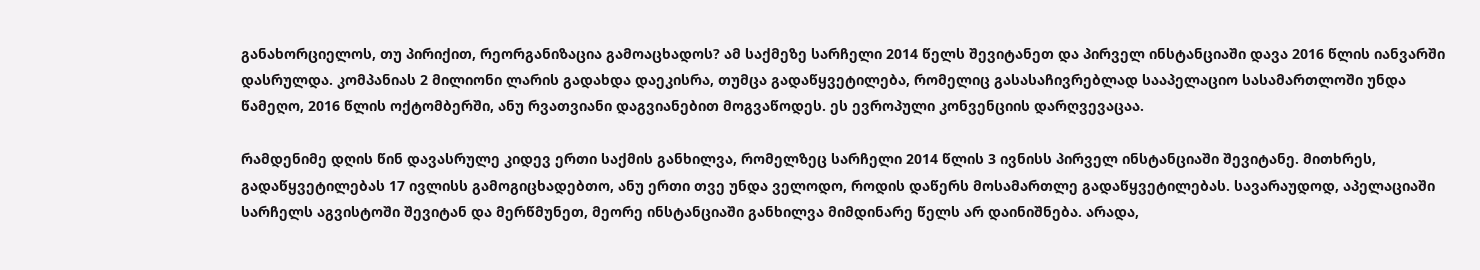განახორციელოს, თუ პირიქით, რეორგანიზაცია გამოაცხადოს? ამ საქმეზე სარჩელი 2014 წელს შევიტანეთ და პირველ ინსტანციაში დავა 2016 წლის იანვარში დასრულდა. კომპანიას 2 მილიონი ლარის გადახდა დაეკისრა, თუმცა გადაწყვეტილება, რომელიც გასასაჩივრებლად სააპელაციო სასამართლოში უნდა წამეღო, 2016 წლის ოქტომბერში, ანუ რვათვიანი დაგვიანებით მოგვაწოდეს. ეს ევროპული კონვენციის დარღვევაცაა.

რამდენიმე დღის წინ დავასრულე კიდევ ერთი საქმის განხილვა, რომელზეც სარჩელი 2014 წლის 3 ივნისს პირველ ინსტანციაში შევიტანე. მითხრეს, გადაწყვეტილებას 17 ივლისს გამოგიცხადებთო, ანუ ერთი თვე უნდა ველოდო, როდის დაწერს მოსამართლე გადაწყვეტილებას. სავარაუდოდ, აპელაციაში სარჩელს აგვისტოში შევიტან და მერწმუნეთ, მეორე ინსტანციაში განხილვა მიმდინარე წელს არ დაინიშნება. არადა,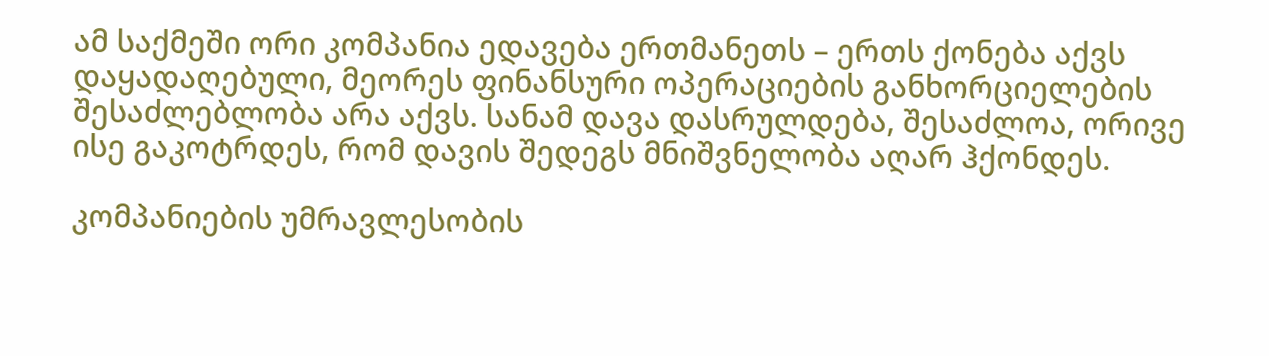ამ საქმეში ორი კომპანია ედავება ერთმანეთს – ერთს ქონება აქვს დაყადაღებული, მეორეს ფინანსური ოპერაციების განხორციელების შესაძლებლობა არა აქვს. სანამ დავა დასრულდება, შესაძლოა, ორივე ისე გაკოტრდეს, რომ დავის შედეგს მნიშვნელობა აღარ ჰქონდეს.

კომპანიების უმრავლესობის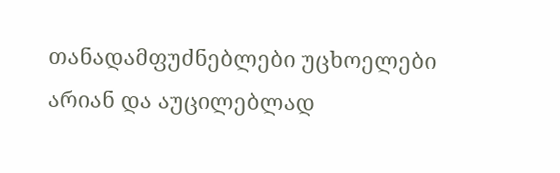თანადამფუძნებლები უცხოელები არიან და აუცილებლად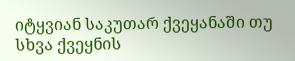იტყვიან საკუთარ ქვეყანაში თუ სხვა ქვეყნის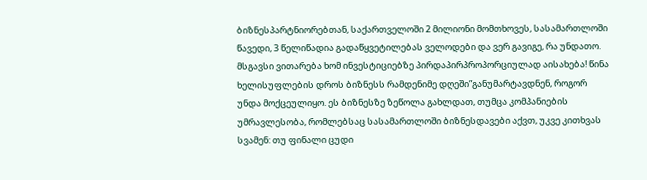ბიზნესპარტნიორებთან, საქართველოში 2 მილიონი მომთხოვეს, სასამართლოში წავედი, 3 წელიწადია გადაწყვეტილებას ველოდები და ვერ გავიგე, რა უნდათო. მსგავსი ვითარება ხომ ინვესტიციებზე პირდაპირპროპორციულად აისახება! წინა ხელისუფლების დროს ბიზნესს რამდენიმე დღეში”განუმარტავდნენ, როგორ უნდა მოქცეულიყო. ეს ბიზნესზე ზეწოლა გახლდათ, თუმცა კომპანიების უმრავლესობა, რომლებსაც სასამართლოში ბიზნესდავები აქვთ, უკვე კითხვას სვამენ: თუ ფინალი ცუდი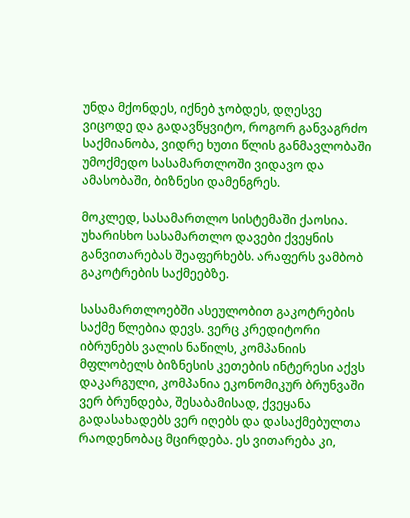უნდა მქონდეს, იქნებ ჯობდეს, დღესვე ვიცოდე და გადავწყვიტო, როგორ განვაგრძო საქმიანობა, ვიდრე ხუთი წლის განმავლობაში უმოქმედო სასამართლოში ვიდავო და ამასობაში, ბიზნესი დამენგრეს.

მოკლედ, სასამართლო სისტემაში ქაოსია. უხარისხო სასამართლო დავები ქვეყნის განვითარებას შეაფერხებს. არაფერს ვამბობ გაკოტრების საქმეებზე.

სასამართლოებში ასეულობით გაკოტრების საქმე წლებია დევს. ვერც კრედიტორი იბრუნებს ვალის ნაწილს, კომპანიის მფლობელს ბიზნესის კეთების ინტერესი აქვს დაკარგული, კომპანია ეკონომიკურ ბრუნვაში ვერ ბრუნდება, შესაბამისად, ქვეყანა გადასახადებს ვერ იღებს და დასაქმებულთა რაოდენობაც მცირდება. ეს ვითარება კი,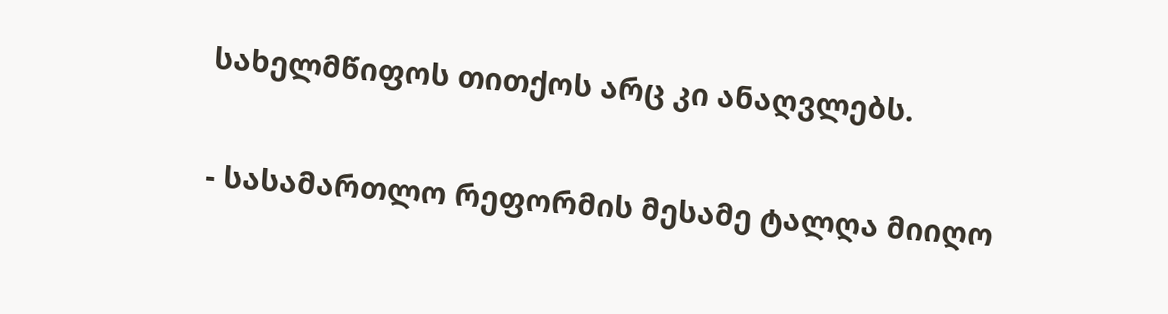სახელმწიფოს თითქოს არც კი ანაღვლებს.

- სასამართლო რეფორმის მესამე ტალღა მიიღო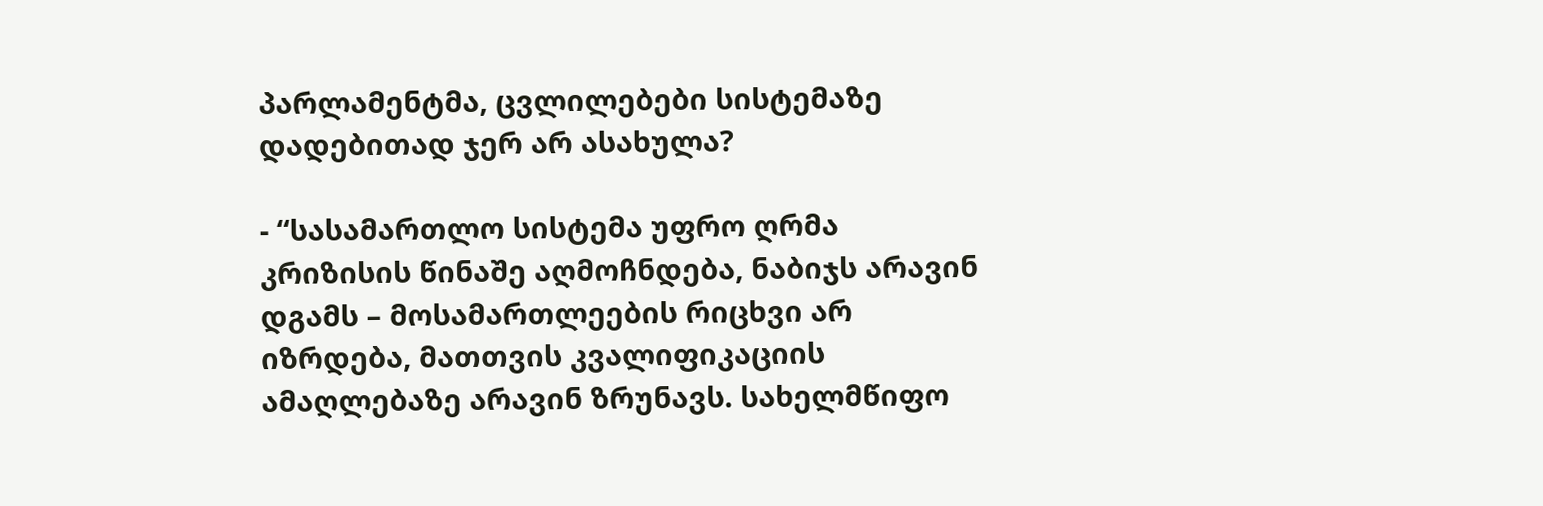პარლამენტმა, ცვლილებები სისტემაზე დადებითად ჯერ არ ასახულა?

- “სასამართლო სისტემა უფრო ღრმა კრიზისის წინაშე აღმოჩნდება, ნაბიჯს არავინ დგამს – მოსამართლეების რიცხვი არ იზრდება, მათთვის კვალიფიკაციის ამაღლებაზე არავინ ზრუნავს. სახელმწიფო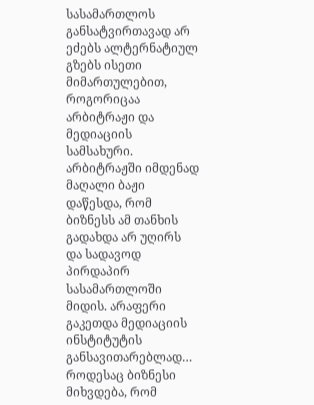სასამართლოს განსატვირთავად არ ეძებს ალტერნატიულ გზებს ისეთი მიმართულებით, როგორიცაა არბიტრაჟი და მედიაციის სამსახური. არბიტრაჟში იმდენად მაღალი ბაჟი დაწესდა, რომ ბიზნესს ამ თანხის გადახდა არ უღირს და სადავოდ პირდაპირ სასამართლოში მიდის. არაფერი გაკეთდა მედიაციის ინსტიტუტის განსავითარებლად… როდესაც ბიზნესი მიხვდება, რომ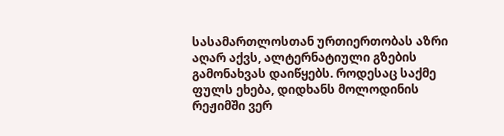სასამართლოსთან ურთიერთობას აზრი აღარ აქვს, ალტერნატიული გზების გამონახვას დაიწყებს. როდესაც საქმე ფულს ეხება, დიდხანს მოლოდინის რეჟიმში ვერ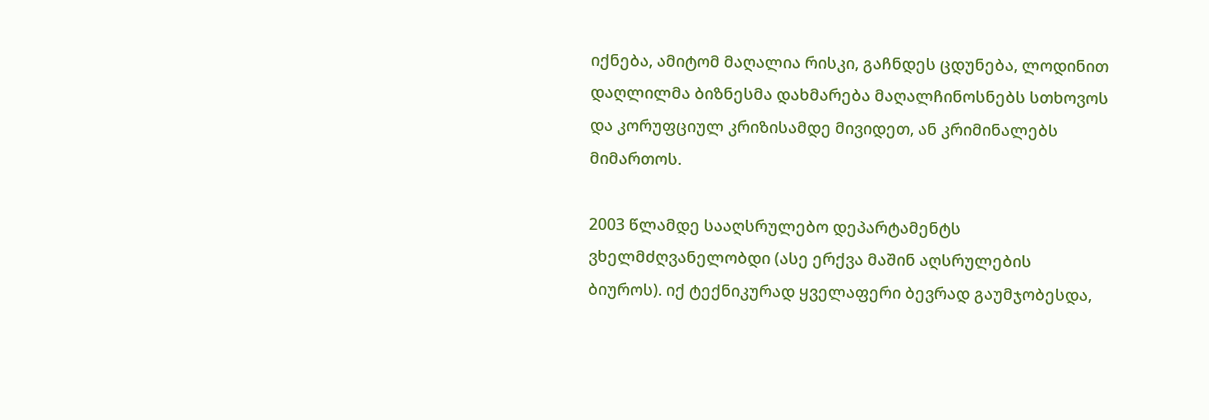იქნება, ამიტომ მაღალია რისკი, გაჩნდეს ცდუნება, ლოდინით დაღლილმა ბიზნესმა დახმარება მაღალჩინოსნებს სთხოვოს და კორუფციულ კრიზისამდე მივიდეთ, ან კრიმინალებს მიმართოს.

2003 წლამდე სააღსრულებო დეპარტამენტს ვხელმძღვანელობდი (ასე ერქვა მაშინ აღსრულების ბიუროს). იქ ტექნიკურად ყველაფერი ბევრად გაუმჯობესდა,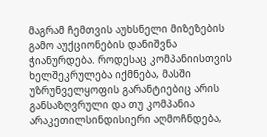მაგრამ ჩემთვის აუხსნელი მიზეზების გამო აუქციონების დანიშვნა ჭიანურდება. როდესაც კომპანიისთვის ხელშეკრულება იქმნება, მასში უზრუნველყოფის გარანტიებიც არის განსაზღვრული და თუ კომპანია არაკეთილსინდისიერი აღმოჩნდება,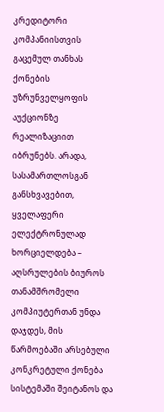კრედიტორი კომპანიისთვის გაცემულ თანხას ქონების უზრუნველყოფის აუქციონზე რეალიზაციით იბრუნებს. არადა, სასამართლოსგან განსხვავებით, ყველაფერი ელექტრონულად ხორციელდება – აღსრულების ბიუროს თანამშრომელი კომპიუტერთან უნდა დაჯდეს, მის წარმოებაში არსებული კონკრეტული ქონება სისტემაში შეიტანოს და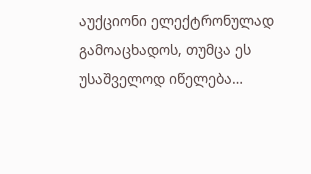აუქციონი ელექტრონულად გამოაცხადოს, თუმცა ეს უსაშველოდ იწელება…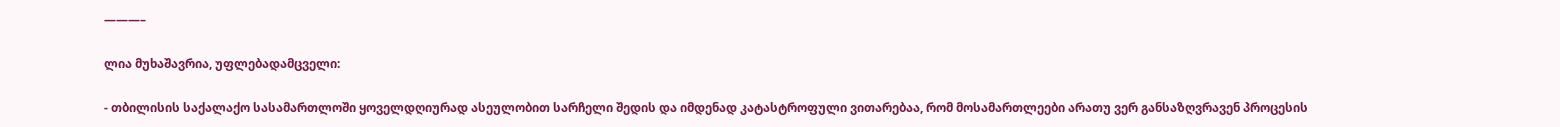———–

ლია მუხაშავრია, უფლებადამცველი:

- თბილისის საქალაქო სასამართლოში ყოველდღიურად ასეულობით სარჩელი შედის და იმდენად კატასტროფული ვითარებაა, რომ მოსამართლეები არათუ ვერ განსაზღვრავენ პროცესის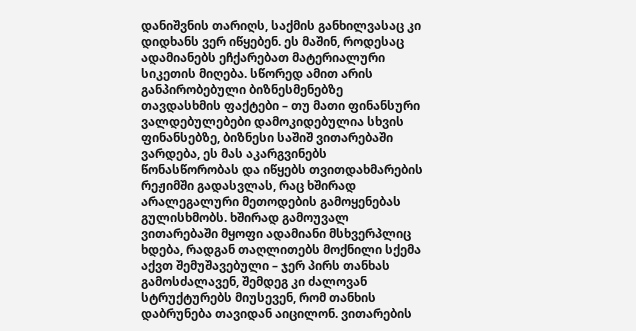დანიშვნის თარიღს, საქმის განხილვასაც კი დიდხანს ვერ იწყებენ. ეს მაშინ, როდესაც ადამიანებს ეჩქარებათ მატერიალური სიკეთის მიღება. სწორედ ამით არის განპირობებული ბიზნესმენებზე თავდასხმის ფაქტები – თუ მათი ფინანსური ვალდებულებები დამოკიდებულია სხვის ფინანსებზე, ბიზნესი საშიშ ვითარებაში ვარდება, ეს მას აკარგვინებს წონასწორობას და იწყებს თვითდახმარების რეჟიმში გადასვლას, რაც ხშირად არალეგალური მეთოდების გამოყენებას გულისხმობს. ხშირად გამოუვალ ვითარებაში მყოფი ადამიანი მსხვერპლიც ხდება, რადგან თაღლითებს მოქნილი სქემა აქვთ შემუშავებული – ჯერ პირს თანხას გამოსძალავენ, შემდეგ კი ძალოვან სტრუქტურებს მიუსევენ, რომ თანხის დაბრუნება თავიდან აიცილონ. ვითარების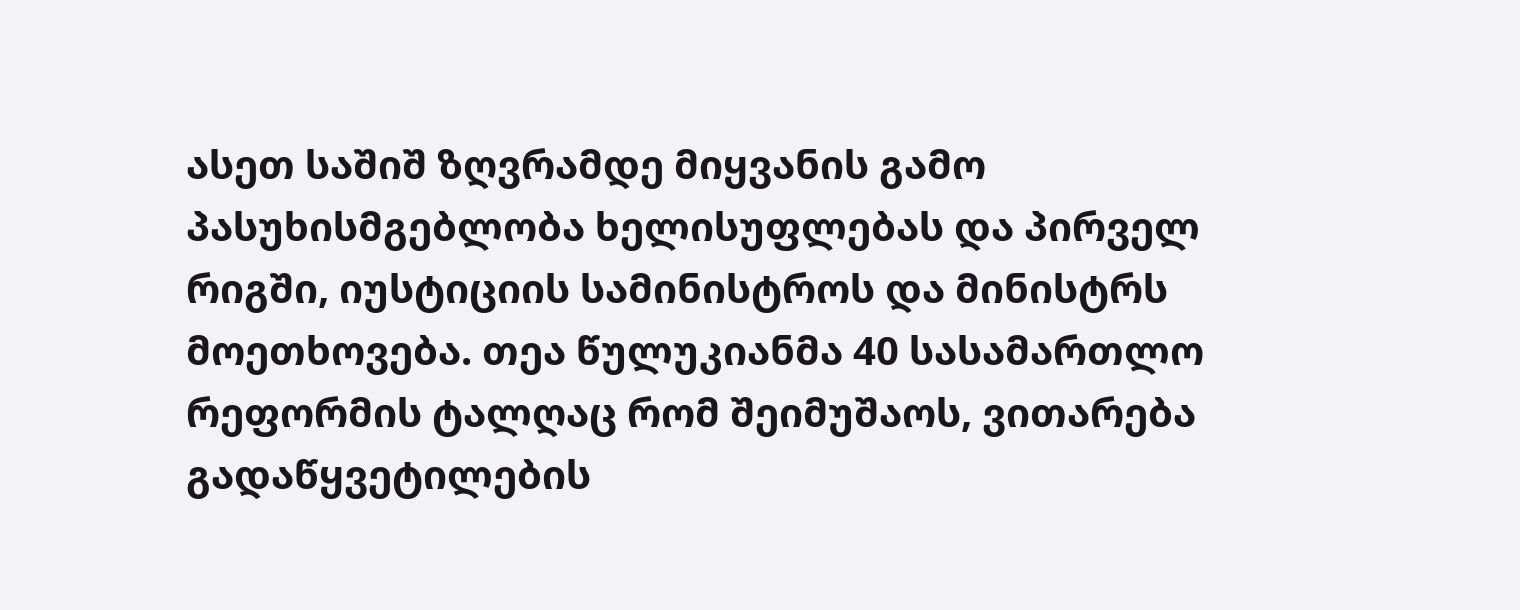ასეთ საშიშ ზღვრამდე მიყვანის გამო პასუხისმგებლობა ხელისუფლებას და პირველ რიგში, იუსტიციის სამინისტროს და მინისტრს მოეთხოვება. თეა წულუკიანმა 40 სასამართლო რეფორმის ტალღაც რომ შეიმუშაოს, ვითარება გადაწყვეტილების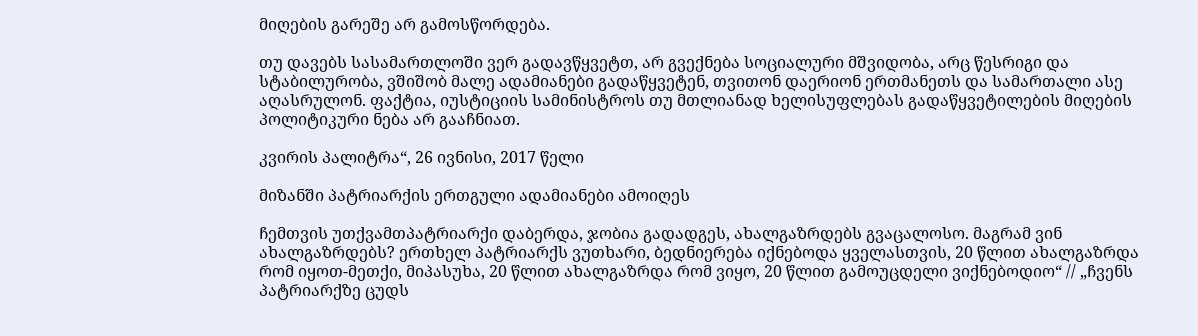მიღების გარეშე არ გამოსწორდება.

თუ დავებს სასამართლოში ვერ გადავწყვეტთ, არ გვექნება სოციალური მშვიდობა, არც წესრიგი და სტაბილურობა, ვშიშობ მალე ადამიანები გადაწყვეტენ, თვითონ დაერიონ ერთმანეთს და სამართალი ასე აღასრულონ. ფაქტია, იუსტიციის სამინისტროს თუ მთლიანად ხელისუფლებას გადაწყვეტილების მიღების პოლიტიკური ნება არ გააჩნიათ.

კვირის პალიტრა“, 26 ივნისი, 2017 წელი

მიზანში პატრიარქის ერთგული ადამიანები ამოიღეს

ჩემთვის უთქვამთპატრიარქი დაბერდა, ჯობია გადადგეს, ახალგაზრდებს გვაცალოსო. მაგრამ ვინ ახალგაზრდებს? ერთხელ პატრიარქს ვუთხარი, ბედნიერება იქნებოდა ყველასთვის, 20 წლით ახალგაზრდა რომ იყოთ-მეთქი, მიპასუხა, 20 წლით ახალგაზრდა რომ ვიყო, 20 წლით გამოუცდელი ვიქნებოდიო“ // „ჩვენს პატრიარქზე ცუდს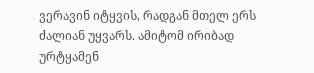ვერავინ იტყვის, რადგან მთელ ერს ძალიან უყვარს. ამიტომ ირიბად ურტყამენ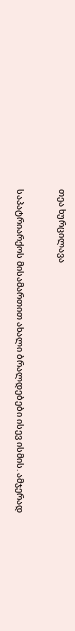თეა ხურცილავა

საპატრიარქოს მისამართით ახალი ბრალდებები ისევ ისმის. ამჯერად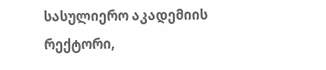სასულიერო აკადემიის რექტორი,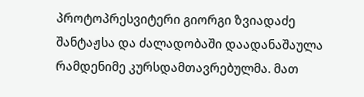პროტოპრესვიტერი გიორგი ზვიადაძე შანტაჟსა და ძალადობაში დაადანაშაულა რამდენიმე კურსდამთავრებულმა. მათ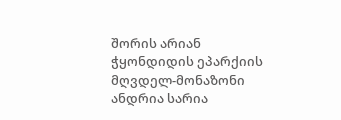შორის არიან ჭყონდიდის ეპარქიის მღვდელ-მონაზონი ანდრია სარია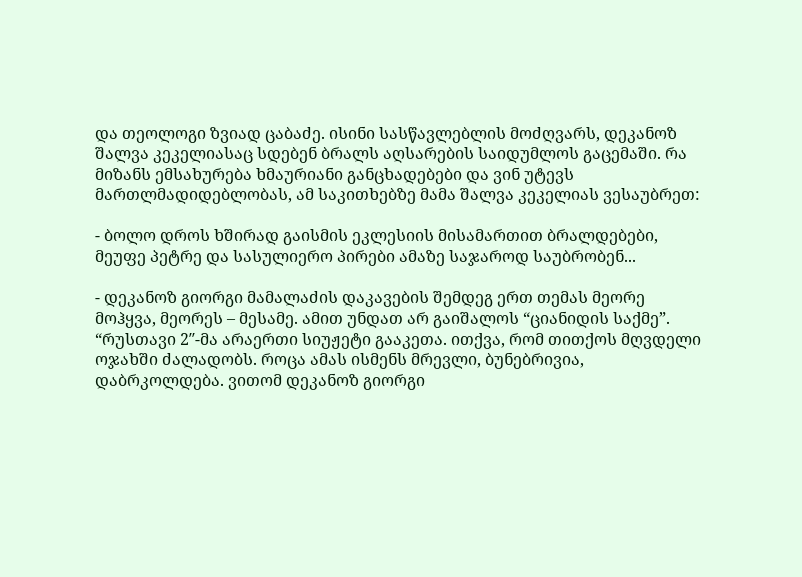და თეოლოგი ზვიად ცაბაძე. ისინი სასწავლებლის მოძღვარს, დეკანოზ შალვა კეკელიასაც სდებენ ბრალს აღსარების საიდუმლოს გაცემაში. რა მიზანს ემსახურება ხმაურიანი განცხადებები და ვინ უტევს მართლმადიდებლობას, ამ საკითხებზე მამა შალვა კეკელიას ვესაუბრეთ:

- ბოლო დროს ხშირად გაისმის ეკლესიის მისამართით ბრალდებები, მეუფე პეტრე და სასულიერო პირები ამაზე საჯაროდ საუბრობენ...

- დეკანოზ გიორგი მამალაძის დაკავების შემდეგ ერთ თემას მეორე მოჰყვა, მეორეს – მესამე. ამით უნდათ არ გაიშალოს “ციანიდის საქმე”. “რუსთავი 2″-მა არაერთი სიუჟეტი გააკეთა. ითქვა, რომ თითქოს მღვდელი ოჯახში ძალადობს. როცა ამას ისმენს მრევლი, ბუნებრივია, დაბრკოლდება. ვითომ დეკანოზ გიორგი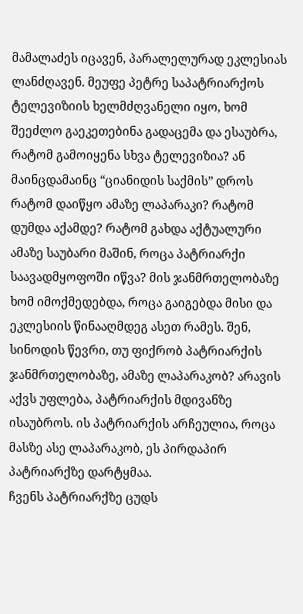მამალაძეს იცავენ, პარალელურად ეკლესიას ლანძღავენ. მეუფე პეტრე საპატრიარქოს ტელევიზიის ხელმძღვანელი იყო, ხომ შეეძლო გაეკეთებინა გადაცემა და ესაუბრა, რატომ გამოიყენა სხვა ტელევიზია? ან მაინცდამაინც “ციანიდის საქმის” დროს რატომ დაიწყო ამაზე ლაპარაკი? რატომ დუმდა აქამდე? რატომ გახდა აქტუალური ამაზე საუბარი მაშინ, როცა პატრიარქი საავადმყოფოში იწვა? მის ჯანმრთელობაზე ხომ იმოქმედებდა, როცა გაიგებდა მისი და ეკლესიის წინააღმდეგ ასეთ რამეს. შენ, სინოდის წევრი, თუ ფიქრობ პატრიარქის ჯანმრთელობაზე, ამაზე ლაპარაკობ? არავის აქვს უფლება, პატრიარქის მდივანზე ისაუბროს. ის პატრიარქის არჩეულია, როცა მასზე ასე ლაპარაკობ, ეს პირდაპირ პატრიარქზე დარტყმაა.
ჩვენს პატრიარქზე ცუდს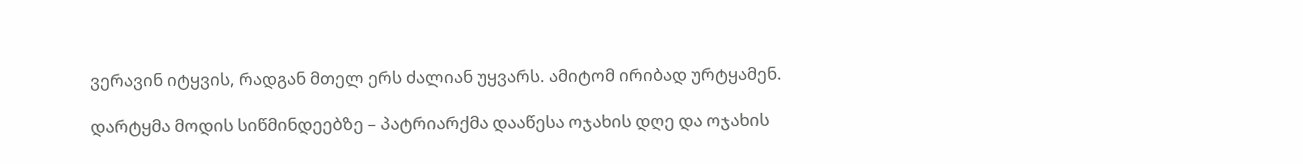ვერავინ იტყვის, რადგან მთელ ერს ძალიან უყვარს. ამიტომ ირიბად ურტყამენ.

დარტყმა მოდის სიწმინდეებზე – პატრიარქმა დააწესა ოჯახის დღე და ოჯახის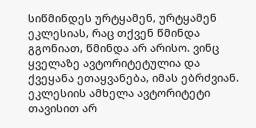სიწმინდეს ურტყამენ, ურტყამენ ეკლესიას, რაც თქვენ წმინდა გგონიათ, წმინდა არ არისო. ვინც ყველაზე ავტორიტეტულია და ქვეყანა ეთაყვანება, იმას ებრძვიან. ეკლესიის ამხელა ავტორიტეტი თავისით არ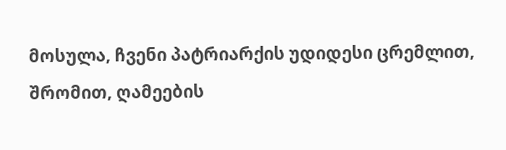მოსულა, ჩვენი პატრიარქის უდიდესი ცრემლით, შრომით, ღამეების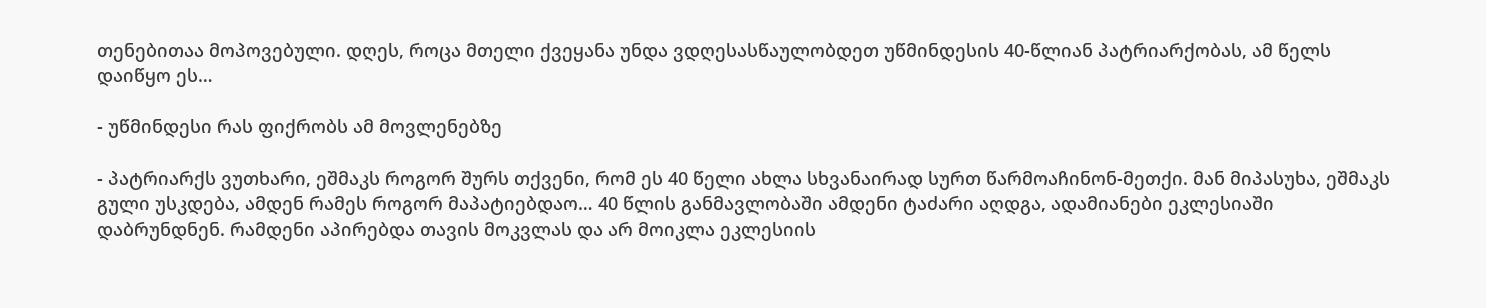თენებითაა მოპოვებული. დღეს, როცა მთელი ქვეყანა უნდა ვდღესასწაულობდეთ უწმინდესის 40-წლიან პატრიარქობას, ამ წელს დაიწყო ეს…

- უწმინდესი რას ფიქრობს ამ მოვლენებზე

- პატრიარქს ვუთხარი, ეშმაკს როგორ შურს თქვენი, რომ ეს 40 წელი ახლა სხვანაირად სურთ წარმოაჩინონ-მეთქი. მან მიპასუხა, ეშმაკს გული უსკდება, ამდენ რამეს როგორ მაპატიებდაო… 40 წლის განმავლობაში ამდენი ტაძარი აღდგა, ადამიანები ეკლესიაში დაბრუნდნენ. რამდენი აპირებდა თავის მოკვლას და არ მოიკლა ეკლესიის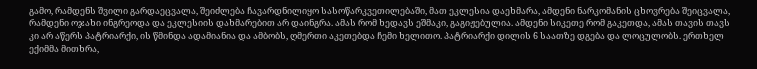გამო, რამდენს შვილი გარდაეცვალა, შეიძლება ჩავარდნილიყო სასოწარკვეთილებაში, მათ ეკლესია დაეხმარა, ამდენი ნარკომანის ცხოვრება შეიცვალა, რამდენი ოჯახი ინგრეოდა და ეკლესიის დახმარებით არ დაინგრა. ამას რომ ხედავს ეშმაკი, გაგიჟებულია. ამდენი სიკეთე რომ გაკეთდა, ამას თავის თავს კი არ აწერს პატრიარქი, ის წმინდა ადამიანია და ამბობს, ღმერთი აკეთებდა ჩემი ხელითო. პატრიარქი დილის 6 საათზე დგება და ლოცულობს. ერთხელ ექიმმა მითხრა,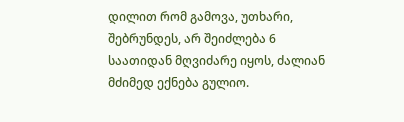დილით რომ გამოვა, უთხარი, შებრუნდეს, არ შეიძლება 6 საათიდან მღვიძარე იყოს, ძალიან მძიმედ ექნება გულიო.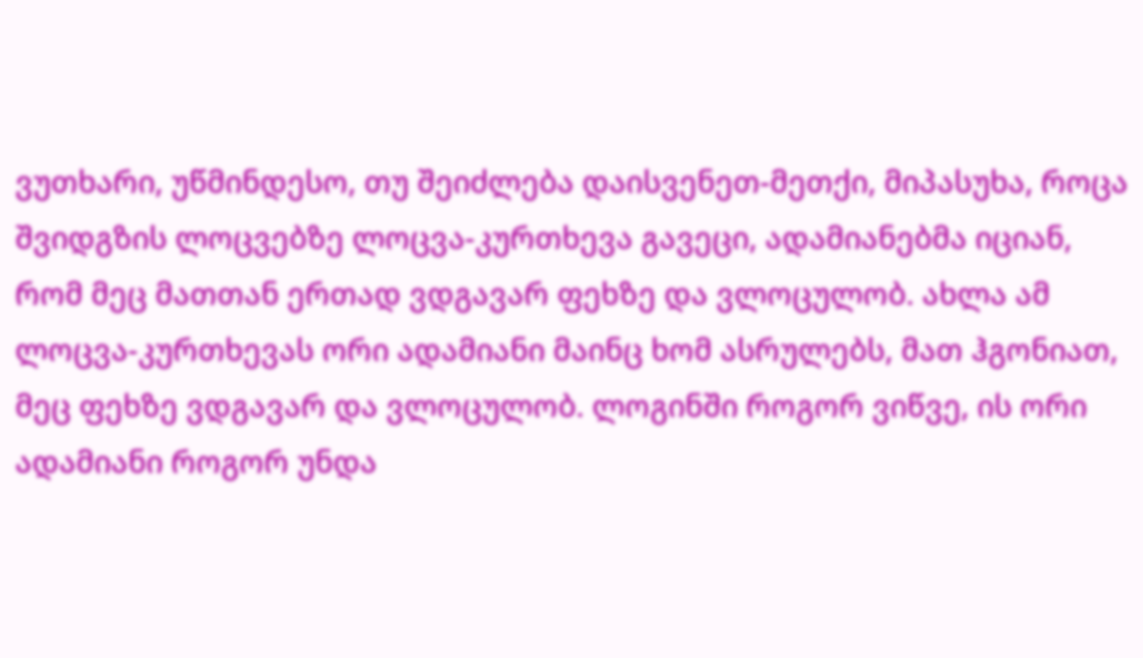ვუთხარი, უწმინდესო, თუ შეიძლება დაისვენეთ-მეთქი, მიპასუხა, როცა შვიდგზის ლოცვებზე ლოცვა-კურთხევა გავეცი, ადამიანებმა იციან, რომ მეც მათთან ერთად ვდგავარ ფეხზე და ვლოცულობ. ახლა ამ ლოცვა-კურთხევას ორი ადამიანი მაინც ხომ ასრულებს, მათ ჰგონიათ, მეც ფეხზე ვდგავარ და ვლოცულობ. ლოგინში როგორ ვიწვე, ის ორი ადამიანი როგორ უნდა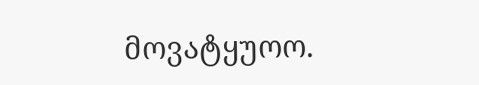მოვატყუოო.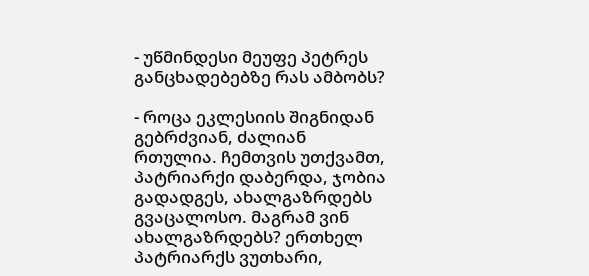- უწმინდესი მეუფე პეტრეს განცხადებებზე რას ამბობს?

- როცა ეკლესიის შიგნიდან გებრძვიან, ძალიან რთულია. ჩემთვის უთქვამთ, პატრიარქი დაბერდა, ჯობია გადადგეს, ახალგაზრდებს გვაცალოსო. მაგრამ ვინ ახალგაზრდებს? ერთხელ პატრიარქს ვუთხარი,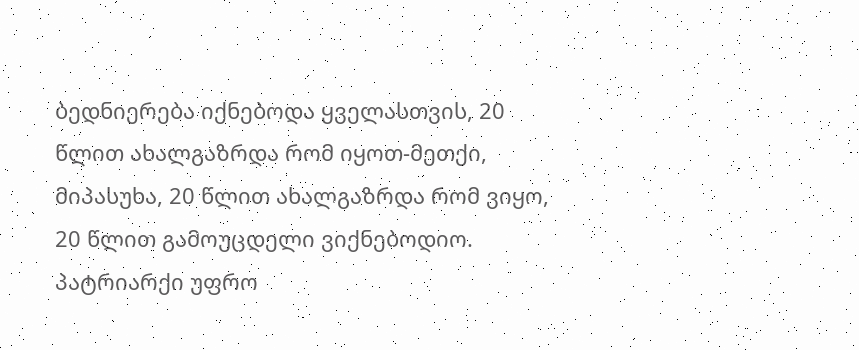ბედნიერება იქნებოდა ყველასთვის, 20 წლით ახალგაზრდა რომ იყოთ-მეთქი, მიპასუხა, 20 წლით ახალგაზრდა რომ ვიყო, 20 წლით გამოუცდელი ვიქნებოდიო. პატრიარქი უფრო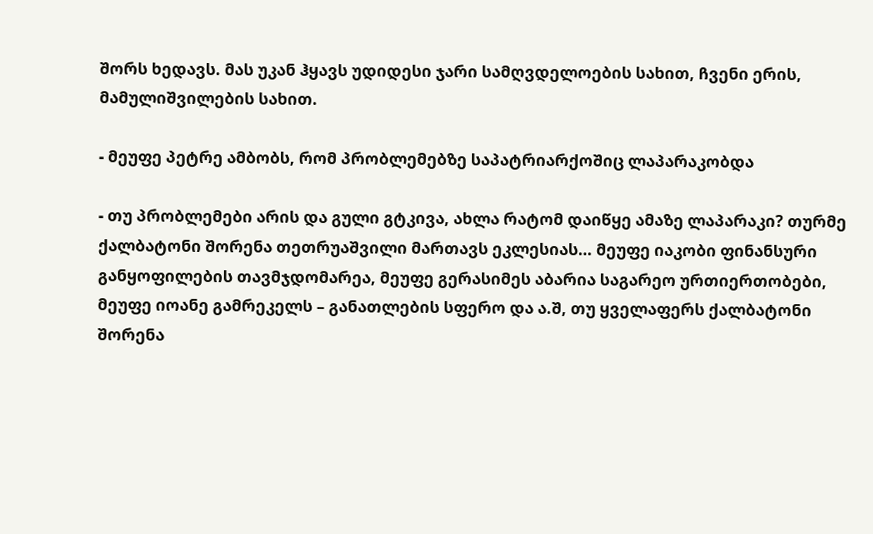შორს ხედავს. მას უკან ჰყავს უდიდესი ჯარი სამღვდელოების სახით, ჩვენი ერის, მამულიშვილების სახით.

- მეუფე პეტრე ამბობს, რომ პრობლემებზე საპატრიარქოშიც ლაპარაკობდა

- თუ პრობლემები არის და გული გტკივა, ახლა რატომ დაიწყე ამაზე ლაპარაკი? თურმე ქალბატონი შორენა თეთრუაშვილი მართავს ეკლესიას… მეუფე იაკობი ფინანსური განყოფილების თავმჯდომარეა, მეუფე გერასიმეს აბარია საგარეო ურთიერთობები, მეუფე იოანე გამრეკელს – განათლების სფერო და ა.შ, თუ ყველაფერს ქალბატონი შორენა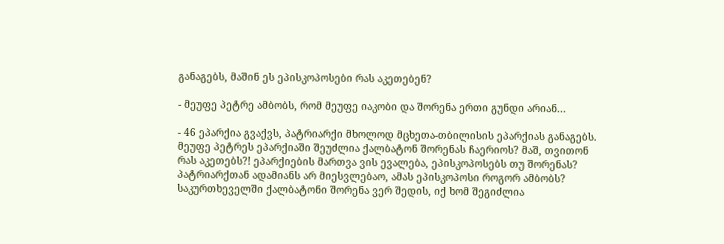განაგებს, მაშინ ეს ეპისკოპოსები რას აკეთებენ?

- მეუფე პეტრე ამბობს, რომ მეუფე იაკობი და შორენა ერთი გუნდი არიან...

- 46 ეპარქია გვაქვს, პატრიარქი მხოლოდ მცხეთა-თბილისის ეპარქიას განაგებს.
მეუფე პეტრეს ეპარქიაში შეუძლია ქალბატონ შორენას ჩაერიოს? მაშ, თვითონ რას აკეთებს?! ეპარქიების მართვა ვის ევალება, ეპისკოპოსებს თუ შორენას? პატრიარქთან ადამიანს არ მიესვლებაო, ამას ეპისკოპოსი როგორ ამბობს? საკურთხეველში ქალბატონი შორენა ვერ შედის, იქ ხომ შეგიძლია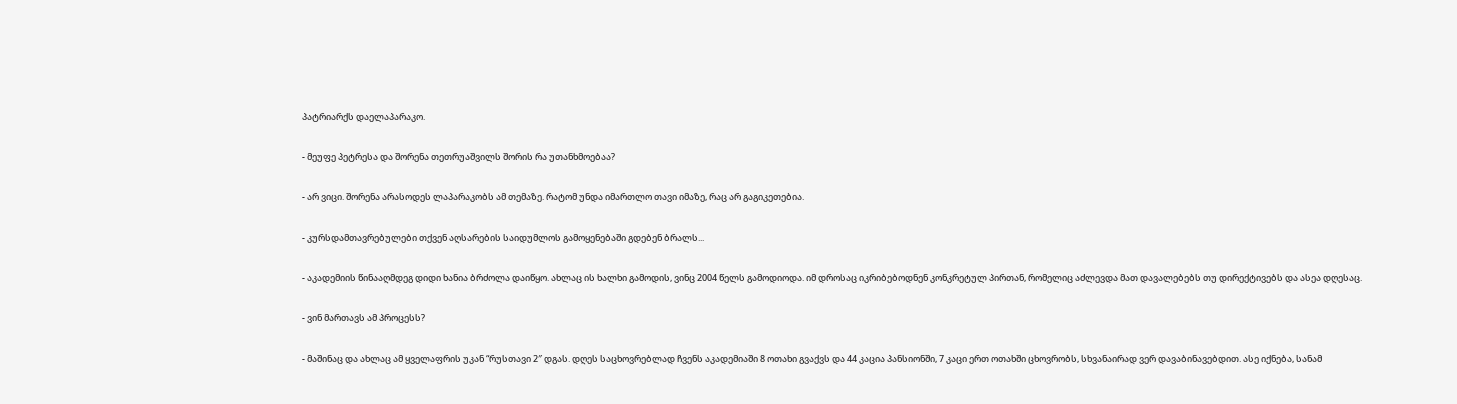პატრიარქს დაელაპარაკო.

- მეუფე პეტრესა და შორენა თეთრუაშვილს შორის რა უთანხმოებაა?

- არ ვიცი. შორენა არასოდეს ლაპარაკობს ამ თემაზე. რატომ უნდა იმართლო თავი იმაზე, რაც არ გაგიკეთებია.

- კურსდამთავრებულები თქვენ აღსარების საიდუმლოს გამოყენებაში გდებენ ბრალს...

- აკადემიის წინააღმდეგ დიდი ხანია ბრძოლა დაიწყო. ახლაც ის ხალხი გამოდის, ვინც 2004 წელს გამოდიოდა. იმ დროსაც იკრიბებოდნენ კონკრეტულ პირთან, რომელიც აძლევდა მათ დავალებებს თუ დირექტივებს და ასეა დღესაც.

- ვინ მართავს ამ პროცესს?

- მაშინაც და ახლაც ამ ყველაფრის უკან “რუსთავი 2″ დგას. დღეს საცხოვრებლად ჩვენს აკადემიაში 8 ოთახი გვაქვს და 44 კაცია პანსიონში, 7 კაცი ერთ ოთახში ცხოვრობს, სხვანაირად ვერ დავაბინავებდით. ასე იქნება, სანამ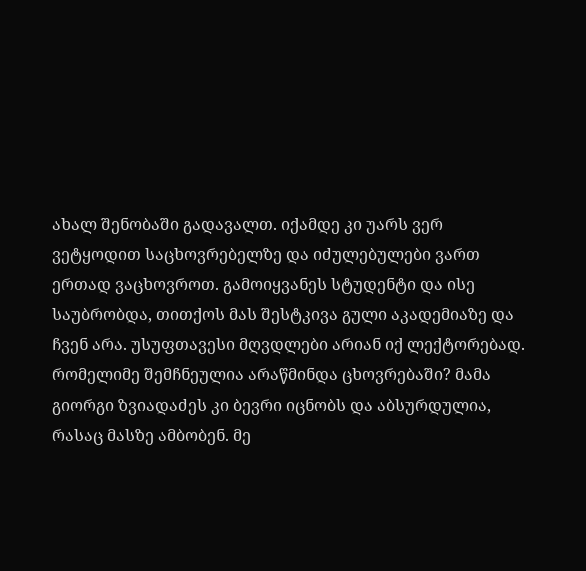ახალ შენობაში გადავალთ. იქამდე კი უარს ვერ ვეტყოდით საცხოვრებელზე და იძულებულები ვართ ერთად ვაცხოვროთ. გამოიყვანეს სტუდენტი და ისე საუბრობდა, თითქოს მას შესტკივა გული აკადემიაზე და ჩვენ არა. უსუფთავესი მღვდლები არიან იქ ლექტორებად. რომელიმე შემჩნეულია არაწმინდა ცხოვრებაში? მამა გიორგი ზვიადაძეს კი ბევრი იცნობს და აბსურდულია, რასაც მასზე ამბობენ. მე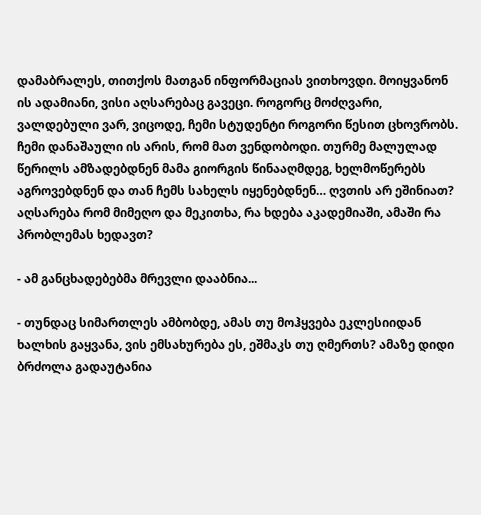დამაბრალეს, თითქოს მათგან ინფორმაციას ვითხოვდი. მოიყვანონ ის ადამიანი, ვისი აღსარებაც გავეცი. როგორც მოძღვარი, ვალდებული ვარ, ვიცოდე, ჩემი სტუდენტი როგორი წესით ცხოვრობს. ჩემი დანაშაული ის არის, რომ მათ ვენდობოდი. თურმე მალულად წერილს ამზადებდნენ მამა გიორგის წინააღმდეგ, ხელმოწერებს აგროვებდნენ და თან ჩემს სახელს იყენებდნენ… ღვთის არ ეშინიათ? აღსარება რომ მიმეღო და მეკითხა, რა ხდება აკადემიაში, ამაში რა პრობლემას ხედავთ?

- ამ განცხადებებმა მრევლი დააბნია...

- თუნდაც სიმართლეს ამბობდე, ამას თუ მოჰყვება ეკლესიიდან ხალხის გაყვანა, ვის ემსახურება ეს, ეშმაკს თუ ღმერთს? ამაზე დიდი ბრძოლა გადაუტანია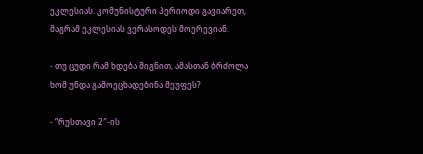ეკლესიას. კომუნისტური პერიოდი გავიარეთ, მაგრამ ეკლესიას ვერასოდეს მოერევიან.

- თუ ცუდი რამ ხდება შიგნით, ამასთან ბრძოლა ხომ უნდა გამოეცხადებინა მეუფეს?

- “რუსთავი 2″-ის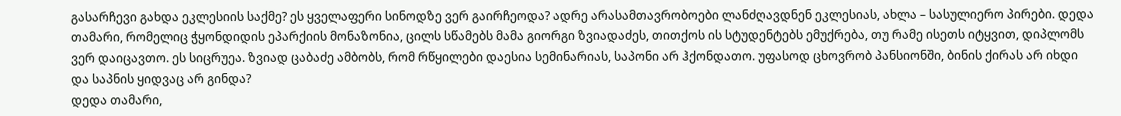გასარჩევი გახდა ეკლესიის საქმე? ეს ყველაფერი სინოდზე ვერ გაირჩეოდა? ადრე არასამთავრობოები ლანძღავდნენ ეკლესიას, ახლა – სასულიერო პირები. დედა თამარი, რომელიც ჭყონდიდის ეპარქიის მონაზონია, ცილს სწამებს მამა გიორგი ზვიადაძეს, თითქოს ის სტუდენტებს ემუქრება, თუ რამე ისეთს იტყვით, დიპლომს ვერ დაიცავთო. ეს სიცრუეა. ზვიად ცაბაძე ამბობს, რომ რწყილები დაესია სემინარიას, საპონი არ ჰქონდათო. უფასოდ ცხოვრობ პანსიონში, ბინის ქირას არ იხდი და საპნის ყიდვაც არ გინდა?
დედა თამარი,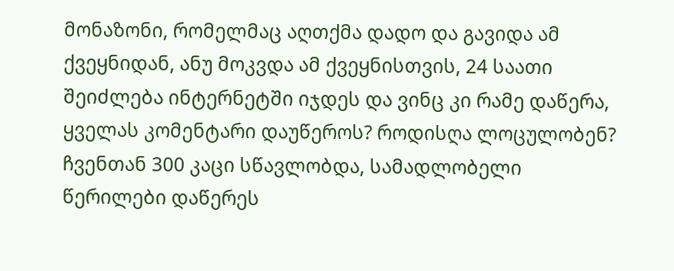მონაზონი, რომელმაც აღთქმა დადო და გავიდა ამ ქვეყნიდან, ანუ მოკვდა ამ ქვეყნისთვის, 24 საათი შეიძლება ინტერნეტში იჯდეს და ვინც კი რამე დაწერა, ყველას კომენტარი დაუწეროს? როდისღა ლოცულობენ? ჩვენთან 300 კაცი სწავლობდა, სამადლობელი წერილები დაწერეს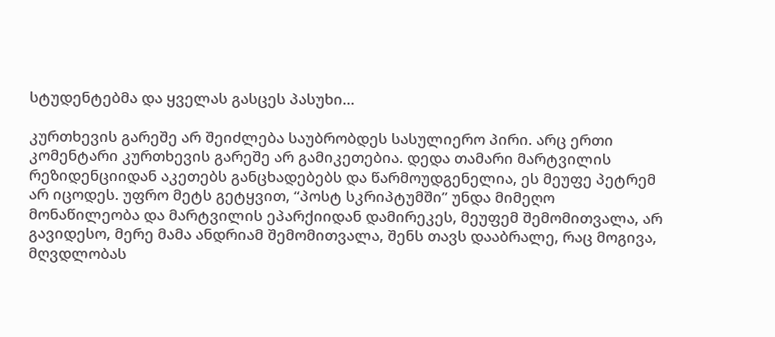სტუდენტებმა და ყველას გასცეს პასუხი…

კურთხევის გარეშე არ შეიძლება საუბრობდეს სასულიერო პირი. არც ერთი კომენტარი კურთხევის გარეშე არ გამიკეთებია. დედა თამარი მარტვილის რეზიდენციიდან აკეთებს განცხადებებს და წარმოუდგენელია, ეს მეუფე პეტრემ არ იცოდეს. უფრო მეტს გეტყვით, “პოსტ სკრიპტუმში” უნდა მიმეღო მონაწილეობა და მარტვილის ეპარქიიდან დამირეკეს, მეუფემ შემომითვალა, არ გავიდესო, მერე მამა ანდრიამ შემომითვალა, შენს თავს დააბრალე, რაც მოგივა, მღვდლობას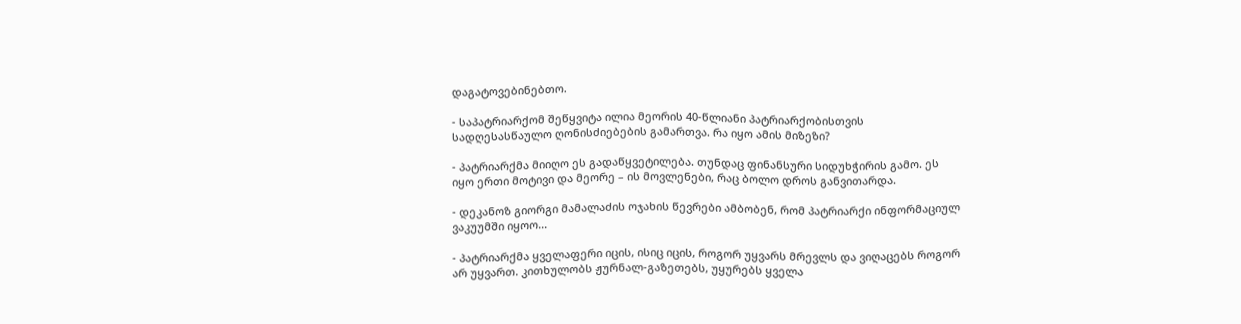დაგატოვებინებთო.

- საპატრიარქომ შეწყვიტა ილია მეორის 40-წლიანი პატრიარქობისთვის სადღესასწაულო ღონისძიებების გამართვა. რა იყო ამის მიზეზი?

- პატრიარქმა მიიღო ეს გადაწყვეტილება. თუნდაც ფინანსური სიდუხჭირის გამო. ეს იყო ერთი მოტივი და მეორე – ის მოვლენები, რაც ბოლო დროს განვითარდა.

- დეკანოზ გიორგი მამალაძის ოჯახის წევრები ამბობენ, რომ პატრიარქი ინფორმაციულ ვაკუუმში იყოო...

- პატრიარქმა ყველაფერი იცის, ისიც იცის, როგორ უყვარს მრევლს და ვიღაცებს როგორ არ უყვართ. კითხულობს ჟურნალ-გაზეთებს, უყურებს ყველა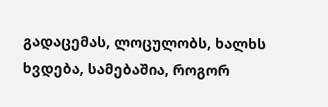გადაცემას, ლოცულობს, ხალხს ხვდება, სამებაშია, როგორ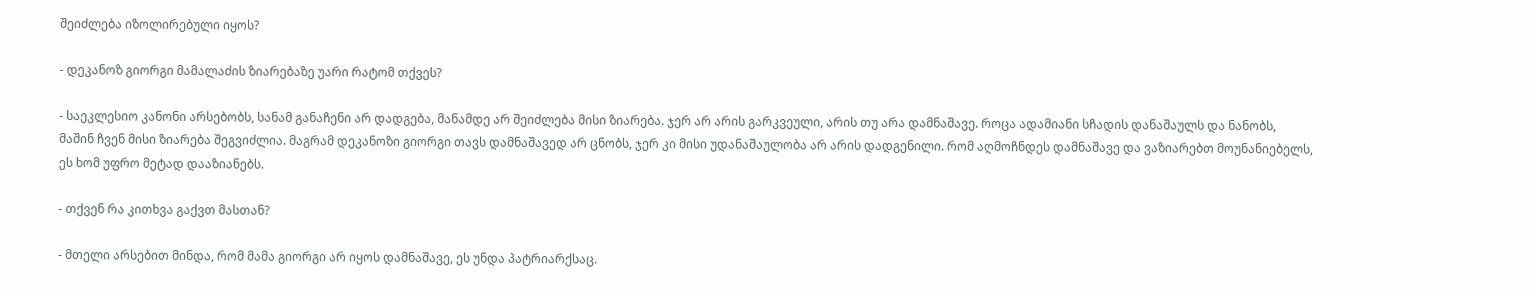შეიძლება იზოლირებული იყოს?

- დეკანოზ გიორგი მამალაძის ზიარებაზე უარი რატომ თქვეს?

- საეკლესიო კანონი არსებობს, სანამ განაჩენი არ დადგება, მანამდე არ შეიძლება მისი ზიარება. ჯერ არ არის გარკვეული, არის თუ არა დამნაშავე. როცა ადამიანი სჩადის დანაშაულს და ნანობს, მაშინ ჩვენ მისი ზიარება შეგვიძლია. მაგრამ დეკანოზი გიორგი თავს დამნაშავედ არ ცნობს, ჯერ კი მისი უდანაშაულობა არ არის დადგენილი. რომ აღმოჩნდეს დამნაშავე და ვაზიარებთ მოუნანიებელს, ეს ხომ უფრო მეტად დააზიანებს.

- თქვენ რა კითხვა გაქვთ მასთან?

- მთელი არსებით მინდა, რომ მამა გიორგი არ იყოს დამნაშავე, ეს უნდა პატრიარქსაც.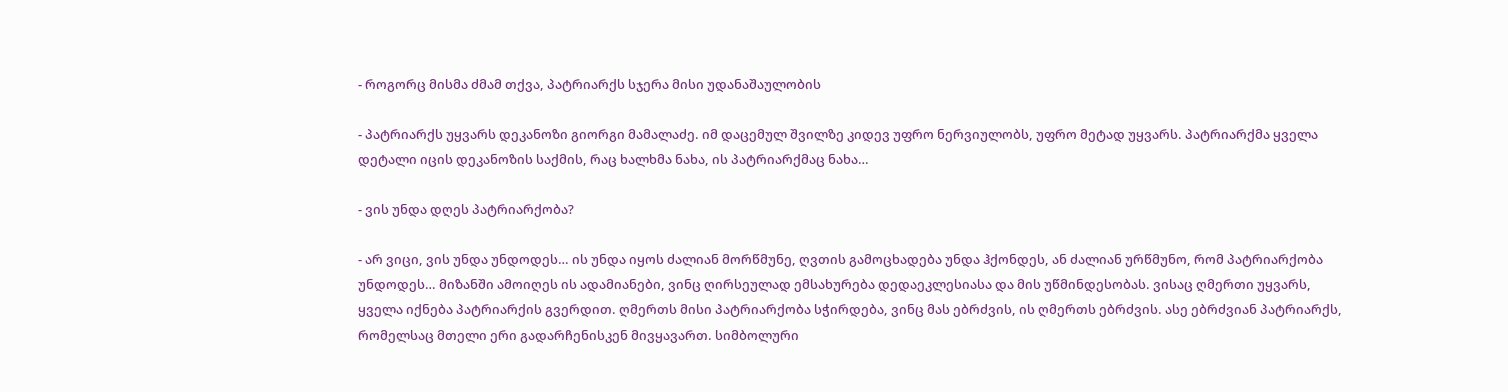- როგორც მისმა ძმამ თქვა, პატრიარქს სჯერა მისი უდანაშაულობის

- პატრიარქს უყვარს დეკანოზი გიორგი მამალაძე. იმ დაცემულ შვილზე კიდევ უფრო ნერვიულობს, უფრო მეტად უყვარს. პატრიარქმა ყველა დეტალი იცის დეკანოზის საქმის, რაც ხალხმა ნახა, ის პატრიარქმაც ნახა…

- ვის უნდა დღეს პატრიარქობა?

- არ ვიცი, ვის უნდა უნდოდეს… ის უნდა იყოს ძალიან მორწმუნე, ღვთის გამოცხადება უნდა ჰქონდეს, ან ძალიან ურწმუნო, რომ პატრიარქობა უნდოდეს… მიზანში ამოიღეს ის ადამიანები, ვინც ღირსეულად ემსახურება დედაეკლესიასა და მის უწმინდესობას. ვისაც ღმერთი უყვარს, ყველა იქნება პატრიარქის გვერდით. ღმერთს მისი პატრიარქობა სჭირდება, ვინც მას ებრძვის, ის ღმერთს ებრძვის. ასე ებრძვიან პატრიარქს, რომელსაც მთელი ერი გადარჩენისკენ მივყავართ. სიმბოლური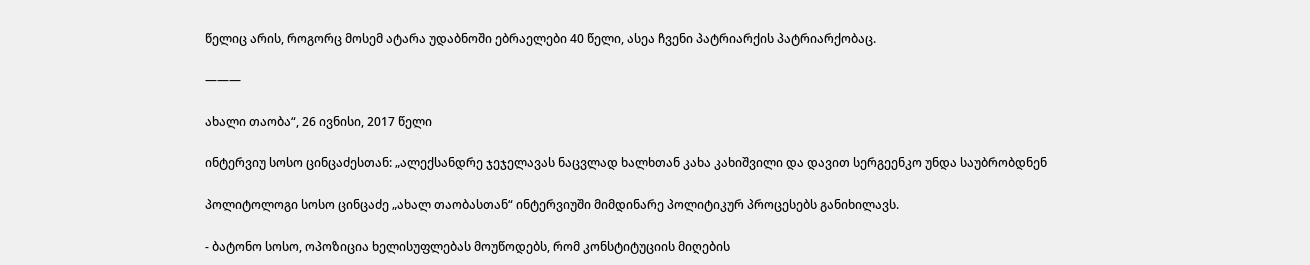წელიც არის, როგორც მოსემ ატარა უდაბნოში ებრაელები 40 წელი, ასეა ჩვენი პატრიარქის პატრიარქობაც.

———

ახალი თაობა“, 26 ივნისი, 2017 წელი

ინტერვიუ სოსო ცინცაძესთან: „ალექსანდრე ჯეჯელავას ნაცვლად ხალხთან კახა კახიშვილი და დავით სერგეენკო უნდა საუბრობდნენ

პოლიტოლოგი სოსო ცინცაძე „ახალ თაობასთან“ ინტერვიუში მიმდინარე პოლიტიკურ პროცესებს განიხილავს.

- ბატონო სოსო, ოპოზიცია ხელისუფლებას მოუწოდებს, რომ კონსტიტუციის მიღების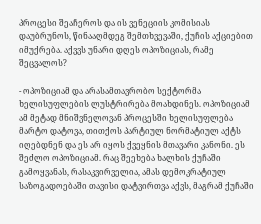პროცესი შეაჩეროს და ის ვენეციის კომისიას დაუბრუნოს, წინააღმდეგ შემთხვევაში, ქუჩის აქციებით იმუქრება. აქვვს უნარი დღეს ოპოზიციას, რამე შეცვალოს?

- ოპოზიციამ და არასამთავრობო სექტორმა ხელისუფლების ლუსტრირება მოახდინეს. ოპოზიციამ ამ მეტად მნიშვნელოვან პროცესში ხელისუფლება მარტო დატოვა, თითქოს პარტიულ ნორმატიულ აქტს იღებდნენ და ეს არ იყოს ქვეყნის მთავარი კანონი. ეს შეძლო ოპოზიციამ. რაც შეეხება ხალხის ქუჩაში გამოყვანას, რასაკვირველია, ამას დემოკრატიულ საზოგადოებაში თავისი დატვირთვა აქვს, მაგრამ ქუჩაში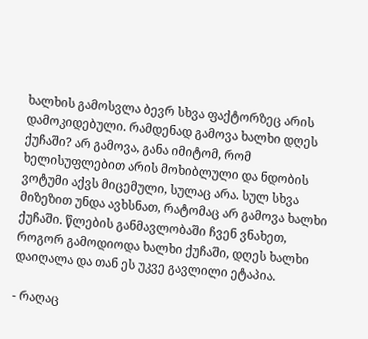ხალხის გამოსვლა ბევრ სხვა ფაქტორზეც არის დამოკიდებული. რამდენად გამოვა ხალხი დღეს ქუჩაში? არ გამოვა, განა იმიტომ, რომ ხელისუფლებით არის მოხიბლული და ნდობის ვოტუმი აქვს მიცემული, სულაც არა. სულ სხვა მიზეზით უნდა ავხსნათ, რატომაც არ გამოვა ხალხი ქუჩაში. წლების განმავლობაში ჩვენ ვნახეთ, როგორ გამოდიოდა ხალხი ქუჩაში, დღეს ხალხი დაიღალა და თან ეს უკვე გავლილი ეტაპია.

- რაღაც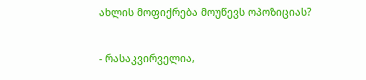ახლის მოფიქრება მოუწევს ოპოზიციას?

- რასაკვირველია,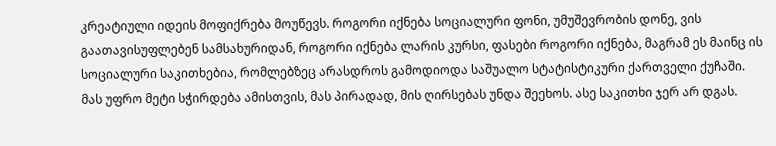კრეატიული იდეის მოფიქრება მოუწევს. როგორი იქნება სოციალური ფონი, უმუშევრობის დონე, ვის გაათავისუფლებენ სამსახურიდან, როგორი იქნება ლარის კურსი, ფასები როგორი იქნება, მაგრამ ეს მაინც ის სოციალური საკითხებია, რომლებზეც არასდროს გამოდიოდა საშუალო სტატისტიკური ქართველი ქუჩაში. მას უფრო მეტი სჭირდება ამისთვის, მას პირადად, მის ღირსებას უნდა შეეხოს. ასე საკითხი ჯერ არ დგას.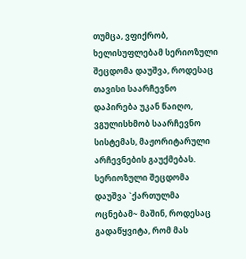თუმცა, ვფიქრობ, ხელისუფლებამ სერიოზული შეცდომა დაუშვა, როდესაც თავისი საარჩევნო დაპირება უკან წაიღო, ვგულისხმობ საარჩევნო სისტემას, მაჟორიტარული არჩევნების გაუქმებას. სერიოზული შეცდომა დაუშვა `ქართულმა ოცნებამ~ მაშინ, როდესაც გადაწყვიტა, რომ მას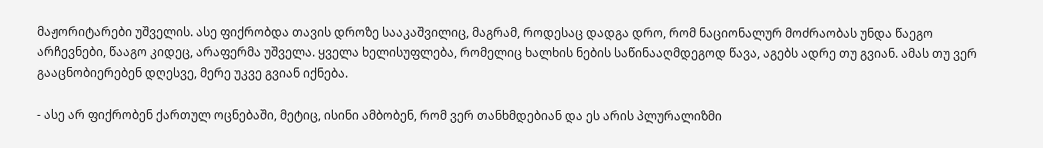მაჟორიტარები უშველის. ასე ფიქრობდა თავის დროზე სააკაშვილიც, მაგრამ, როდესაც დადგა დრო, რომ ნაციონალურ მოძრაობას უნდა წაეგო არჩევნები, წააგო კიდეც, არაფერმა უშველა. ყველა ხელისუფლება, რომელიც ხალხის ნების საწინააღმდეგოდ წავა, აგებს ადრე თუ გვიან. ამას თუ ვერ გააცნობიერებენ დღესვე, მერე უკვე გვიან იქნება.

- ასე არ ფიქრობენ ქართულ ოცნებაში, მეტიც, ისინი ამბობენ, რომ ვერ თანხმდებიან და ეს არის პლურალიზმი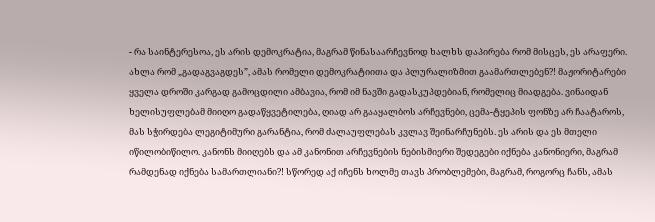- რა საინტერესოა, ეს არის დემოკრატია, მაგრამ წინასაარჩევნოდ ხალხს დაპირება რომ მისცეს, ეს არაფერი. ახლა რომ „გადაგვაგდეს”, ამას რომელი დემოკრატიითა და პლურალიზმით გაამართლებენ?! მაჟორიტარები ყველა დროში კარგად გამოცდილი ამბავია, რომ იმ ნავში გადასკუპდებიან, რომელიც მიადგება. ვინაიდან ხელისუფლებამ მიიღო გადაწყვეტილება, ღიად არ გააყალბოს არჩევნები, ცემა-ტყეპის ფონზე არ ჩაატაროს, მას სჭირდება ლეგიტიმური გარანტია, რომ ძალაუფლებას კვლავ შეინარჩუნებს. ეს არის და ეს მთელი იწილობიწილო. კანონს მიიღებს და ამ კანონით არჩევნების ნებისმიერი შედეგები იქნება კანონიერი, მაგრამ რამდენად იქნება სამართლიანი?! სწორედ აქ იჩენს ხოლმე თავს პრობლემები, მაგრამ, როგორც ჩანს, ამას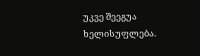უკვე შეეგუა ხელისუფლება.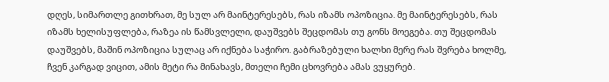დღეს, სიმართლე გითხრათ, მე სულ არ მაინტერესებს, რას იზამს ოპოზიცია. მე მაინტერესებს, რას იზამს ხელისუფლება, რაზეა ის წამსვლელი, დაუშვებს შეცდომას თუ გონს მოეგება. თუ შეცდომას დაუშვებს, მაშინ ოპოზიცია სულაც არ იქნება საჭირო. გაბრაზებული ხალხი მერე რას შვრება ხოლმე, ჩვენ კარგად ვიცით, ამის მეტი რა მინახავს, მთელი ჩემი ცხოვრება ამას ვუყურებ.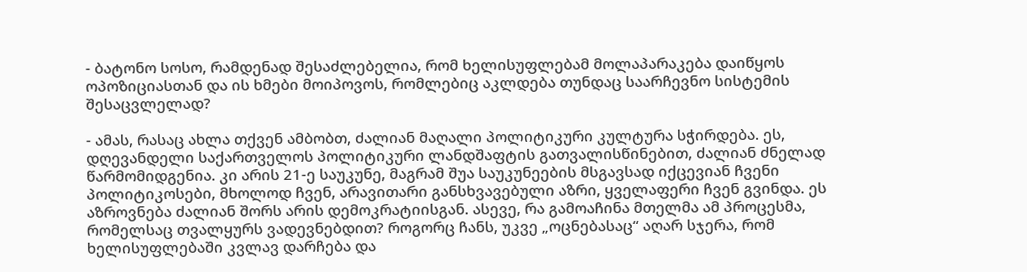- ბატონო სოსო, რამდენად შესაძლებელია, რომ ხელისუფლებამ მოლაპარაკება დაიწყოს ოპოზიციასთან და ის ხმები მოიპოვოს, რომლებიც აკლდება თუნდაც საარჩევნო სისტემის შესაცვლელად?

- ამას, რასაც ახლა თქვენ ამბობთ, ძალიან მაღალი პოლიტიკური კულტურა სჭირდება. ეს, დღევანდელი საქართველოს პოლიტიკური ლანდშაფტის გათვალისწინებით, ძალიან ძნელად წარმომიდგენია. კი არის 21-ე საუკუნე, მაგრამ შუა საუკუნეების მსგავსად იქცევიან ჩვენი პოლიტიკოსები, მხოლოდ ჩვენ, არავითარი განსხვავებული აზრი, ყველაფერი ჩვენ გვინდა. ეს აზროვნება ძალიან შორს არის დემოკრატიისგან. ასევე, რა გამოაჩინა მთელმა ამ პროცესმა, რომელსაც თვალყურს ვადევნებდით? როგორც ჩანს, უკვე „ოცნებასაც“ აღარ სჯერა, რომ ხელისუფლებაში კვლავ დარჩება და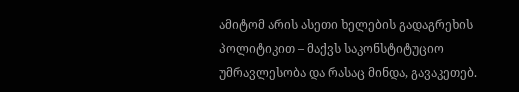ამიტომ არის ასეთი ხელების გადაგრეხის პოლიტიკით – მაქვს საკონსტიტუციო უმრავლესობა და რასაც მინდა, გავაკეთებ.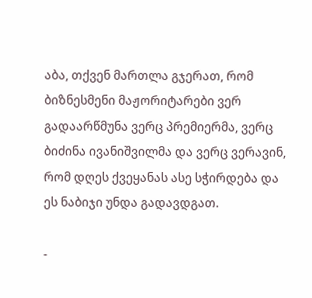აბა, თქვენ მართლა გჯერათ, რომ ბიზნესმენი მაჟორიტარები ვერ გადაარწმუნა ვერც პრემიერმა, ვერც ბიძინა ივანიშვილმა და ვერც ვერავინ, რომ დღეს ქვეყანას ასე სჭირდება და ეს ნაბიჯი უნდა გადავდგათ.

-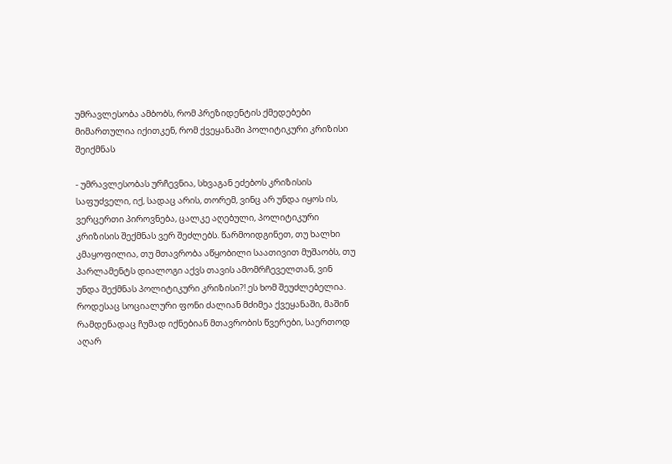უმრავლესობა ამბობს, რომ პრეზიდენტის ქმედებები მიმართულია იქითკენ, რომ ქვეყანაში პოლიტიკური კრიზისი შეიქმნას

- უმრავლესობას ურჩევნია, სხვაგან ეძებოს კრიზისის საფუძველი, იქ, სადაც არის, თორემ, ვინც არ უნდა იყოს ის, ვერცერთი პიროვნება, ცალკე აღებული, პოლიტიკური კრიზისის შექმნას ვერ შეძლებს. წარმოიდგინეთ, თუ ხალხი კმაყოფილია, თუ მთავრობა აწყობილი საათივით მუშაობს, თუ პარლამენტს დიალოგი აქვს თავის ამომრჩეველთან, ვინ უნდა შექმნას პოლიტიკური კრიზისი?! ეს ხომ შეუძლებელია. როდესაც სოციალური ფონი ძალიან მძიმეა ქვეყანაში, მაშინ რამდენადაც ჩუმად იქნებიან მთავრობის წვერები, საერთოდ აღარ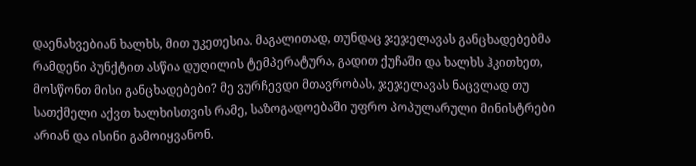დაენახვებიან ხალხს, მით უკეთესია. მაგალითად, თუნდაც ჯეჯელავას განცხადებებმა რამდენი პუნქტით ასწია დუღილის ტემპერატურა, გადით ქუჩაში და ხალხს ჰკითხეთ, მოსწონთ მისი განცხადებები? მე ვურჩევდი მთავრობას, ჯეჯელავას ნაცვლად თუ სათქმელი აქვთ ხალხისთვის რამე, საზოგადოებაში უფრო პოპულარული მინისტრები არიან და ისინი გამოიყვანონ.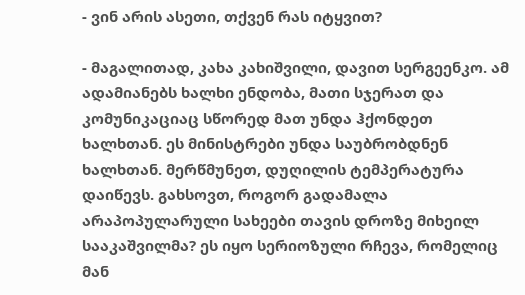- ვინ არის ასეთი, თქვენ რას იტყვით?

- მაგალითად, კახა კახიშვილი, დავით სერგეენკო. ამ ადამიანებს ხალხი ენდობა, მათი სჯერათ და კომუნიკაციაც სწორედ მათ უნდა ჰქონდეთ ხალხთან. ეს მინისტრები უნდა საუბრობდნენ ხალხთან. მერწმუნეთ, დუღილის ტემპერატურა დაიწევს. გახსოვთ, როგორ გადამალა არაპოპულარული სახეები თავის დროზე მიხეილ სააკაშვილმა? ეს იყო სერიოზული რჩევა, რომელიც მან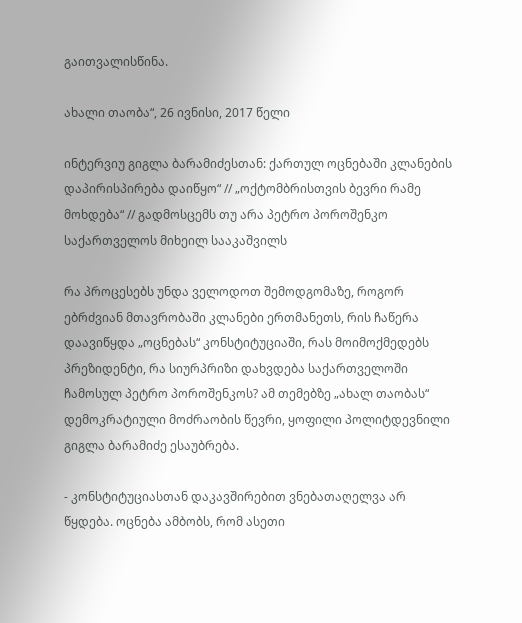გაითვალისწინა.

ახალი თაობა“, 26 ივნისი, 2017 წელი

ინტერვიუ გიგლა ბარამიძესთან: ქართულ ოცნებაში კლანების დაპირისპირება დაიწყო“ // „ოქტომბრისთვის ბევრი რამე მოხდება“ // გადმოსცემს თუ არა პეტრო პოროშენკო საქართველოს მიხეილ სააკაშვილს

რა პროცესებს უნდა ველოდოთ შემოდგომაზე, როგორ ებრძვიან მთავრობაში კლანები ერთმანეთს, რის ჩაწერა დაავიწყდა „ოცნებას“ კონსტიტუციაში, რას მოიმოქმედებს პრეზიდენტი, რა სიურპრიზი დახვდება საქართველოში ჩამოსულ პეტრო პოროშენკოს? ამ თემებზე „ახალ თაობას“ დემოკრატიული მოძრაობის წევრი, ყოფილი პოლიტდევნილი გიგლა ბარამიძე ესაუბრება.

- კონსტიტუციასთან დაკავშირებით ვნებათაღელვა არ წყდება. ოცნება ამბობს, რომ ასეთი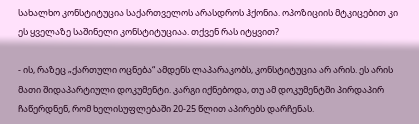სახალხო კონსტიტუცია საქართველოს არასდროს ჰქონია. ოპოზიციის მტკიცებით კი ეს ყველაზე საშინელი კონსტიტუციაა. თქვენ რას იტყვით?

- ის, რაზეც „ქართული ოცნება“ ამდენს ლაპარაკობს, კონსტიტუცია არ არის. ეს არის მათი შიდაპარტიული დოკუმენტი. კარგი იქნებოდა, თუ ამ დოკუმენტში პირდაპირ ჩაწერდნენ, რომ ხელისუფლებაში 20-25 წლით აპირებს დარჩენას.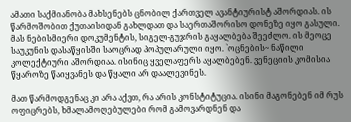ამათი საქმიანობა მახსენებს ცნობილ ქართველ ავანტიურისტ აშორდიას. ის წარმოშობით ქუთაისიდან გახლდათ და საერთაშორისო დონეზე იყო გასული. მას ნებისმიერი დოკუმენტის, სიგელ-გუჯრის გაყალბება შეეძლო. ის მეოცე საუკუნის დასაწყისში საოცრად პოპულარული იყო. `ოცნების~ ნაწილი კოლექტიური აშორდიაა. ისინიც ყველაფერს აყალბებენ. ვენეციის კომისია წყაროზე წაიყვანეს და წყალი არ დაალევინეს.

მათ წარმოდგენაც კი არა აქვთ, რა არის კონსტიტუცია. ისინი მაგონებენ იმ რუს ოფიცრებს, ხმალამოღებულები რომ გამოვარდნენ და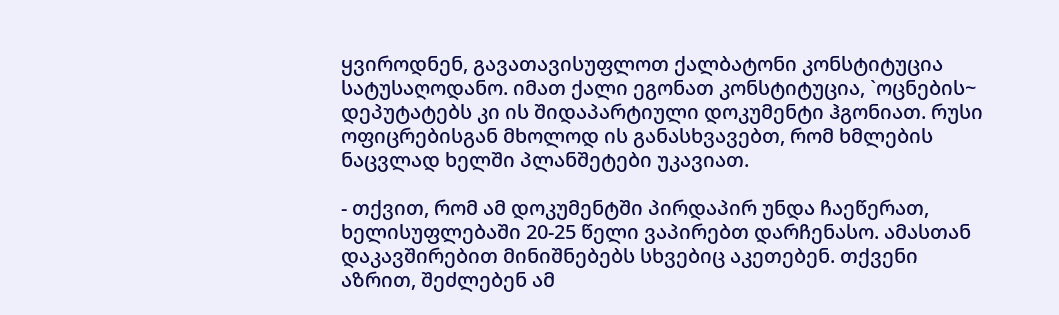ყვიროდნენ, გავათავისუფლოთ ქალბატონი კონსტიტუცია სატუსაღოდანო. იმათ ქალი ეგონათ კონსტიტუცია, `ოცნების~ დეპუტატებს კი ის შიდაპარტიული დოკუმენტი ჰგონიათ. რუსი ოფიცრებისგან მხოლოდ ის განასხვავებთ, რომ ხმლების ნაცვლად ხელში პლანშეტები უკავიათ.

- თქვით, რომ ამ დოკუმენტში პირდაპირ უნდა ჩაეწერათ, ხელისუფლებაში 20-25 წელი ვაპირებთ დარჩენასო. ამასთან დაკავშირებით მინიშნებებს სხვებიც აკეთებენ. თქვენი აზრით, შეძლებენ ამ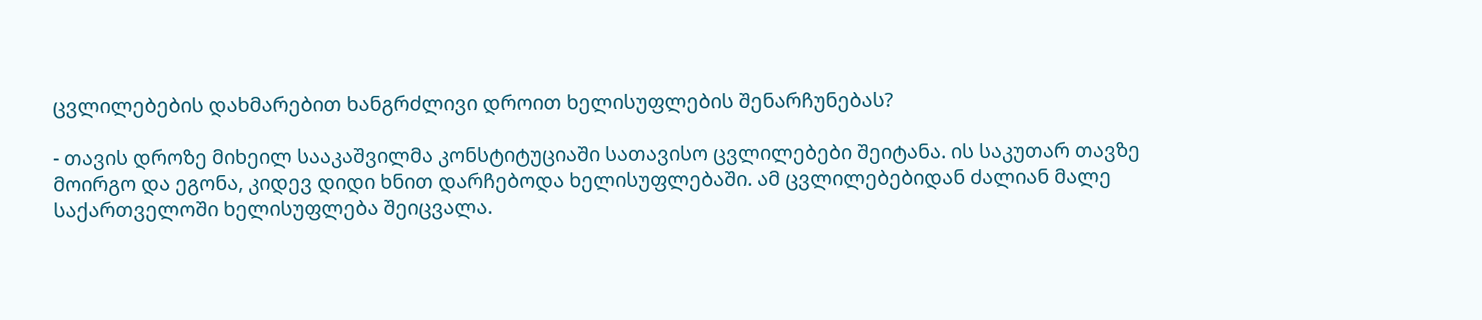ცვლილებების დახმარებით ხანგრძლივი დროით ხელისუფლების შენარჩუნებას?

- თავის დროზე მიხეილ სააკაშვილმა კონსტიტუციაში სათავისო ცვლილებები შეიტანა. ის საკუთარ თავზე მოირგო და ეგონა, კიდევ დიდი ხნით დარჩებოდა ხელისუფლებაში. ამ ცვლილებებიდან ძალიან მალე საქართველოში ხელისუფლება შეიცვალა.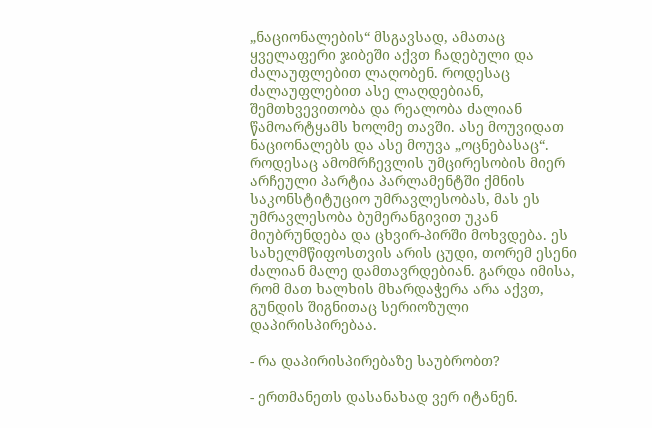„ნაციონალების“ მსგავსად, ამათაც ყველაფერი ჯიბეში აქვთ ჩადებული და ძალაუფლებით ლაღობენ. როდესაც ძალაუფლებით ასე ლაღდებიან, შემთხვევითობა და რეალობა ძალიან წამოარტყამს ხოლმე თავში. ასე მოუვიდათ ნაციონალებს და ასე მოუვა „ოცნებასაც“. როდესაც ამომრჩევლის უმცირესობის მიერ არჩეული პარტია პარლამენტში ქმნის საკონსტიტუციო უმრავლესობას, მას ეს უმრავლესობა ბუმერანგივით უკან მიუბრუნდება და ცხვირ-პირში მოხვდება. ეს სახელმწიფოსთვის არის ცუდი, თორემ ესენი ძალიან მალე დამთავრდებიან. გარდა იმისა, რომ მათ ხალხის მხარდაჭერა არა აქვთ, გუნდის შიგნითაც სერიოზული დაპირისპირებაა.

- რა დაპირისპირებაზე საუბრობთ?

- ერთმანეთს დასანახად ვერ იტანენ.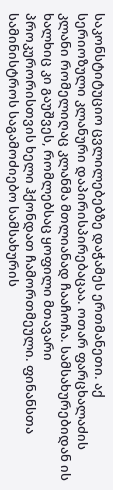საკონსტიტუციო ცვლილებებზე დაჭამეს ერთმანეთი. აქ სერიოზული კლანური დაპირისპირებაცაა. ოთარ ფარცხალაძის კლანი რომელიღაც კლანმა მთლიანად ჩააჩოჩა. სამსახურებიდან ის ხალხიც კი გაუშვეს, რომლებსაც ყოფილი მთავარი პროკურორისთვის ხელი ჰქონდათ ჩამორთმეული. ფინანსთა სამინისტროს საგამოძიებო სამსახურის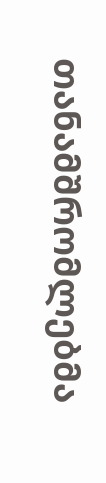თანამშრომლებმა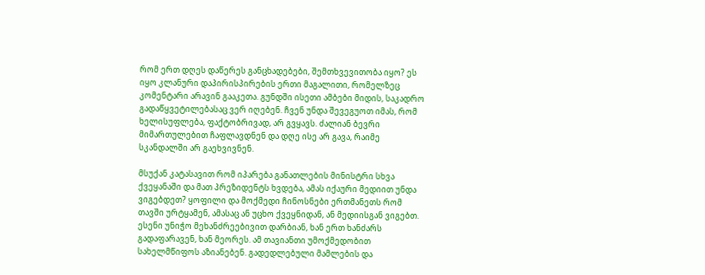რომ ერთ დღეს დაწერეს განცხადებები, შემთხვევითობა იყო? ეს იყო კლანური დაპირისპირების ერთი მაგალითი, რომელზეც კომენტარი არავინ გააკეთა. გუნდში ისეთი ამბები მიდის, საკადრო გადაწყვეტილებასაც ვერ იღებენ. ჩვენ უნდა შევეგუოთ იმას, რომ ხელისუფლება, ფაქტობრივად, არ გვყავს. ძალიან ბევრი მიმართულებით ჩაფლავდნენ და დღე ისე არ გავა, რაიმე სკანდალში არ გაეხვივნენ.

მსუქან კატასავით რომ იპარება განათლების მინისტრი სხვა ქვეყანაში და მათ პრეზიდენტს ხვდება, ამას იქაური მედიით უნდა ვიგებდეთ? ყოფილი და მოქმედი ჩინოსნები ერთმანეთს რომ თავში ურტყამენ, ამასაც ან უცხო ქვეყნიდან, ან მედიისგან ვიგებთ. ესენი უნიჭო მეხანძრეებივით დარბიან, ხან ერთ ხანძარს გადაფარავენ, ხან მეორეს. ამ თავიანთი უმოქმედობით სახელმწიფოს აზიანებენ. გადედლებული მამლების და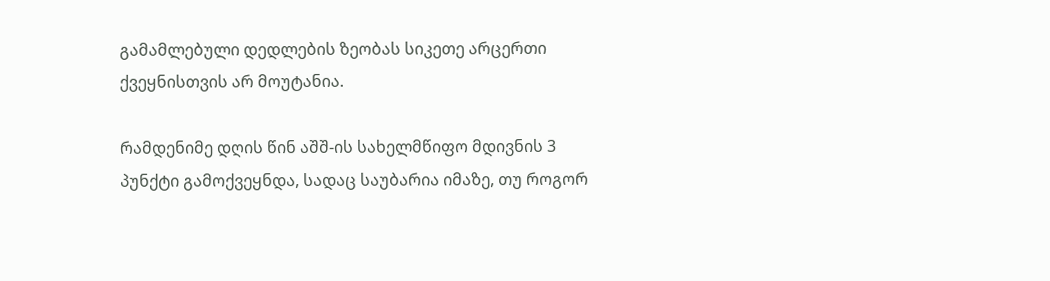გამამლებული დედლების ზეობას სიკეთე არცერთი ქვეყნისთვის არ მოუტანია.

რამდენიმე დღის წინ აშშ-ის სახელმწიფო მდივნის 3 პუნქტი გამოქვეყნდა, სადაც საუბარია იმაზე, თუ როგორ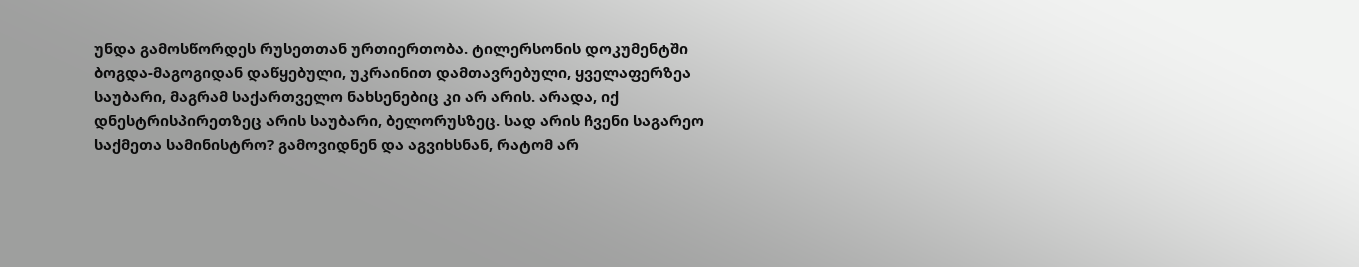უნდა გამოსწორდეს რუსეთთან ურთიერთობა. ტილერსონის დოკუმენტში ბოგდა-მაგოგიდან დაწყებული, უკრაინით დამთავრებული, ყველაფერზეა საუბარი, მაგრამ საქართველო ნახსენებიც კი არ არის. არადა, იქ დნესტრისპირეთზეც არის საუბარი, ბელორუსზეც. სად არის ჩვენი საგარეო საქმეთა სამინისტრო? გამოვიდნენ და აგვიხსნან, რატომ არ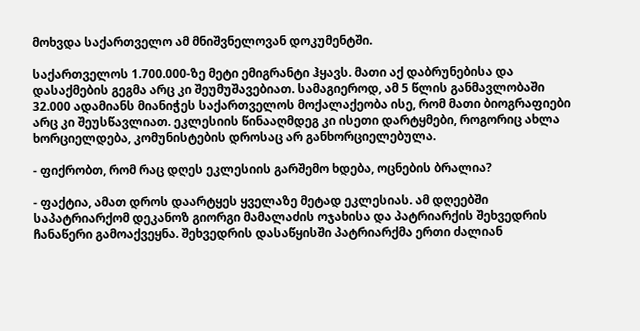მოხვდა საქართველო ამ მნიშვნელოვან დოკუმენტში.

საქართველოს 1.700.000-ზე მეტი ემიგრანტი ჰყავს. მათი აქ დაბრუნებისა და დასაქმების გეგმა არც კი შეუმუშავებიათ. სამაგიეროდ, ამ 5 წლის განმავლობაში 32.000 ადამიანს მიანიჭეს საქართველოს მოქალაქეობა ისე, რომ მათი ბიოგრაფიები არც კი შეუსწავლიათ. ეკლესიის წინააღმდეგ კი ისეთი დარტყმები, როგორიც ახლა ხორციელდება, კომუნისტების დროსაც არ განხორციელებულა.

- ფიქრობთ, რომ რაც დღეს ეკლესიის გარშემო ხდება, ოცნების ბრალია?

- ფაქტია, ამათ დროს დაარტყეს ყველაზე მეტად ეკლესიას. ამ დღეებში საპატრიარქომ დეკანოზ გიორგი მამალაძის ოჯახისა და პატრიარქის შეხვედრის ჩანაწერი გამოაქვეყნა. შეხვედრის დასაწყისში პატრიარქმა ერთი ძალიან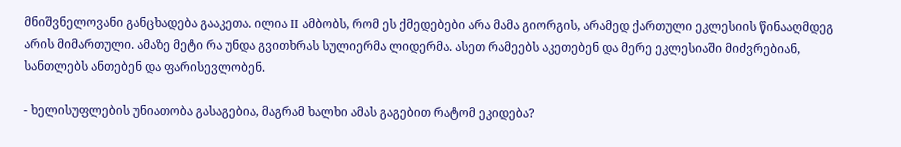მნიშვნელოვანი განცხადება გააკეთა. ილია II ამბობს, რომ ეს ქმედებები არა მამა გიორგის, არამედ ქართული ეკლესიის წინააღმდეგ არის მიმართული. ამაზე მეტი რა უნდა გვითხრას სულიერმა ლიდერმა. ასეთ რამეებს აკეთებენ და მერე ეკლესიაში მიძვრებიან, სანთლებს ანთებენ და ფარისევლობენ.

- ხელისუფლების უნიათობა გასაგებია, მაგრამ ხალხი ამას გაგებით რატომ ეკიდება?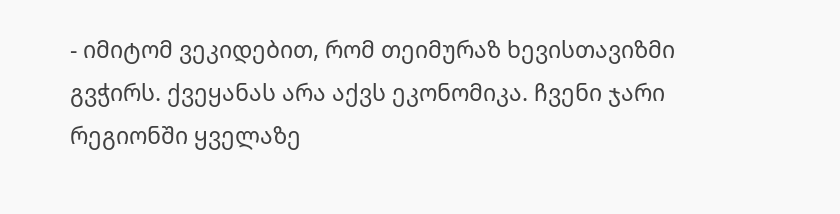- იმიტომ ვეკიდებით, რომ თეიმურაზ ხევისთავიზმი გვჭირს. ქვეყანას არა აქვს ეკონომიკა. ჩვენი ჯარი რეგიონში ყველაზე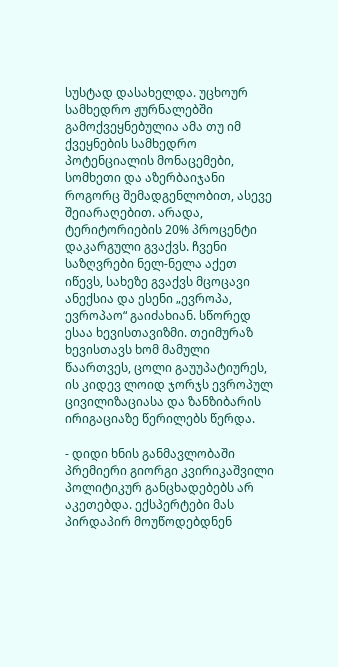სუსტად დასახელდა. უცხოურ სამხედრო ჟურნალებში გამოქვეყნებულია ამა თუ იმ ქვეყნების სამხედრო პოტენციალის მონაცემები, სომხეთი და აზერბაიჯანი როგორც შემადგენლობით, ასევე შეიარაღებით. არადა, ტერიტორიების 20% პროცენტი დაკარგული გვაქვს. ჩვენი საზღვრები ნელ-ნელა აქეთ იწევს, სახეზე გვაქვს მცოცავი ანექსია და ესენი „ევროპა, ევროპაო“ გაიძახიან. სწორედ ესაა ხევისთავიზმი. თეიმურაზ ხევისთავს ხომ მამული წაართვეს, ცოლი გაუუპატიურეს, ის კიდევ ლოიდ ჯორჯს ევროპულ ცივილიზაციასა და ზანზიბარის ირიგაციაზე წერილებს წერდა.

- დიდი ხნის განმავლობაში პრემიერი გიორგი კვირიკაშვილი პოლიტიკურ განცხადებებს არ აკეთებდა. ექსპერტები მას პირდაპირ მოუწოდებდნენ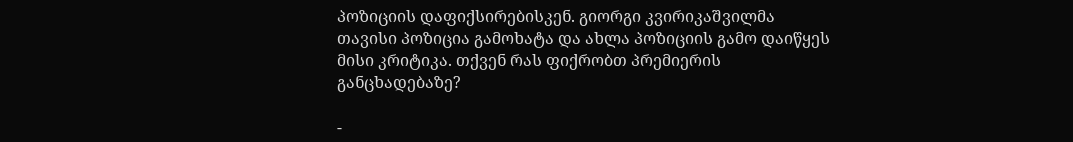პოზიციის დაფიქსირებისკენ. გიორგი კვირიკაშვილმა თავისი პოზიცია გამოხატა და ახლა პოზიციის გამო დაიწყეს მისი კრიტიკა. თქვენ რას ფიქრობთ პრემიერის განცხადებაზე?

-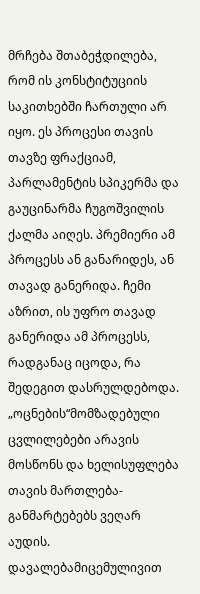მრჩება შთაბეჭდილება, რომ ის კონსტიტუციის საკითხებში ჩართული არ იყო. ეს პროცესი თავის თავზე ფრაქციამ, პარლამენტის სპიკერმა და გაუცინარმა ჩუგოშვილის ქალმა აიღეს. პრემიერი ამ პროცესს ან განარიდეს, ან თავად განერიდა. ჩემი აზრით, ის უფრო თავად განერიდა ამ პროცესს, რადგანაც იცოდა, რა შედეგით დასრულდებოდა. „ოცნების“მომზადებული ცვლილებები არავის მოსწონს და ხელისუფლება თავის მართლება-განმარტებებს ვეღარ აუდის. დავალებამიცემულივით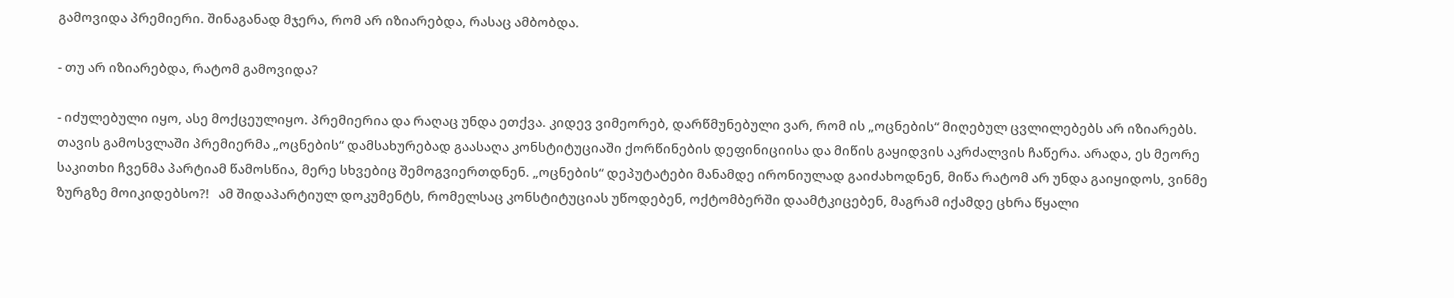გამოვიდა პრემიერი. შინაგანად მჯერა, რომ არ იზიარებდა, რასაც ამბობდა.

- თუ არ იზიარებდა, რატომ გამოვიდა?

- იძულებული იყო, ასე მოქცეულიყო. პრემიერია და რაღაც უნდა ეთქვა. კიდევ ვიმეორებ, დარწმუნებული ვარ, რომ ის „ოცნების“ მიღებულ ცვლილებებს არ იზიარებს. თავის გამოსვლაში პრემიერმა „ოცნების“ დამსახურებად გაასაღა კონსტიტუციაში ქორწინების დეფინიციისა და მიწის გაყიდვის აკრძალვის ჩაწერა. არადა, ეს მეორე საკითხი ჩვენმა პარტიამ წამოსწია, მერე სხვებიც შემოგვიერთდნენ. „ოცნების“ დეპუტატები მანამდე ირონიულად გაიძახოდნენ, მიწა რატომ არ უნდა გაიყიდოს, ვინმე ზურგზე მოიკიდებსო?!   ამ შიდაპარტიულ დოკუმენტს, რომელსაც კონსტიტუციას უწოდებენ, ოქტომბერში დაამტკიცებენ, მაგრამ იქამდე ცხრა წყალი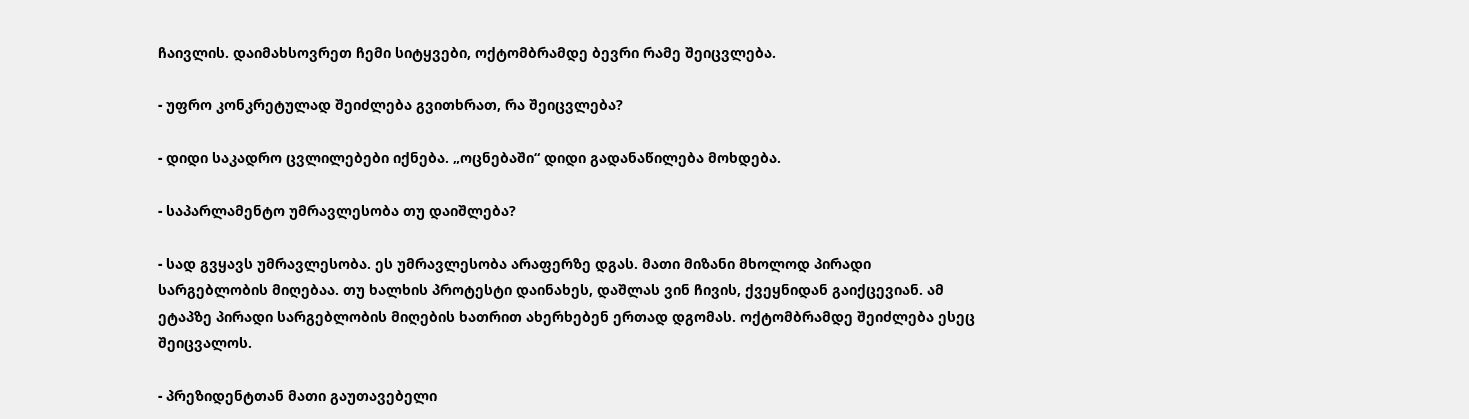ჩაივლის. დაიმახსოვრეთ ჩემი სიტყვები, ოქტომბრამდე ბევრი რამე შეიცვლება.

- უფრო კონკრეტულად შეიძლება გვითხრათ, რა შეიცვლება?

- დიდი საკადრო ცვლილებები იქნება. „ოცნებაში“ დიდი გადანაწილება მოხდება.

- საპარლამენტო უმრავლესობა თუ დაიშლება?

- სად გვყავს უმრავლესობა. ეს უმრავლესობა არაფერზე დგას. მათი მიზანი მხოლოდ პირადი სარგებლობის მიღებაა. თუ ხალხის პროტესტი დაინახეს, დაშლას ვინ ჩივის, ქვეყნიდან გაიქცევიან. ამ ეტაპზე პირადი სარგებლობის მიღების ხათრით ახერხებენ ერთად დგომას. ოქტომბრამდე შეიძლება ესეც შეიცვალოს.

- პრეზიდენტთან მათი გაუთავებელი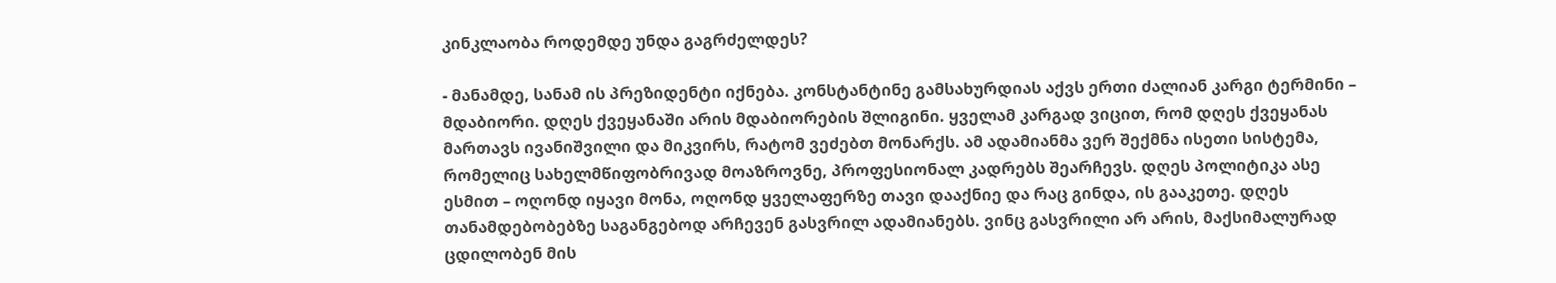კინკლაობა როდემდე უნდა გაგრძელდეს?

- მანამდე, სანამ ის პრეზიდენტი იქნება. კონსტანტინე გამსახურდიას აქვს ერთი ძალიან კარგი ტერმინი – მდაბიორი. დღეს ქვეყანაში არის მდაბიორების შლიგინი. ყველამ კარგად ვიცით, რომ დღეს ქვეყანას მართავს ივანიშვილი და მიკვირს, რატომ ვეძებთ მონარქს. ამ ადამიანმა ვერ შექმნა ისეთი სისტემა, რომელიც სახელმწიფობრივად მოაზროვნე, პროფესიონალ კადრებს შეარჩევს. დღეს პოლიტიკა ასე ესმით – ოღონდ იყავი მონა, ოღონდ ყველაფერზე თავი დააქნიე და რაც გინდა, ის გააკეთე. დღეს თანამდებობებზე საგანგებოდ არჩევენ გასვრილ ადამიანებს. ვინც გასვრილი არ არის, მაქსიმალურად ცდილობენ მის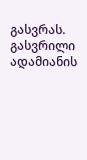გასვრას. გასვრილი ადამიანის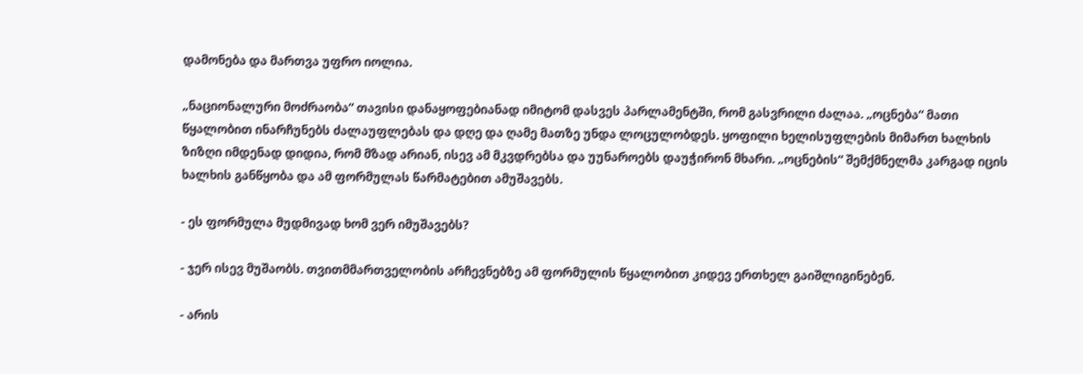დამონება და მართვა უფრო იოლია.

„ნაციონალური მოძრაობა“ თავისი დანაყოფებიანად იმიტომ დასვეს პარლამენტში, რომ გასვრილი ძალაა. „ოცნება“ მათი წყალობით ინარჩუნებს ძალაუფლებას და დღე და ღამე მათზე უნდა ლოცულობდეს. ყოფილი ხელისუფლების მიმართ ხალხის ზიზღი იმდენად დიდია, რომ მზად არიან, ისევ ამ მკვდრებსა და უუნაროებს დაუჭირონ მხარი. „ოცნების“ შემქმნელმა კარგად იცის ხალხის განწყობა და ამ ფორმულას წარმატებით ამუშავებს.

- ეს ფორმულა მუდმივად ხომ ვერ იმუშავებს?

- ჯერ ისევ მუშაობს. თვითმმართველობის არჩევნებზე ამ ფორმულის წყალობით კიდევ ერთხელ გაიშლიგინებენ.

- არის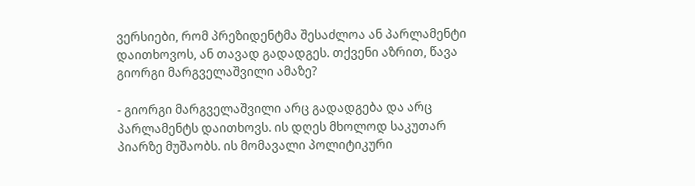ვერსიები, რომ პრეზიდენტმა შესაძლოა ან პარლამენტი დაითხოვოს, ან თავად გადადგეს. თქვენი აზრით, წავა გიორგი მარგველაშვილი ამაზე?

- გიორგი მარგველაშვილი არც გადადგება და არც პარლამენტს დაითხოვს. ის დღეს მხოლოდ საკუთარ პიარზე მუშაობს. ის მომავალი პოლიტიკური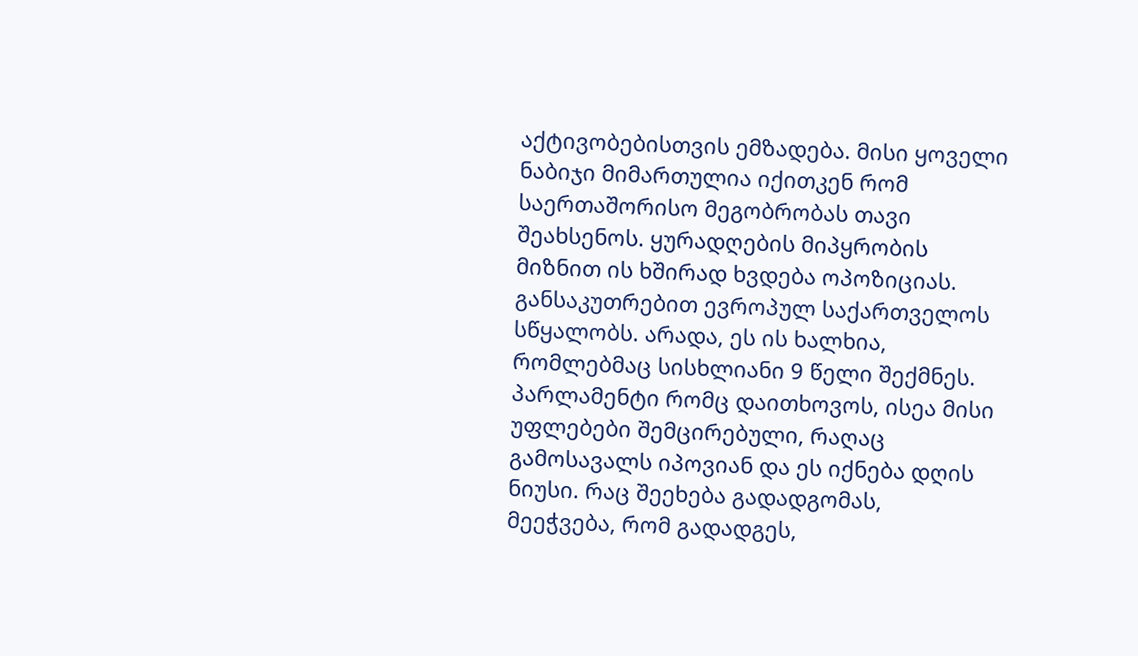აქტივობებისთვის ემზადება. მისი ყოველი ნაბიჯი მიმართულია იქითკენ რომ საერთაშორისო მეგობრობას თავი შეახსენოს. ყურადღების მიპყრობის მიზნით ის ხშირად ხვდება ოპოზიციას. განსაკუთრებით ევროპულ საქართველოს სწყალობს. არადა, ეს ის ხალხია, რომლებმაც სისხლიანი 9 წელი შექმნეს. პარლამენტი რომც დაითხოვოს, ისეა მისი უფლებები შემცირებული, რაღაც გამოსავალს იპოვიან და ეს იქნება დღის ნიუსი. რაც შეეხება გადადგომას, მეეჭვება, რომ გადადგეს,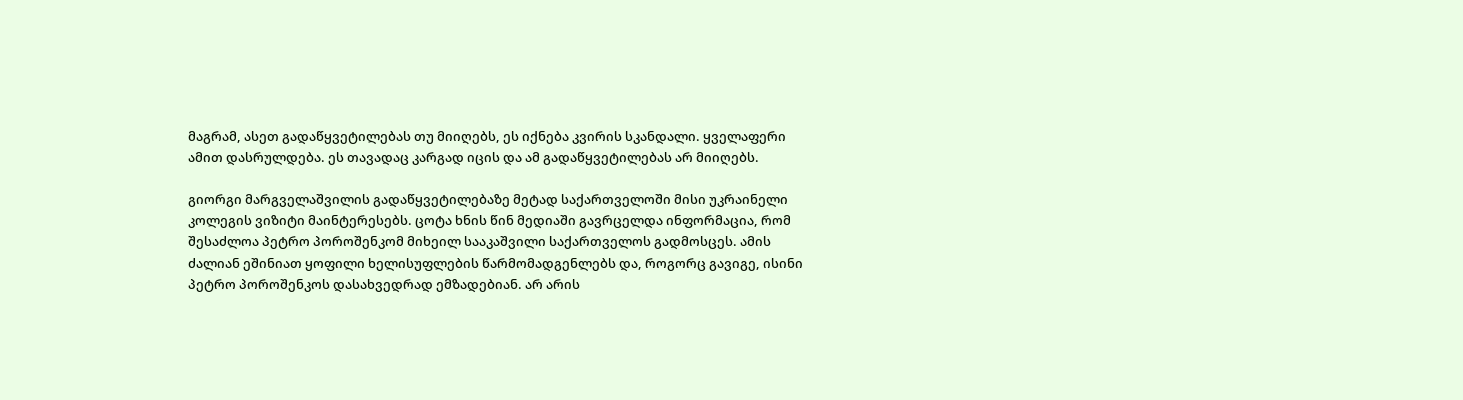მაგრამ, ასეთ გადაწყვეტილებას თუ მიიღებს, ეს იქნება კვირის სკანდალი. ყველაფერი ამით დასრულდება. ეს თავადაც კარგად იცის და ამ გადაწყვეტილებას არ მიიღებს.

გიორგი მარგველაშვილის გადაწყვეტილებაზე მეტად საქართველოში მისი უკრაინელი კოლეგის ვიზიტი მაინტერესებს. ცოტა ხნის წინ მედიაში გავრცელდა ინფორმაცია, რომ შესაძლოა პეტრო პოროშენკომ მიხეილ სააკაშვილი საქართველოს გადმოსცეს. ამის ძალიან ეშინიათ ყოფილი ხელისუფლების წარმომადგენლებს და, როგორც გავიგე, ისინი პეტრო პოროშენკოს დასახვედრად ემზადებიან. არ არის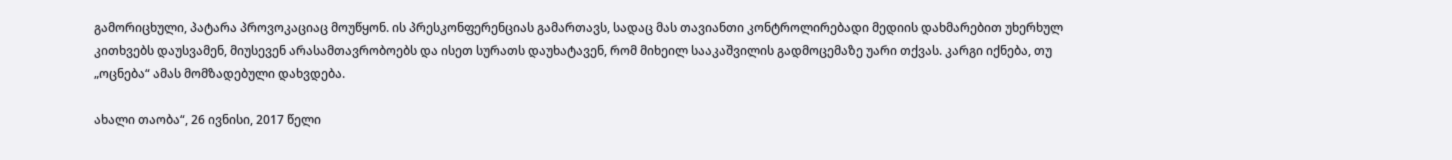გამორიცხული, პატარა პროვოკაციაც მოუწყონ. ის პრესკონფერენციას გამართავს, სადაც მას თავიანთი კონტროლირებადი მედიის დახმარებით უხერხულ კითხვებს დაუსვამენ, მიუსევენ არასამთავრობოებს და ისეთ სურათს დაუხატავენ, რომ მიხეილ სააკაშვილის გადმოცემაზე უარი თქვას. კარგი იქნება, თუ „ოცნება“ ამას მომზადებული დახვდება.

ახალი თაობა“, 26 ივნისი, 2017 წელი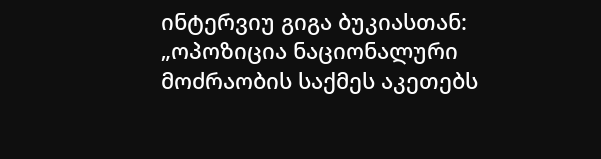ინტერვიუ გიგა ბუკიასთან: „ოპოზიცია ნაციონალური მოძრაობის საქმეს აკეთებს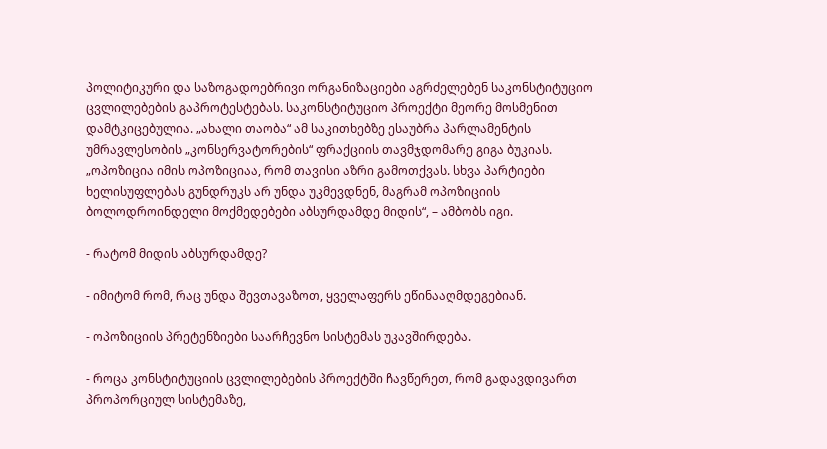პოლიტიკური და საზოგადოებრივი ორგანიზაციები აგრძელებენ საკონსტიტუციო ცვლილებების გაპროტესტებას. საკონსტიტუციო პროექტი მეორე მოსმენით დამტკიცებულია. „ახალი თაობა“ ამ საკითხებზე ესაუბრა პარლამენტის უმრავლესობის „კონსერვატორების“ ფრაქციის თავმჯდომარე გიგა ბუკიას. „ოპოზიცია იმის ოპოზიციაა, რომ თავისი აზრი გამოთქვას. სხვა პარტიები ხელისუფლებას გუნდრუკს არ უნდა უკმევდნენ, მაგრამ ოპოზიციის ბოლოდროინდელი მოქმედებები აბსურდამდე მიდის“, – ამბობს იგი.

- რატომ მიდის აბსურდამდე?

- იმიტომ რომ, რაც უნდა შევთავაზოთ, ყველაფერს ეწინააღმდეგებიან.

- ოპოზიციის პრეტენზიები საარჩევნო სისტემას უკავშირდება.

- როცა კონსტიტუციის ცვლილებების პროექტში ჩავწერეთ, რომ გადავდივართ პროპორციულ სისტემაზე,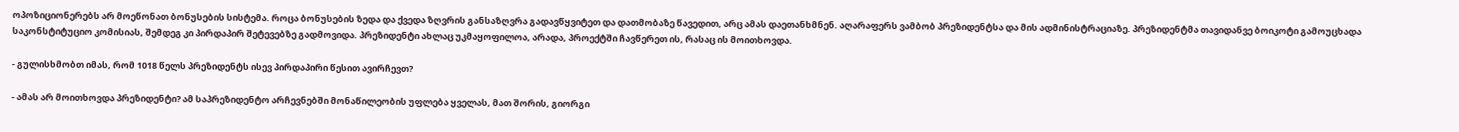ოპოზიციონერებს არ მოეწონათ ბონუსების სისტემა. როცა ბონუსების ზედა და ქვედა ზღვრის განსაზღვრა გადავწყვიტეთ და დათმობაზე წავედით, არც ამას დაეთანხმნენ. აღარაფერს ვამბობ პრეზიდენტსა და მის ადმინისტრაციაზე. პრეზიდენტმა თავიდანვე ბოიკოტი გამოუცხადა საკონსტიტუციო კომისიას, შემდეგ კი პირდაპირ შეტევებზე გადმოვიდა. პრეზიდენტი ახლაც უკმაყოფილოა, არადა, პროექტში ჩავწერეთ ის, რასაც ის მოითხოვდა.

- გულისხმობთ იმას, რომ 1018 წელს პრეზიდენტს ისევ პირდაპირი წესით ავირჩევთ?

- ამას არ მოითხოვდა პრეზიდენტი? ამ საპრეზიდენტო არჩევნებში მონაწილეობის უფლება ყველას, მათ შორის, გიორგი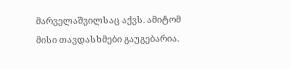მარველაშვილსაც აქვს. ამიტომ მისი თავდასხმები გაუგებარია.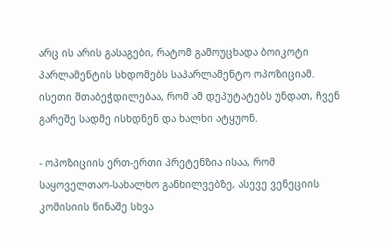არც ის არის გასაგები, რატომ გამოუცხადა ბოიკოტი პარლამენტის სხდომებს საპარლამენტო ოპოზიციამ. ისეთი შთაბეჭდილებაა, რომ ამ დეპუტატებს უნდათ, ჩვენ გარეშე სადმე ისხდნენ და ხალხი ატყუონ.

- ოპოზიციის ერთ-ერთი პრეტენზია ისაა, რომ საყოველთაო-სახალხო განხილვებზე, ასევე ვენეციის კომისიის წინაშე სხვა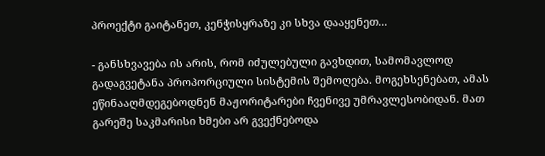პროექტი გაიტანეთ, კენჭისყრაზე კი სხვა დააყენეთ...

- განსხვავება ის არის, რომ იძულებული გავხდით, სამომავლოდ გადაგვეტანა პროპორციული სისტემის შემოღება. მოგეხსენებათ, ამას ეწინააღმდეგებოდნენ მაჟორიტარები ჩვენივე უმრავლესობიდან. მათ გარეშე საკმარისი ხმები არ გვექნებოდა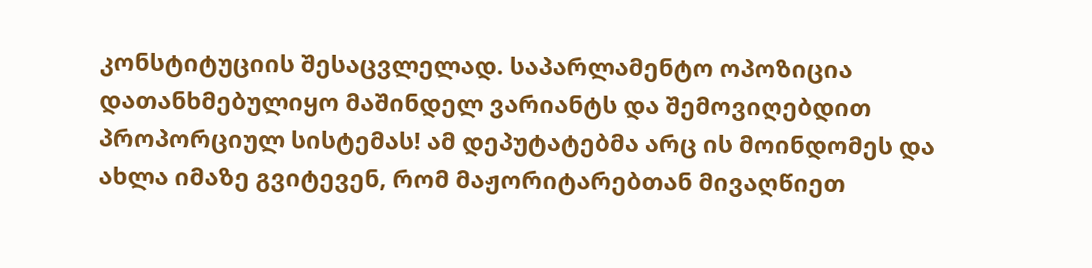კონსტიტუციის შესაცვლელად. საპარლამენტო ოპოზიცია დათანხმებულიყო მაშინდელ ვარიანტს და შემოვიღებდით პროპორციულ სისტემას! ამ დეპუტატებმა არც ის მოინდომეს და ახლა იმაზე გვიტევენ, რომ მაჟორიტარებთან მივაღწიეთ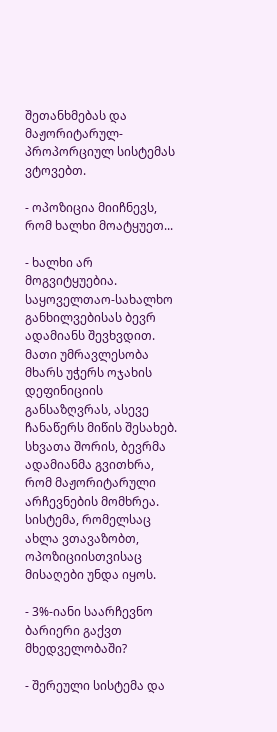შეთანხმებას და მაჟორიტარულ-პროპორციულ სისტემას ვტოვებთ.

- ოპოზიცია მიიჩნევს, რომ ხალხი მოატყუეთ...

- ხალხი არ მოგვიტყუებია. საყოველთაო-სახალხო განხილვებისას ბევრ ადამიანს შევხვდით. მათი უმრავლესობა მხარს უჭერს ოჯახის დეფინიციის განსაზღვრას, ასევე ჩანაწერს მიწის შესახებ. სხვათა შორის, ბევრმა ადამიანმა გვითხრა, რომ მაჟორიტარული არჩევნების მომხრეა. სისტემა, რომელსაც ახლა ვთავაზობთ, ოპოზიციისთვისაც მისაღები უნდა იყოს.

- 3%-იანი საარჩევნო ბარიერი გაქვთ მხედველობაში?

- შერეული სისტემა და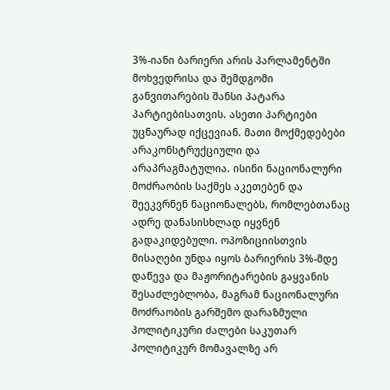3%-იანი ბარიერი არის პარლამენტში მოხვედრისა და შემდგომი განვითარების შანსი პატარა პარტიებისათვის. ასეთი პარტიები უცნაურად იქცევიან. მათი მოქმედებები არაკონსტრუქციული და არაპრაგმატულია. ისინი ნაციონალური მოძრაობის საქმეს აკეთებენ და შეეკვრნენ ნაციონალებს, რომლებთანაც ადრე დანასისხლად იყვნენ გადაკიდებული. ოპოზიციისთვის მისაღები უნდა იყოს ბარიერის 3%-მდე დაწევა და მაჟორიტარების გაყვანის შესაძლებლობა, მაგრამ ნაციონალური მოძრაობის გარშემო დარაზმული პოლიტიკური ძალები საკუთარ პოლიტიკურ მომავალზე არ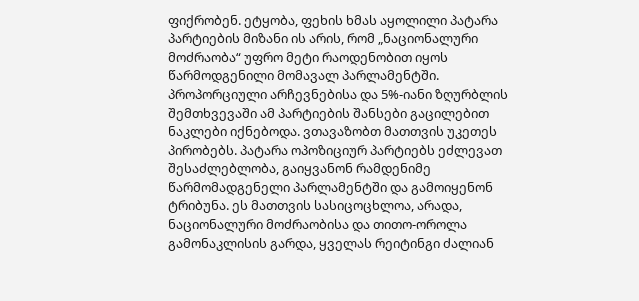ფიქრობენ. ეტყობა, ფეხის ხმას აყოლილი პატარა პარტიების მიზანი ის არის, რომ „ნაციონალური მოძრაობა“ უფრო მეტი რაოდენობით იყოს წარმოდგენილი მომავალ პარლამენტში. პროპორციული არჩევნებისა და 5%-იანი ზღურბლის შემთხვევაში ამ პარტიების შანსები გაცილებით ნაკლები იქნებოდა. ვთავაზობთ მათთვის უკეთეს პირობებს. პატარა ოპოზიციურ პარტიებს ეძლევათ შესაძლებლობა, გაიყვანონ რამდენიმე წარმომადგენელი პარლამენტში და გამოიყენონ ტრიბუნა. ეს მათთვის სასიცოცხლოა, არადა, ნაციონალური მოძრაობისა და თითო-ოროლა გამონაკლისის გარდა, ყველას რეიტინგი ძალიან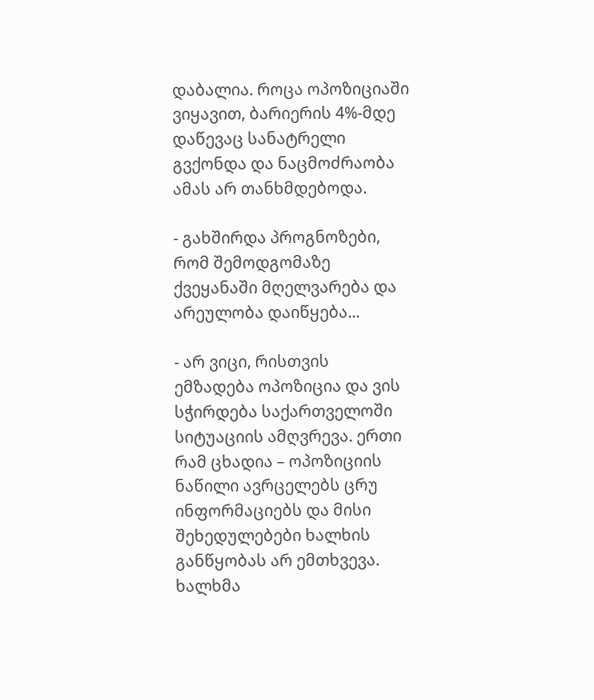დაბალია. როცა ოპოზიციაში ვიყავით, ბარიერის 4%-მდე დაწევაც სანატრელი გვქონდა და ნაცმოძრაობა ამას არ თანხმდებოდა.

- გახშირდა პროგნოზები, რომ შემოდგომაზე ქვეყანაში მღელვარება და არეულობა დაიწყება...

- არ ვიცი, რისთვის ემზადება ოპოზიცია და ვის სჭირდება საქართველოში სიტუაციის ამღვრევა. ერთი რამ ცხადია – ოპოზიციის ნაწილი ავრცელებს ცრუ ინფორმაციებს და მისი შეხედულებები ხალხის განწყობას არ ემთხვევა. ხალხმა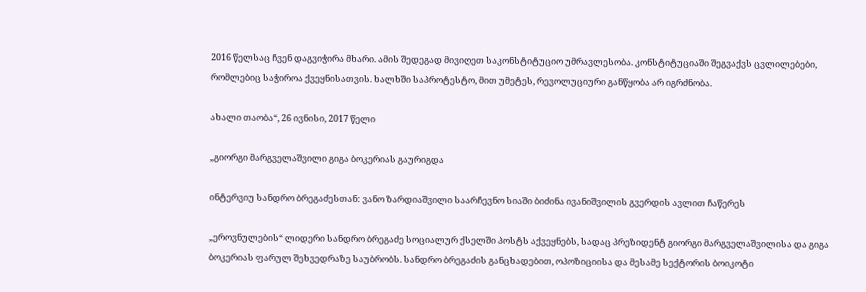2016 წელსაც ჩვენ დაგვიჭირა მხარი. ამის შედეგად მივიღეთ საკონსტიტუციო უმრავლესობა. კონსტიტუციაში შეგვაქვს ცვლილებები, რომლებიც საჭიროა ქვეყნისათვის. ხალხში საპროტესტო, მით უმეტეს, რევოლუციური განწყობა არ იგრძნობა.

ახალი თაობა“, 26 ივნისი, 2017 წელი

„გიორგი მარგველაშვილი გიგა ბოკერიას გაურიგდა

ინტერვიუ სანდრო ბრეგაძესთან: ვანო ზარდიაშვილი საარჩევნო სიაში ბიძინა ივანიშვილის გვერდის ავლით ჩაწერეს

„ეროვნულების“ ლიდერი სანდრო ბრეგაძე სოციალურ ქსელში პოსტს აქვეყნებს, სადაც პრეზიდენტ გიორგი მარგველაშვილისა და გიგა ბოკერიას ფარულ შეხვედრაზე საუბრობს. სანდრო ბრეგაძის განცხადებით, ოპოზიციისა და მესამე სექტორის ბოიკოტი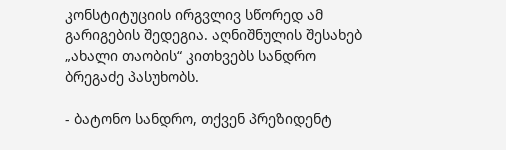კონსტიტუციის ირგვლივ სწორედ ამ გარიგების შედეგია. აღნიშნულის შესახებ „ახალი თაობის“ კითხვებს სანდრო ბრეგაძე პასუხობს.

- ბატონო სანდრო, თქვენ პრეზიდენტ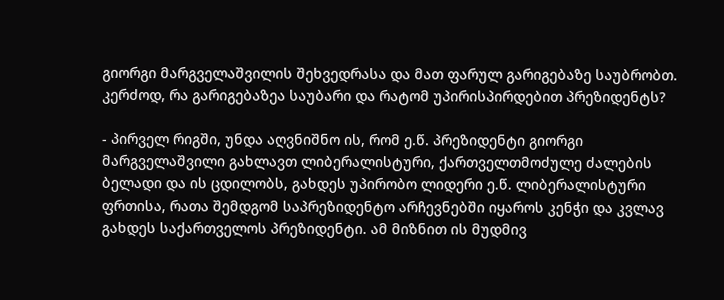გიორგი მარგველაშვილის შეხვედრასა და მათ ფარულ გარიგებაზე საუბრობთ. კერძოდ, რა გარიგებაზეა საუბარი და რატომ უპირისპირდებით პრეზიდენტს?

- პირველ რიგში, უნდა აღვნიშნო ის, რომ ე.წ. პრეზიდენტი გიორგი მარგველაშვილი გახლავთ ლიბერალისტური, ქართველთმოძულე ძალების ბელადი და ის ცდილობს, გახდეს უპირობო ლიდერი ე.წ. ლიბერალისტური ფრთისა, რათა შემდგომ საპრეზიდენტო არჩევნებში იყაროს კენჭი და კვლავ გახდეს საქართველოს პრეზიდენტი. ამ მიზნით ის მუდმივ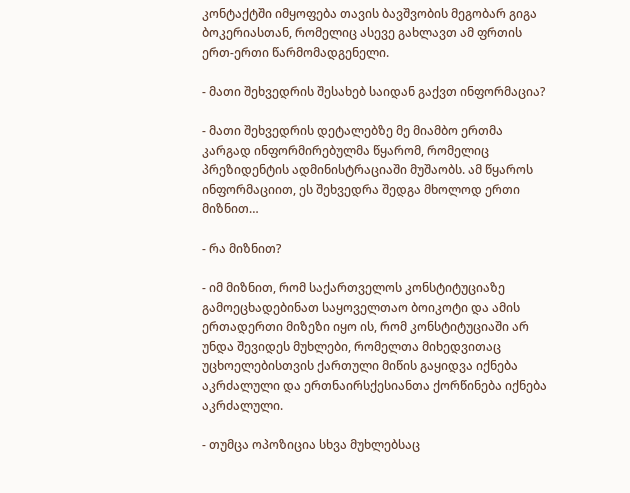კონტაქტში იმყოფება თავის ბავშვობის მეგობარ გიგა ბოკერიასთან, რომელიც ასევე გახლავთ ამ ფრთის ერთ-ერთი წარმომადგენელი.

- მათი შეხვედრის შესახებ საიდან გაქვთ ინფორმაცია?

- მათი შეხვედრის დეტალებზე მე მიამბო ერთმა კარგად ინფორმირებულმა წყარომ, რომელიც პრეზიდენტის ადმინისტრაციაში მუშაობს. ამ წყაროს ინფორმაციით, ეს შეხვედრა შედგა მხოლოდ ერთი მიზნით…

- რა მიზნით?

- იმ მიზნით, რომ საქართველოს კონსტიტუციაზე გამოეცხადებინათ საყოველთაო ბოიკოტი და ამის ერთადერთი მიზეზი იყო ის, რომ კონსტიტუციაში არ უნდა შევიდეს მუხლები, რომელთა მიხედვითაც უცხოელებისთვის ქართული მიწის გაყიდვა იქნება აკრძალული და ერთნაირსქესიანთა ქორწინება იქნება აკრძალული.

- თუმცა ოპოზიცია სხვა მუხლებსაც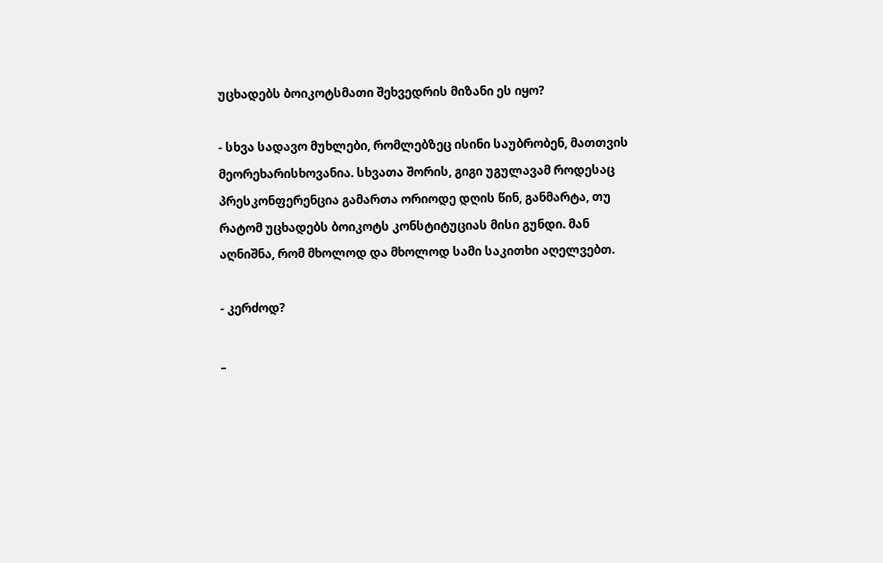უცხადებს ბოიკოტსმათი შეხვედრის მიზანი ეს იყო?

- სხვა სადავო მუხლები, რომლებზეც ისინი საუბრობენ, მათთვის მეორეხარისხოვანია. სხვათა შორის, გიგი უგულავამ როდესაც პრესკონფერენცია გამართა ორიოდე დღის წინ, განმარტა, თუ რატომ უცხადებს ბოიკოტს კონსტიტუციას მისი გუნდი. მან აღნიშნა, რომ მხოლოდ და მხოლოდ სამი საკითხი აღელვებთ.

- კერძოდ?

_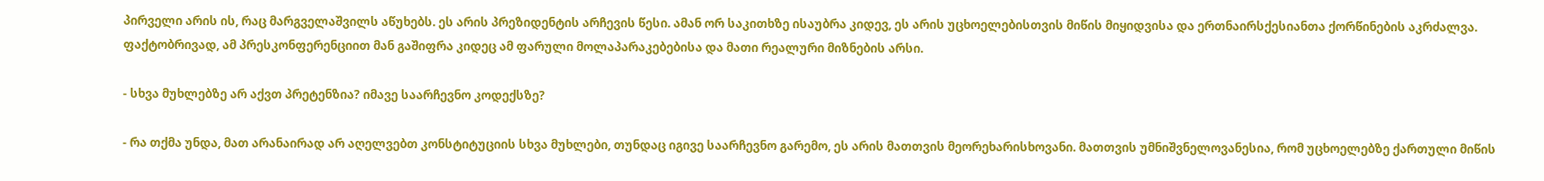პირველი არის ის, რაც მარგველაშვილს აწუხებს. ეს არის პრეზიდენტის არჩევის წესი. ამან ორ საკითხზე ისაუბრა კიდევ, ეს არის უცხოელებისთვის მიწის მიყიდვისა და ერთნაირსქესიანთა ქორწინების აკრძალვა. ფაქტობრივად, ამ პრესკონფერენციით მან გაშიფრა კიდეც ამ ფარული მოლაპარაკებებისა და მათი რეალური მიზნების არსი.

- სხვა მუხლებზე არ აქვთ პრეტენზია? იმავე საარჩევნო კოდექსზე?

- რა თქმა უნდა, მათ არანაირად არ აღელვებთ კონსტიტუციის სხვა მუხლები, თუნდაც იგივე საარჩევნო გარემო, ეს არის მათთვის მეორეხარისხოვანი. მათთვის უმნიშვნელოვანესია, რომ უცხოელებზე ქართული მიწის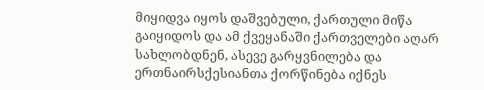მიყიდვა იყოს დაშვებული, ქართული მიწა გაიყიდოს და ამ ქვეყანაში ქართველები აღარ სახლობდნენ, ასევე გარყვნილება და ერთნაირსქესიანთა ქორწინება იქნეს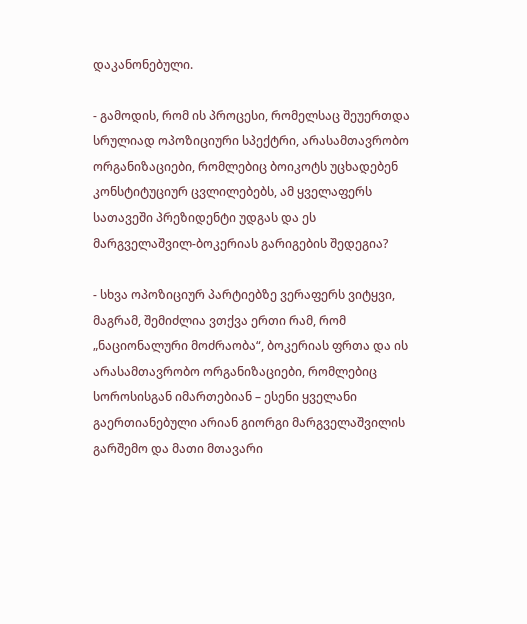დაკანონებული.

- გამოდის, რომ ის პროცესი, რომელსაც შეუერთდა სრულიად ოპოზიციური სპექტრი, არასამთავრობო ორგანიზაციები, რომლებიც ბოიკოტს უცხადებენ კონსტიტუციურ ცვლილებებს, ამ ყველაფერს სათავეში პრეზიდენტი უდგას და ეს მარგველაშვილ-ბოკერიას გარიგების შედეგია?

- სხვა ოპოზიციურ პარტიებზე ვერაფერს ვიტყვი, მაგრამ, შემიძლია ვთქვა ერთი რამ, რომ „ნაციონალური მოძრაობა“, ბოკერიას ფრთა და ის არასამთავრობო ორგანიზაციები, რომლებიც სოროსისგან იმართებიან – ესენი ყველანი გაერთიანებული არიან გიორგი მარგველაშვილის გარშემო და მათი მთავარი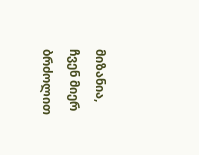მიზანია, ჩვენ მიერ ბრძოლით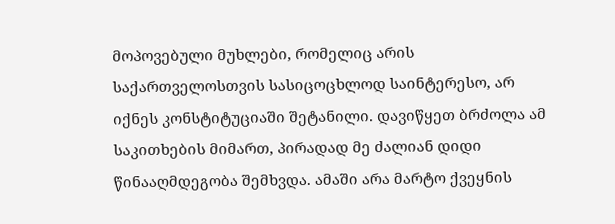მოპოვებული მუხლები, რომელიც არის საქართველოსთვის სასიცოცხლოდ საინტერესო, არ იქნეს კონსტიტუციაში შეტანილი. დავიწყეთ ბრძოლა ამ საკითხების მიმართ, პირადად მე ძალიან დიდი წინააღმდეგობა შემხვდა. ამაში არა მარტო ქვეყნის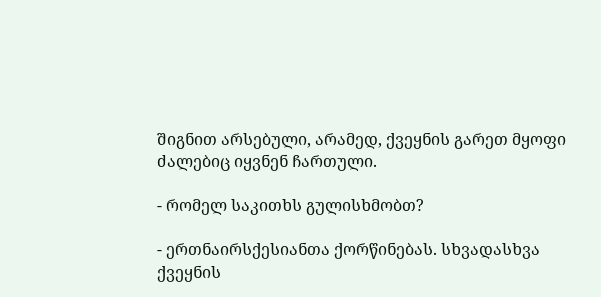შიგნით არსებული, არამედ, ქვეყნის გარეთ მყოფი ძალებიც იყვნენ ჩართული.

- რომელ საკითხს გულისხმობთ?

- ერთნაირსქესიანთა ქორწინებას. სხვადასხვა ქვეყნის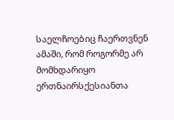საელჩოებიც ჩაერთვნენ ამაში, რომ როგორმე არ მომხდარიყო ერთნაირსქესიანთა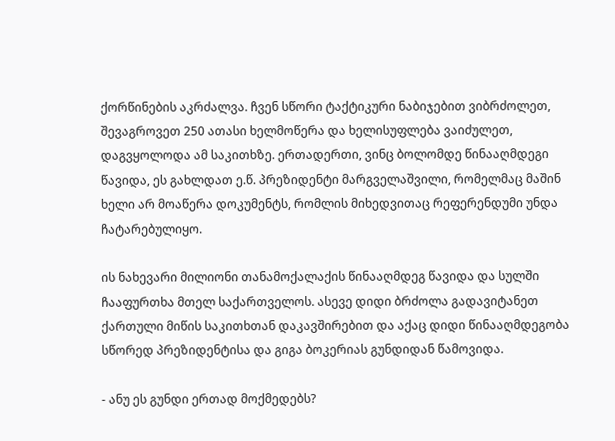ქორწინების აკრძალვა. ჩვენ სწორი ტაქტიკური ნაბიჯებით ვიბრძოლეთ, შევაგროვეთ 250 ათასი ხელმოწერა და ხელისუფლება ვაიძულეთ, დაგვყოლოდა ამ საკითხზე. ერთადერთი, ვინც ბოლომდე წინააღმდეგი წავიდა, ეს გახლდათ ე.წ. პრეზიდენტი მარგველაშვილი, რომელმაც მაშინ ხელი არ მოაწერა დოკუმენტს, რომლის მიხედვითაც რეფერენდუმი უნდა ჩატარებულიყო.

ის ნახევარი მილიონი თანამოქალაქის წინააღმდეგ წავიდა და სულში ჩააფურთხა მთელ საქართველოს. ასევე დიდი ბრძოლა გადავიტანეთ ქართული მიწის საკითხთან დაკავშირებით და აქაც დიდი წინააღმდეგობა სწორედ პრეზიდენტისა და გიგა ბოკერიას გუნდიდან წამოვიდა.

- ანუ ეს გუნდი ერთად მოქმედებს?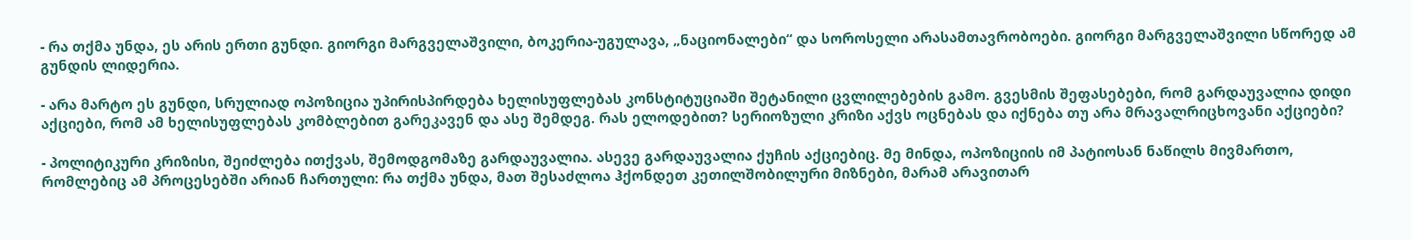- რა თქმა უნდა, ეს არის ერთი გუნდი. გიორგი მარგველაშვილი, ბოკერია-უგულავა, „ნაციონალები“ და სოროსელი არასამთავრობოები. გიორგი მარგველაშვილი სწორედ ამ გუნდის ლიდერია.

- არა მარტო ეს გუნდი, სრულიად ოპოზიცია უპირისპირდება ხელისუფლებას კონსტიტუციაში შეტანილი ცვლილებების გამო. გვესმის შეფასებები, რომ გარდაუვალია დიდი აქციები, რომ ამ ხელისუფლებას კომბლებით გარეკავენ და ასე შემდეგ. რას ელოდებით? სერიოზული კრიზი აქვს ოცნებას და იქნება თუ არა მრავალრიცხოვანი აქციები?

- პოლიტიკური კრიზისი, შეიძლება ითქვას, შემოდგომაზე გარდაუვალია. ასევე გარდაუვალია ქუჩის აქციებიც. მე მინდა, ოპოზიციის იმ პატიოსან ნაწილს მივმართო, რომლებიც ამ პროცესებში არიან ჩართული: რა თქმა უნდა, მათ შესაძლოა ჰქონდეთ კეთილშობილური მიზნები, მარამ არავითარ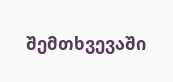შემთხვევაში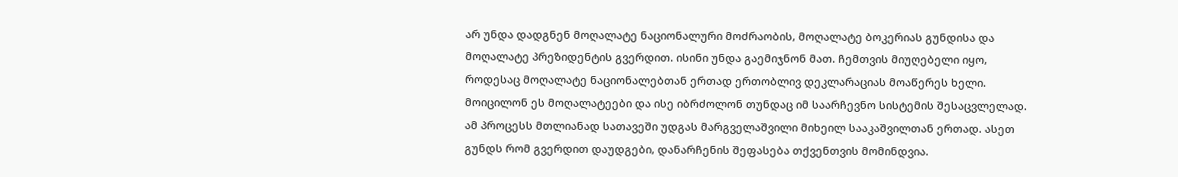არ უნდა დადგნენ მოღალატე ნაციონალური მოძრაობის, მოღალატე ბოკერიას გუნდისა და მოღალატე პრეზიდენტის გვერდით. ისინი უნდა გაემიჯნონ მათ. ჩემთვის მიუღებელი იყო, როდესაც მოღალატე ნაციონალებთან ერთად ერთობლივ დეკლარაციას მოაწერეს ხელი. მოიცილონ ეს მოღალატეები და ისე იბრძოლონ თუნდაც იმ საარჩევნო სისტემის შესაცვლელად. ამ პროცესს მთლიანად სათავეში უდგას მარგველაშვილი მიხეილ სააკაშვილთან ერთად. ასეთ გუნდს რომ გვერდით დაუდგები, დანარჩენის შეფასება თქვენთვის მომინდვია.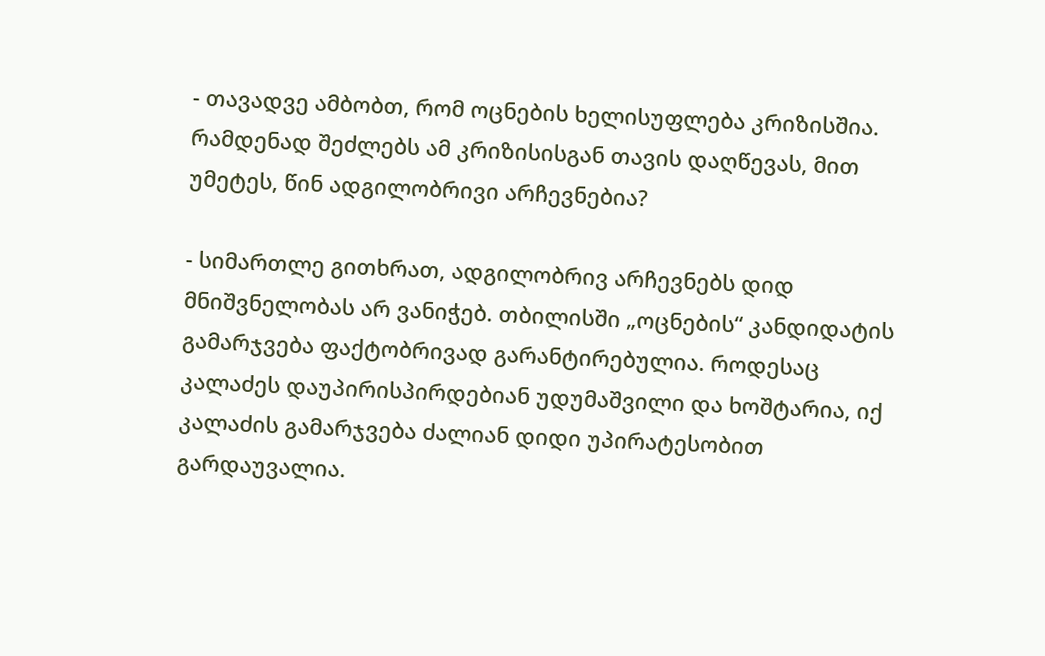- თავადვე ამბობთ, რომ ოცნების ხელისუფლება კრიზისშია. რამდენად შეძლებს ამ კრიზისისგან თავის დაღწევას, მით უმეტეს, წინ ადგილობრივი არჩევნებია?

- სიმართლე გითხრათ, ადგილობრივ არჩევნებს დიდ მნიშვნელობას არ ვანიჭებ. თბილისში „ოცნების“ კანდიდატის გამარჯვება ფაქტობრივად გარანტირებულია. როდესაც კალაძეს დაუპირისპირდებიან უდუმაშვილი და ხოშტარია, იქ კალაძის გამარჯვება ძალიან დიდი უპირატესობით გარდაუვალია.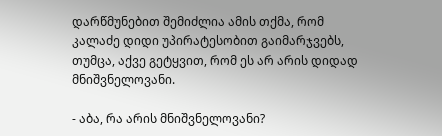დარწმუნებით შემიძლია ამის თქმა, რომ კალაძე დიდი უპირატესობით გაიმარჯვებს, თუმცა, აქვე გეტყვით, რომ ეს არ არის დიდად მნიშვნელოვანი.

- აბა, რა არის მნიშვნელოვანი?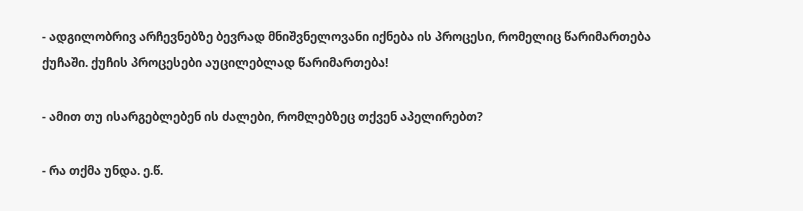- ადგილობრივ არჩევნებზე ბევრად მნიშვნელოვანი იქნება ის პროცესი, რომელიც წარიმართება ქუჩაში. ქუჩის პროცესები აუცილებლად წარიმართება!

- ამით თუ ისარგებლებენ ის ძალები, რომლებზეც თქვენ აპელირებთ?

- რა თქმა უნდა. ე.წ.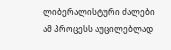ლიბერალისტური ძალები ამ პროცესს აუცილებლად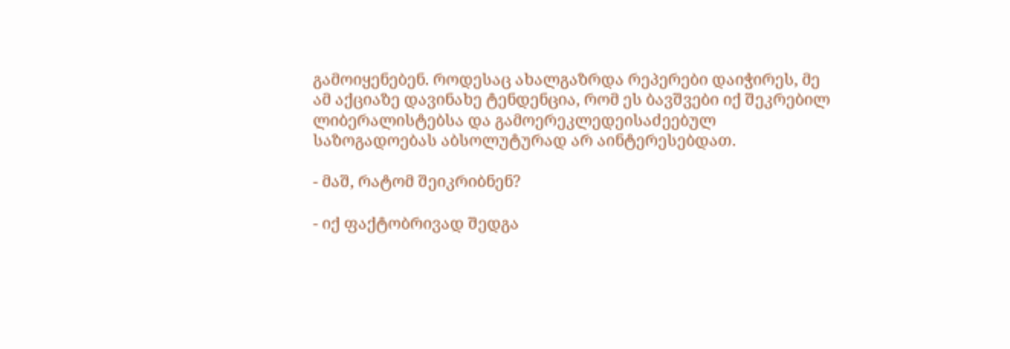გამოიყენებენ. როდესაც ახალგაზრდა რეპერები დაიჭირეს, მე ამ აქციაზე დავინახე ტენდენცია, რომ ეს ბავშვები იქ შეკრებილ ლიბერალისტებსა და გამოერეკლედეისაძეებულ საზოგადოებას აბსოლუტურად არ აინტერესებდათ.

- მაშ, რატომ შეიკრიბნენ?

- იქ ფაქტობრივად შედგა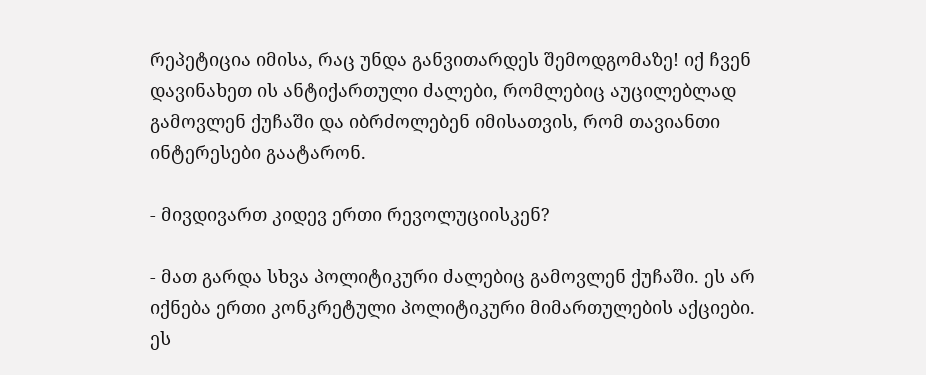რეპეტიცია იმისა, რაც უნდა განვითარდეს შემოდგომაზე! იქ ჩვენ დავინახეთ ის ანტიქართული ძალები, რომლებიც აუცილებლად გამოვლენ ქუჩაში და იბრძოლებენ იმისათვის, რომ თავიანთი ინტერესები გაატარონ.

- მივდივართ კიდევ ერთი რევოლუციისკენ?

- მათ გარდა სხვა პოლიტიკური ძალებიც გამოვლენ ქუჩაში. ეს არ იქნება ერთი კონკრეტული პოლიტიკური მიმართულების აქციები. ეს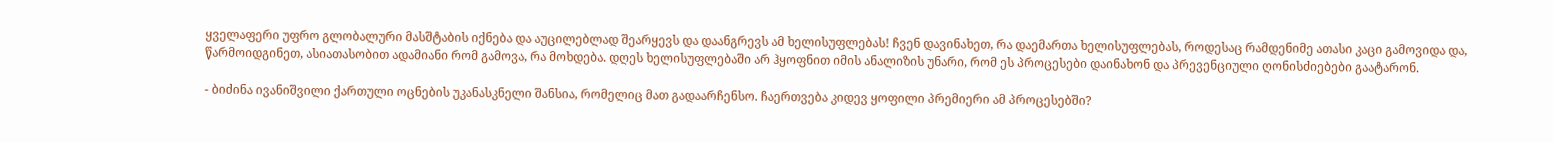ყველაფერი უფრო გლობალური მასშტაბის იქნება და აუცილებლად შეარყევს და დაანგრევს ამ ხელისუფლებას! ჩვენ დავინახეთ, რა დაემართა ხელისუფლებას, როდესაც რამდენიმე ათასი კაცი გამოვიდა და, წარმოიდგინეთ, ასიათასობით ადამიანი რომ გამოვა, რა მოხდება. დღეს ხელისუფლებაში არ ჰყოფნით იმის ანალიზის უნარი, რომ ეს პროცესები დაინახონ და პრევენციული ღონისძიებები გაატარონ.

- ბიძინა ივანიშვილი ქართული ოცნების უკანასკნელი შანსია, რომელიც მათ გადაარჩენსო. ჩაერთვება კიდევ ყოფილი პრემიერი ამ პროცესებში?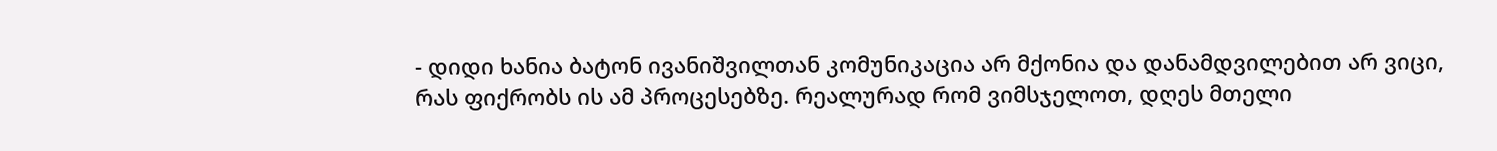- დიდი ხანია ბატონ ივანიშვილთან კომუნიკაცია არ მქონია და დანამდვილებით არ ვიცი, რას ფიქრობს ის ამ პროცესებზე. რეალურად რომ ვიმსჯელოთ, დღეს მთელი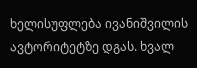ხელისუფლება ივანიშვილის ავტორიტეტზე დგას. ხვალ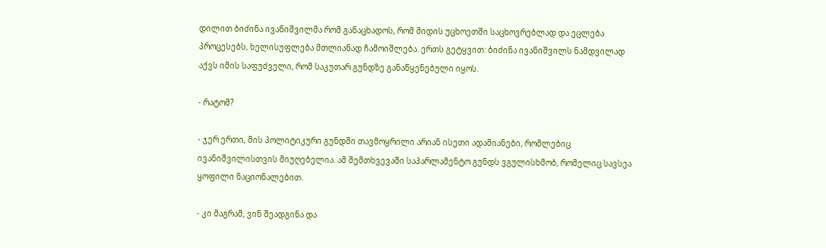დილით ბიძინა ივანიშვილმა რომ განაცხადოს, რომ მიდის უცხოეთში საცხოვრებლად და ეცლება პროცესებს, ხელისუფლება მთლიანად ჩამოიშლება. ერთს გეტყვით: ბიძინა ივანიშვილს ნამდვილად აქვს იმის საფუძველი, რომ საკუთარ გუნდზე განაწყენებული იყოს.

- რატომ?

- ჯერ ერთი, მის პოლიტიკური გუნდში თავმოყრილი არიან ისეთი ადამიანები, რომლებიც ივანიშვილისთვის მიუღებელია. ამ შემთხვევაში საპარლამენტო გუნდს ვგულისხმობ, რომელიც სავსეა ყოფილი ნაციონალებით.

- კი მაგრამ, ვინ შეადგინა და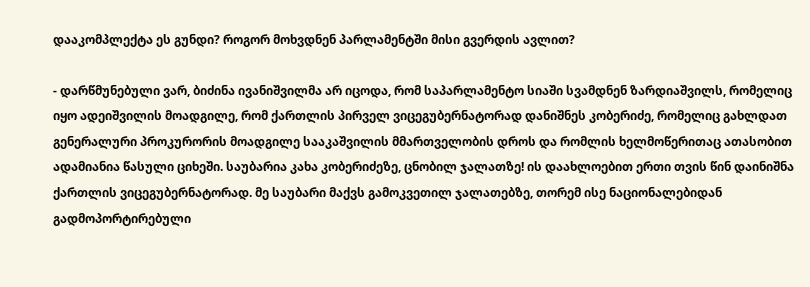დააკომპლექტა ეს გუნდი? როგორ მოხვდნენ პარლამენტში მისი გვერდის ავლით?

- დარწმუნებული ვარ, ბიძინა ივანიშვილმა არ იცოდა, რომ საპარლამენტო სიაში სვამდნენ ზარდიაშვილს, რომელიც იყო ადეიშვილის მოადგილე, რომ ქართლის პირველ ვიცეგუბერნატორად დანიშნეს კობერიძე, რომელიც გახლდათ გენერალური პროკურორის მოადგილე სააკაშვილის მმართველობის დროს და რომლის ხელმოწერითაც ათასობით ადამიანია წასული ციხეში. საუბარია კახა კობერიძეზე, ცნობილ ჯალათზე! ის დაახლოებით ერთი თვის წინ დაინიშნა ქართლის ვიცეგუბერნატორად. მე საუბარი მაქვს გამოკვეთილ ჯალათებზე, თორემ ისე ნაციონალებიდან გადმოპორტირებული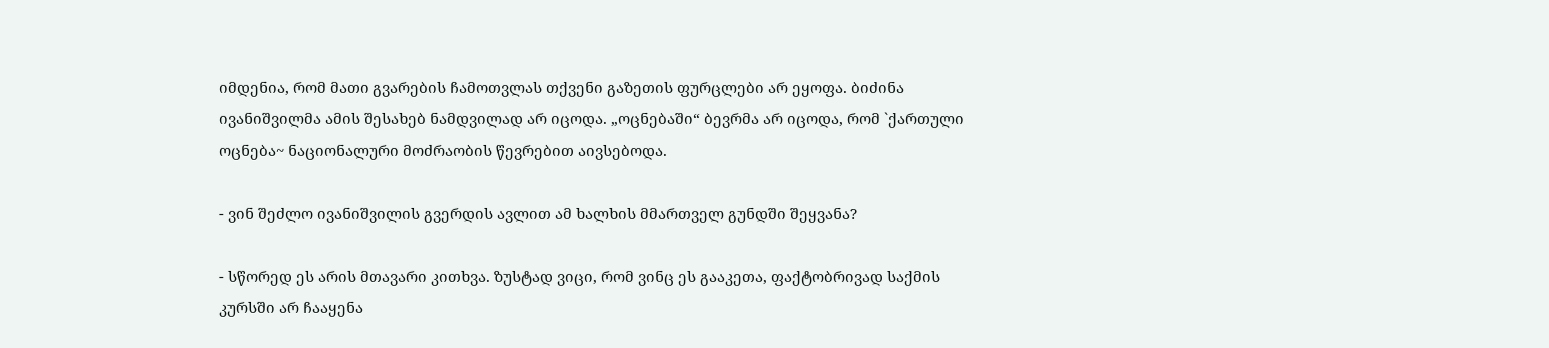იმდენია, რომ მათი გვარების ჩამოთვლას თქვენი გაზეთის ფურცლები არ ეყოფა. ბიძინა ივანიშვილმა ამის შესახებ ნამდვილად არ იცოდა. „ოცნებაში“ ბევრმა არ იცოდა, რომ `ქართული ოცნება~ ნაციონალური მოძრაობის წევრებით აივსებოდა.

- ვინ შეძლო ივანიშვილის გვერდის ავლით ამ ხალხის მმართველ გუნდში შეყვანა?

- სწორედ ეს არის მთავარი კითხვა. ზუსტად ვიცი, რომ ვინც ეს გააკეთა, ფაქტობრივად საქმის კურსში არ ჩააყენა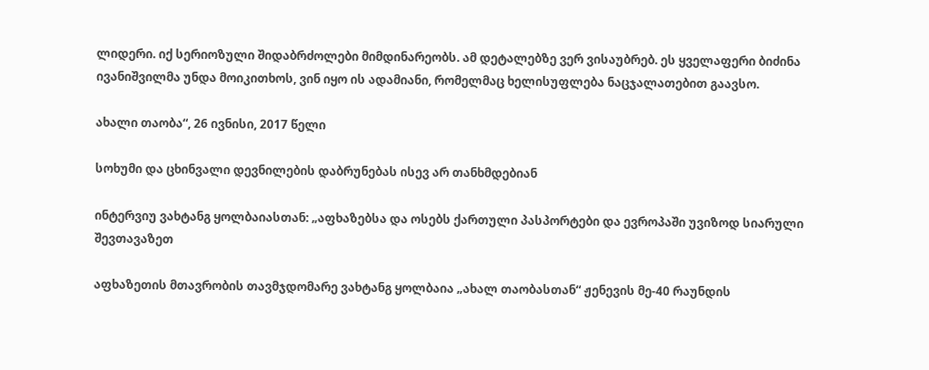ლიდერი. იქ სერიოზული შიდაბრძოლები მიმდინარეობს. ამ დეტალებზე ვერ ვისაუბრებ. ეს ყველაფერი ბიძინა ივანიშვილმა უნდა მოიკითხოს, ვინ იყო ის ადამიანი, რომელმაც ხელისუფლება ნაცჯალათებით გაავსო.

ახალი თაობა“, 26 ივნისი, 2017 წელი

სოხუმი და ცხინვალი დევნილების დაბრუნებას ისევ არ თანხმდებიან

ინტერვიუ ვახტანგ ყოლბაიასთან: „აფხაზებსა და ოსებს ქართული პასპორტები და ევროპაში უვიზოდ სიარული შევთავაზეთ

აფხაზეთის მთავრობის თავმჯდომარე ვახტანგ ყოლბაია „ახალ თაობასთან“ ჟენევის მე-40 რაუნდის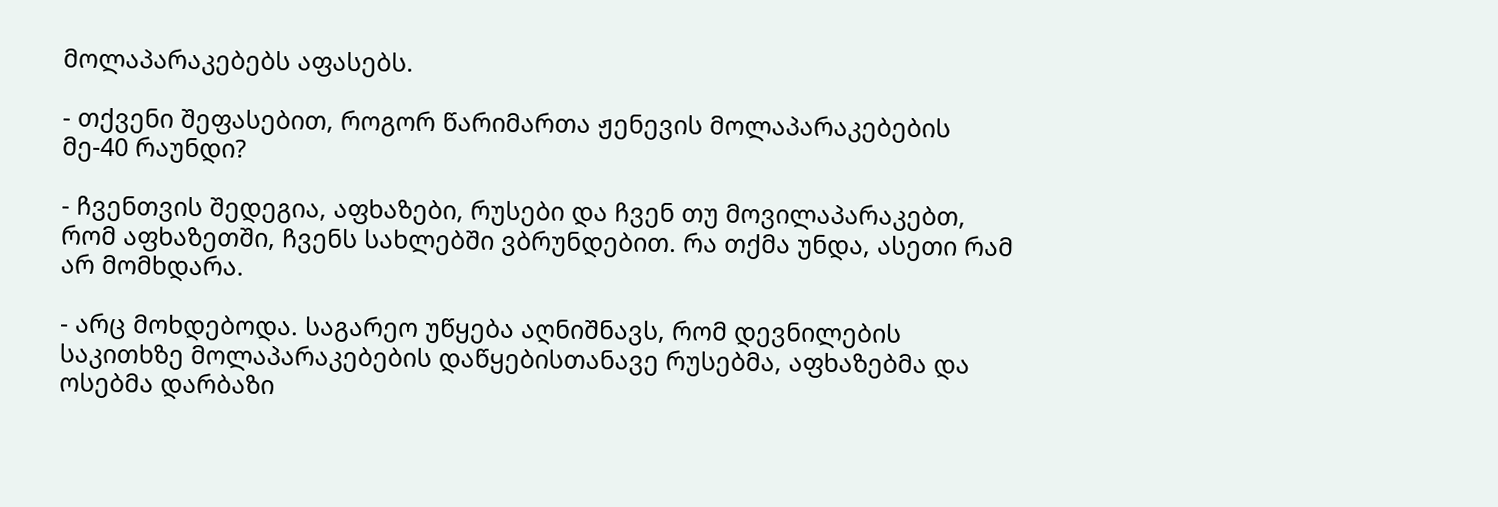მოლაპარაკებებს აფასებს.

- თქვენი შეფასებით, როგორ წარიმართა ჟენევის მოლაპარაკებების მე-40 რაუნდი?

- ჩვენთვის შედეგია, აფხაზები, რუსები და ჩვენ თუ მოვილაპარაკებთ, რომ აფხაზეთში, ჩვენს სახლებში ვბრუნდებით. რა თქმა უნდა, ასეთი რამ არ მომხდარა.

- არც მოხდებოდა. საგარეო უწყება აღნიშნავს, რომ დევნილების საკითხზე მოლაპარაკებების დაწყებისთანავე რუსებმა, აფხაზებმა და ოსებმა დარბაზი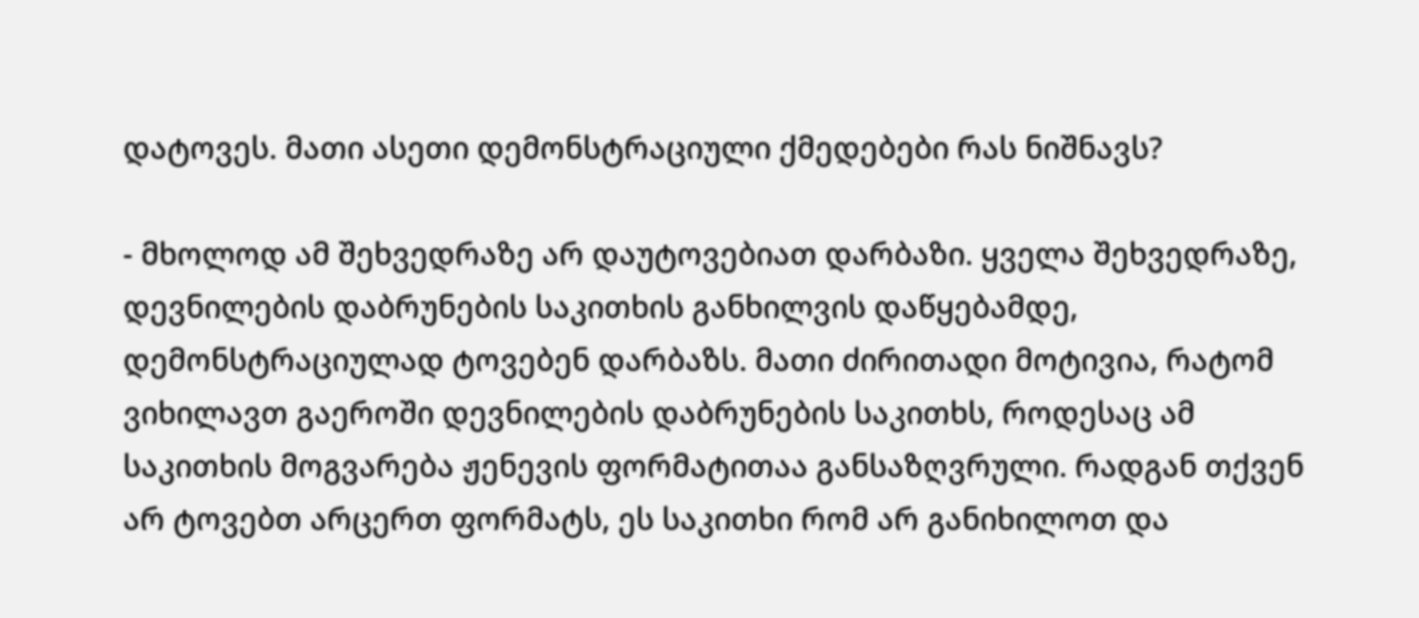დატოვეს. მათი ასეთი დემონსტრაციული ქმედებები რას ნიშნავს?

- მხოლოდ ამ შეხვედრაზე არ დაუტოვებიათ დარბაზი. ყველა შეხვედრაზე, დევნილების დაბრუნების საკითხის განხილვის დაწყებამდე, დემონსტრაციულად ტოვებენ დარბაზს. მათი ძირითადი მოტივია, რატომ ვიხილავთ გაეროში დევნილების დაბრუნების საკითხს, როდესაც ამ საკითხის მოგვარება ჟენევის ფორმატითაა განსაზღვრული. რადგან თქვენ არ ტოვებთ არცერთ ფორმატს, ეს საკითხი რომ არ განიხილოთ და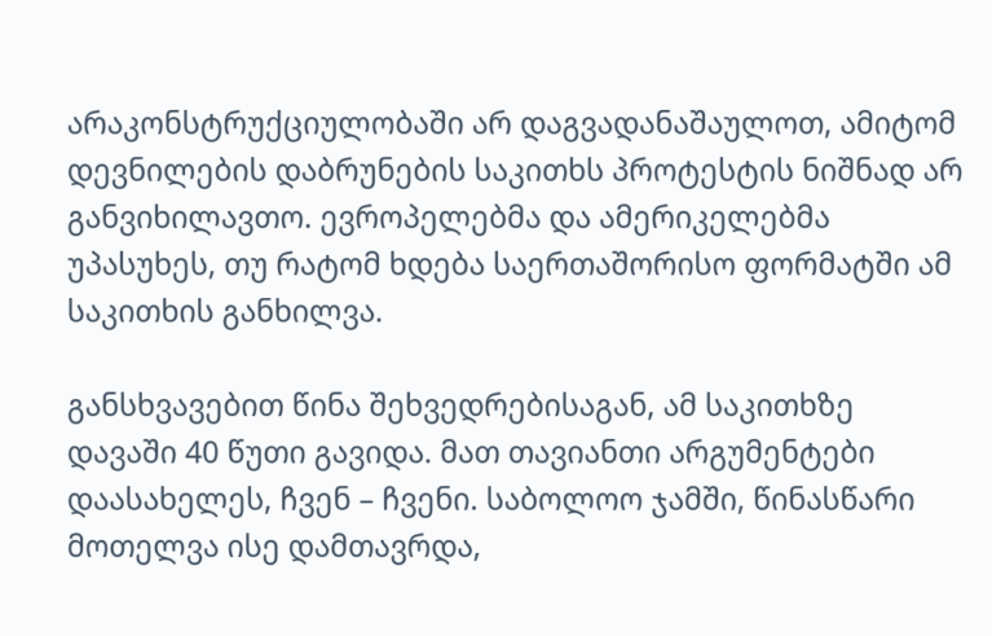არაკონსტრუქციულობაში არ დაგვადანაშაულოთ, ამიტომ დევნილების დაბრუნების საკითხს პროტესტის ნიშნად არ განვიხილავთო. ევროპელებმა და ამერიკელებმა უპასუხეს, თუ რატომ ხდება საერთაშორისო ფორმატში ამ საკითხის განხილვა.

განსხვავებით წინა შეხვედრებისაგან, ამ საკითხზე დავაში 40 წუთი გავიდა. მათ თავიანთი არგუმენტები დაასახელეს, ჩვენ – ჩვენი. საბოლოო ჯამში, წინასწარი მოთელვა ისე დამთავრდა,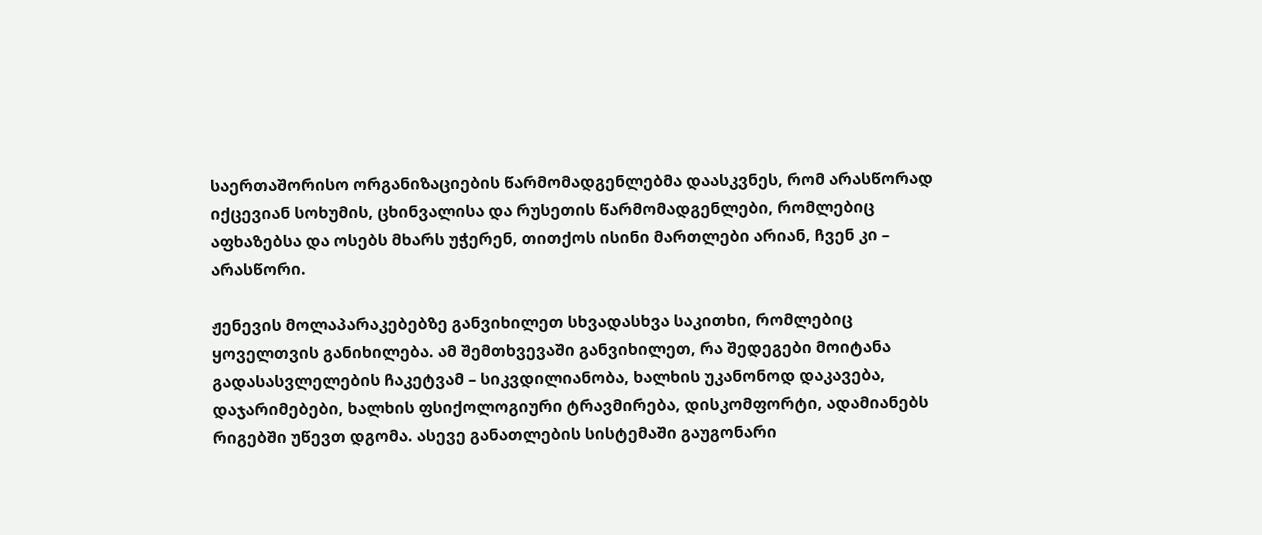საერთაშორისო ორგანიზაციების წარმომადგენლებმა დაასკვნეს, რომ არასწორად იქცევიან სოხუმის, ცხინვალისა და რუსეთის წარმომადგენლები, რომლებიც აფხაზებსა და ოსებს მხარს უჭერენ, თითქოს ისინი მართლები არიან, ჩვენ კი – არასწორი.

ჟენევის მოლაპარაკებებზე განვიხილეთ სხვადასხვა საკითხი, რომლებიც ყოველთვის განიხილება. ამ შემთხვევაში განვიხილეთ, რა შედეგები მოიტანა გადასასვლელების ჩაკეტვამ – სიკვდილიანობა, ხალხის უკანონოდ დაკავება, დაჯარიმებები, ხალხის ფსიქოლოგიური ტრავმირება, დისკომფორტი, ადამიანებს რიგებში უწევთ დგომა. ასევე განათლების სისტემაში გაუგონარი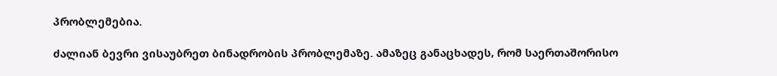პრობლემებია.

ძალიან ბევრი ვისაუბრეთ ბინადრობის პრობლემაზე. ამაზეც განაცხადეს, რომ საერთაშორისო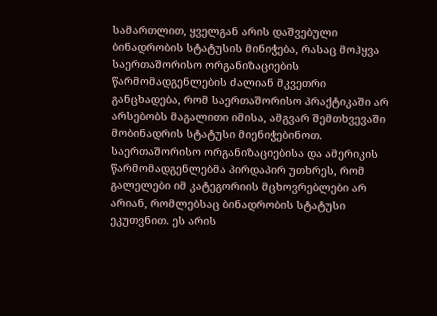სამართლით, ყველგან არის დაშვებული ბინადრობის სტატუსის მინიჭება, რასაც მოჰყვა საერთაშორისო ორგანიზაციების წარმომადგენლების ძალიან მკვეთრი განცხადება, რომ საერთაშორისო პრაქტიკაში არ არსებობს მაგალითი იმისა, ამგვარ შემთხვევაში მობინადრის სტატუსი მიენიჭებინოთ. საერთაშორისო ორგანიზაციებისა და ამერიკის წარმომადგენლებმა პირდაპირ უთხრეს, რომ გალელები იმ კატეგორიის მცხოვრებლები არ არიან, რომლებსაც ბინადრობის სტატუსი ეკუთვნით. ეს არის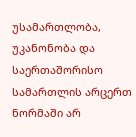უსამართლობა, უკანონობა და საერთაშორისო სამართლის არცერთ ნორმაში არ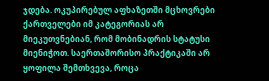ჯდება. ოკუპირებულ აფხაზეთში მცხოვრები ქართველები იმ კატეგორიას არ მიეკუთვნებიან, რომ მობინადრის სტატუსი მიენიჭოთ. საერთაშორისო პრაქტიკაში არ ყოფილა შემთხვევა, როცა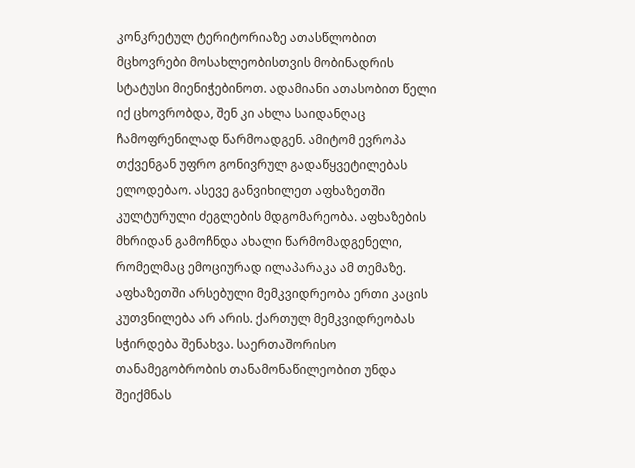კონკრეტულ ტერიტორიაზე ათასწლობით მცხოვრები მოსახლეობისთვის მობინადრის სტატუსი მიენიჭებინოთ. ადამიანი ათასობით წელი იქ ცხოვრობდა, შენ კი ახლა საიდანღაც ჩამოფრენილად წარმოადგენ. ამიტომ ევროპა თქვენგან უფრო გონივრულ გადაწყვეტილებას ელოდებაო. ასევე განვიხილეთ აფხაზეთში კულტურული ძეგლების მდგომარეობა. აფხაზების მხრიდან გამოჩნდა ახალი წარმომადგენელი, რომელმაც ემოციურად ილაპარაკა ამ თემაზე. აფხაზეთში არსებული მემკვიდრეობა ერთი კაცის კუთვნილება არ არის. ქართულ მემკვიდრეობას სჭირდება შენახვა. საერთაშორისო თანამეგობრობის თანამონაწილეობით უნდა შეიქმნას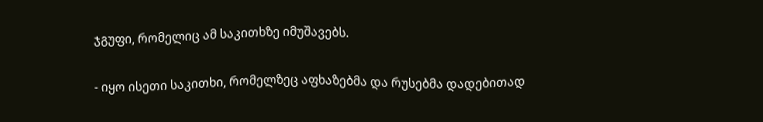ჯგუფი, რომელიც ამ საკითხზე იმუშავებს.

- იყო ისეთი საკითხი, რომელზეც აფხაზებმა და რუსებმა დადებითად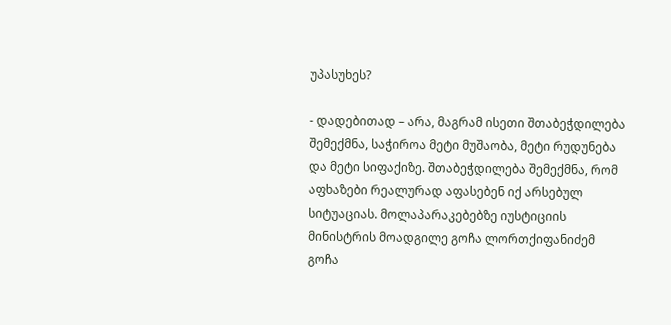უპასუხეს?

- დადებითად – არა, მაგრამ ისეთი შთაბეჭდილება შემექმნა, საჭიროა მეტი მუშაობა, მეტი რუდუნება და მეტი სიფაქიზე. შთაბეჭდილება შემექმნა, რომ აფხაზები რეალურად აფასებენ იქ არსებულ სიტუაციას. მოლაპარაკებებზე იუსტიციის მინისტრის მოადგილე გოჩა ლორთქიფანიძემ გოჩა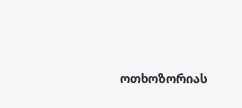ოთხოზორიას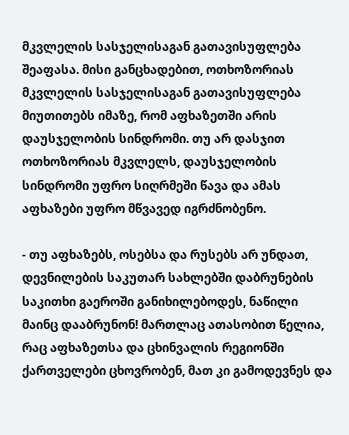მკვლელის სასჯელისაგან გათავისუფლება შეაფასა. მისი განცხადებით, ოთხოზორიას მკვლელის სასჯელისაგან გათავისუფლება მიუთითებს იმაზე, რომ აფხაზეთში არის დაუსჯელობის სინდრომი. თუ არ დასჯით ოთხოზორიას მკვლელს, დაუსჯელობის სინდრომი უფრო სიღრმეში წავა და ამას აფხაზები უფრო მწვავედ იგრძნობენო.

- თუ აფხაზებს, ოსებსა და რუსებს არ უნდათ, დევნილების საკუთარ სახლებში დაბრუნების საკითხი გაეროში განიხილებოდეს, ნაწილი მაინც დააბრუნონ! მართლაც ათასობით წელია, რაც აფხაზეთსა და ცხინვალის რეგიონში ქართველები ცხოვრობენ, მათ კი გამოდევნეს და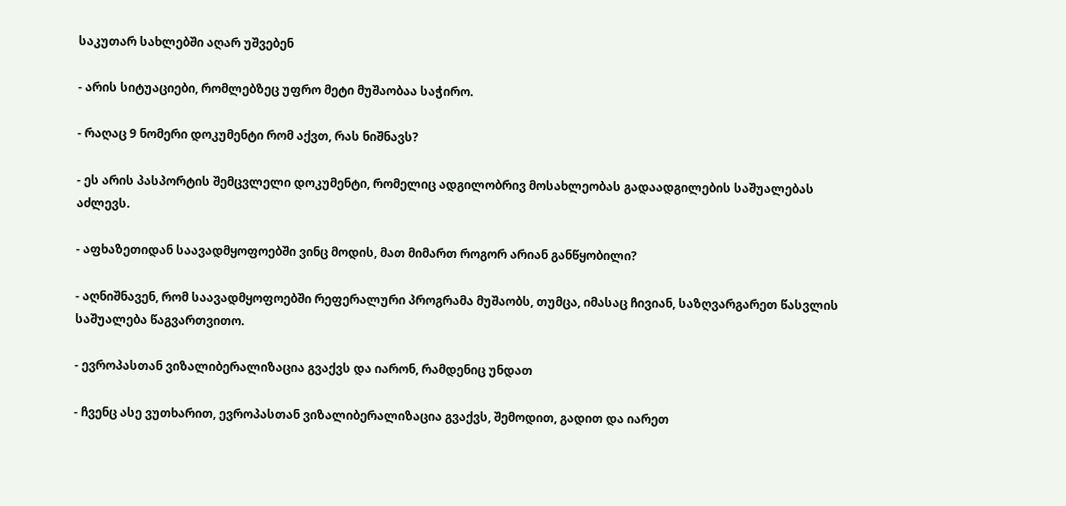საკუთარ სახლებში აღარ უშვებენ

- არის სიტუაციები, რომლებზეც უფრო მეტი მუშაობაა საჭირო.

- რაღაც 9 ნომერი დოკუმენტი რომ აქვთ, რას ნიშნავს?

- ეს არის პასპორტის შემცვლელი დოკუმენტი, რომელიც ადგილობრივ მოსახლეობას გადაადგილების საშუალებას აძლევს.

- აფხაზეთიდან საავადმყოფოებში ვინც მოდის, მათ მიმართ როგორ არიან განწყობილი?

- აღნიშნავენ, რომ საავადმყოფოებში რეფერალური პროგრამა მუშაობს, თუმცა, იმასაც ჩივიან, საზღვარგარეთ წასვლის საშუალება წაგვართვითო.

- ევროპასთან ვიზალიბერალიზაცია გვაქვს და იარონ, რამდენიც უნდათ

- ჩვენც ასე ვუთხარით, ევროპასთან ვიზალიბერალიზაცია გვაქვს, შემოდით, გადით და იარეთ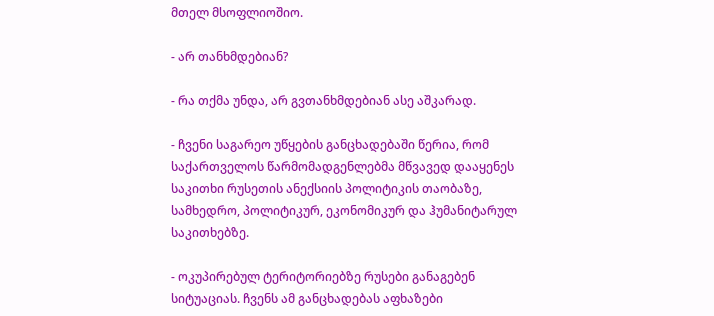მთელ მსოფლიოშიო.

- არ თანხმდებიან?

- რა თქმა უნდა, არ გვთანხმდებიან ასე აშკარად.

- ჩვენი საგარეო უწყების განცხადებაში წერია, რომ საქართველოს წარმომადგენლებმა მწვავედ დააყენეს საკითხი რუსეთის ანექსიის პოლიტიკის თაობაზე, სამხედრო, პოლიტიკურ, ეკონომიკურ და ჰუმანიტარულ საკითხებზე.

- ოკუპირებულ ტერიტორიებზე რუსები განაგებენ სიტუაციას. ჩვენს ამ განცხადებას აფხაზები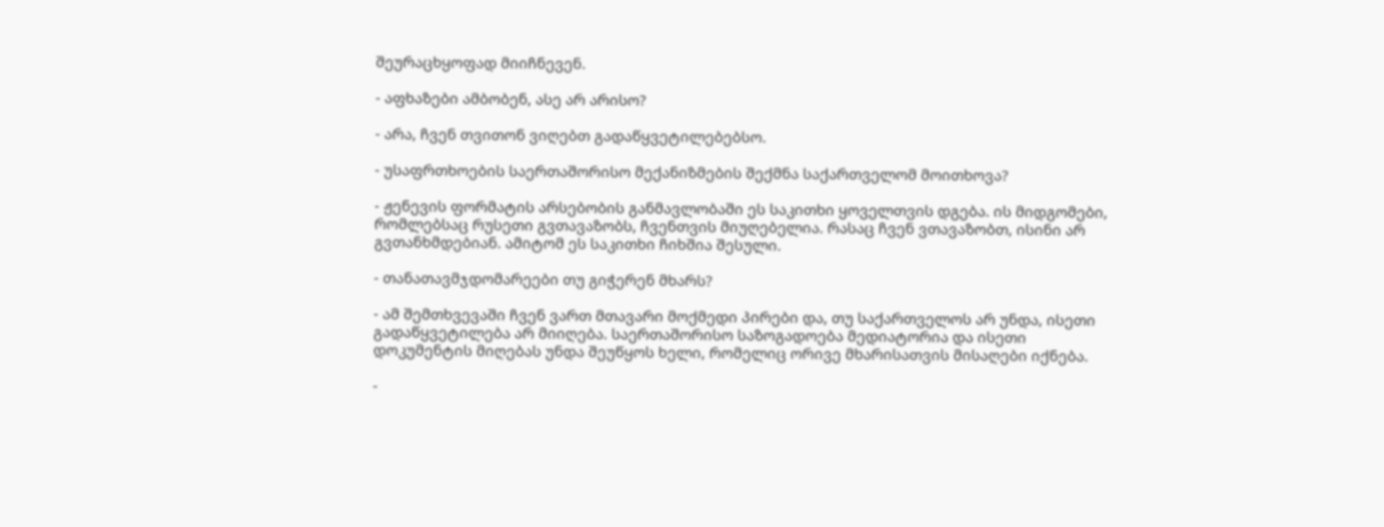შეურაცხყოფად მიიჩნევენ.

- აფხაზები ამბობენ, ასე არ არისო?

- არა, ჩვენ თვითონ ვიღებთ გადაწყვეტილებებსო.

- უსაფრთხოების საერთაშორისო მექანიზმების შექმნა საქართველომ მოითხოვა?

- ჟენევის ფორმატის არსებობის განმავლობაში ეს საკითხი ყოველთვის დგება. ის მიდგომები, რომლებსაც რუსეთი გვთავაზობს, ჩვენთვის მიუღებელია. რასაც ჩვენ ვთავაზობთ, ისინი არ გვთანხმდებიან. ამიტომ ეს საკითხი ჩიხშია შესული.

- თანათავმჯდომარეები თუ გიჭერენ მხარს?

- ამ შემთხვევაში ჩვენ ვართ მთავარი მოქმედი პირები და, თუ საქართველოს არ უნდა, ისეთი გადაწყვეტილება არ მიიღება. საერთაშორისო საზოგადოება მედიატორია და ისეთი დოკუმენტის მიღებას უნდა შეუწყოს ხელი, რომელიც ორივე მხარისათვის მისაღები იქნება.

-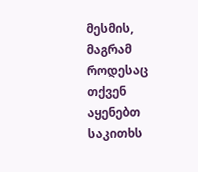მესმის, მაგრამ როდესაც თქვენ აყენებთ საკითხს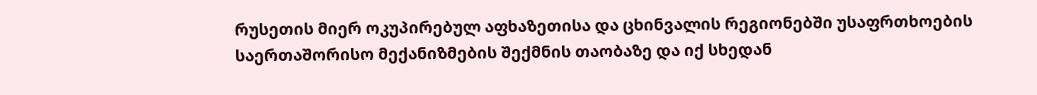რუსეთის მიერ ოკუპირებულ აფხაზეთისა და ცხინვალის რეგიონებში უსაფრთხოების საერთაშორისო მექანიზმების შექმნის თაობაზე და იქ სხედან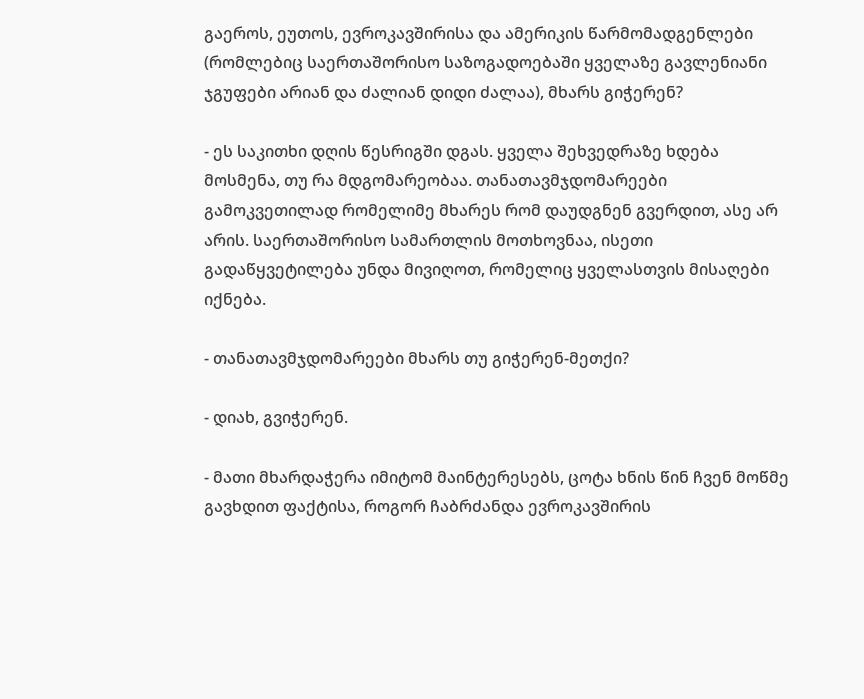გაეროს, ეუთოს, ევროკავშირისა და ამერიკის წარმომადგენლები (რომლებიც საერთაშორისო საზოგადოებაში ყველაზე გავლენიანი ჯგუფები არიან და ძალიან დიდი ძალაა), მხარს გიჭერენ?

- ეს საკითხი დღის წესრიგში დგას. ყველა შეხვედრაზე ხდება მოსმენა, თუ რა მდგომარეობაა. თანათავმჯდომარეები გამოკვეთილად რომელიმე მხარეს რომ დაუდგნენ გვერდით, ასე არ არის. საერთაშორისო სამართლის მოთხოვნაა, ისეთი გადაწყვეტილება უნდა მივიღოთ, რომელიც ყველასთვის მისაღები იქნება.

- თანათავმჯდომარეები მხარს თუ გიჭერენ-მეთქი?

- დიახ, გვიჭერენ.

- მათი მხარდაჭერა იმიტომ მაინტერესებს, ცოტა ხნის წინ ჩვენ მოწმე გავხდით ფაქტისა, როგორ ჩაბრძანდა ევროკავშირის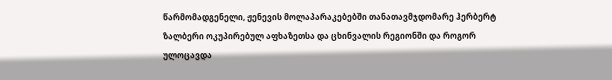წარმომადგენელი, ჟენევის მოლაპარაკებებში თანათავმჯდომარე ჰერბერტ ზალბერი ოკუპირებულ აფხაზეთსა და ცხინვალის რეგიონში და როგორ ულოცავდა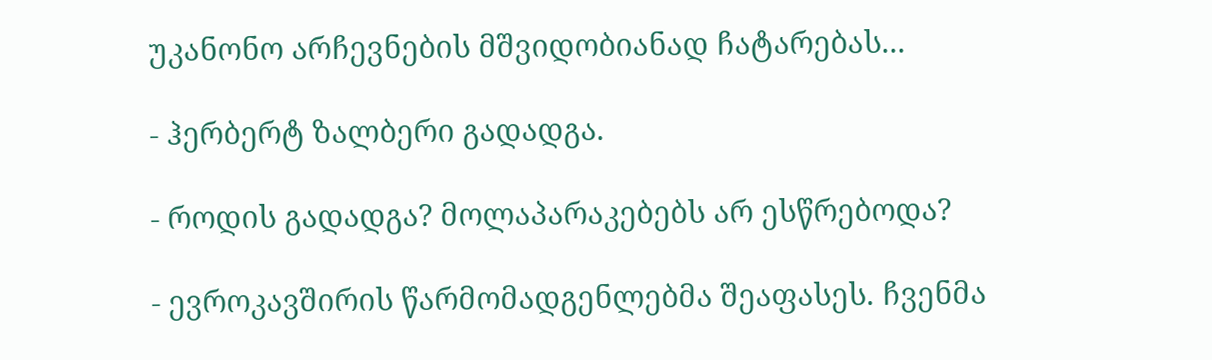უკანონო არჩევნების მშვიდობიანად ჩატარებას...

- ჰერბერტ ზალბერი გადადგა.

- როდის გადადგა? მოლაპარაკებებს არ ესწრებოდა?

- ევროკავშირის წარმომადგენლებმა შეაფასეს. ჩვენმა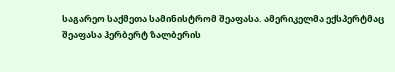საგარეო საქმეთა სამინისტრომ შეაფასა. ამერიკელმა ექსპერტმაც შეაფასა ჰერბერტ ზალბერის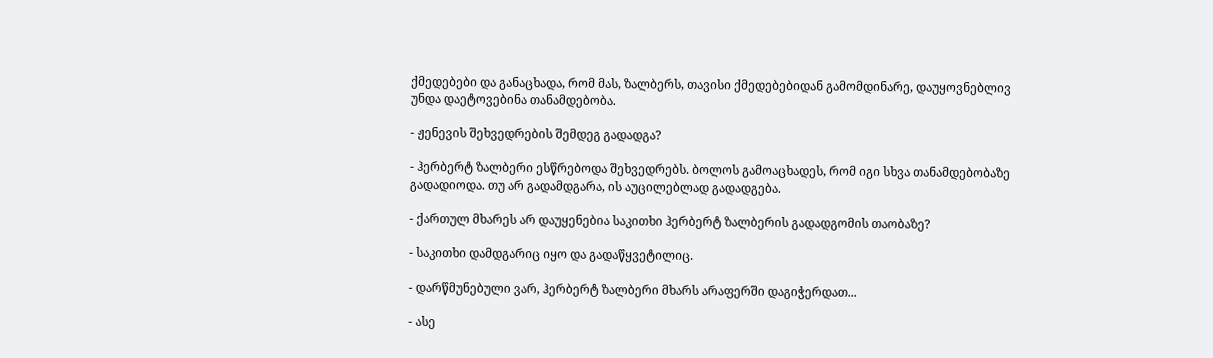ქმედებები და განაცხადა, რომ მას, ზალბერს, თავისი ქმედებებიდან გამომდინარე, დაუყოვნებლივ უნდა დაეტოვებინა თანამდებობა.

- ჟენევის შეხვედრების შემდეგ გადადგა?

- ჰერბერტ ზალბერი ესწრებოდა შეხვედრებს. ბოლოს გამოაცხადეს, რომ იგი სხვა თანამდებობაზე გადადიოდა. თუ არ გადამდგარა, ის აუცილებლად გადადგება.

- ქართულ მხარეს არ დაუყენებია საკითხი ჰერბერტ ზალბერის გადადგომის თაობაზე?

- საკითხი დამდგარიც იყო და გადაწყვეტილიც.

- დარწმუნებული ვარ, ჰერბერტ ზალბერი მხარს არაფერში დაგიჭერდათ...

- ასე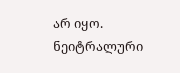არ იყო. ნეიტრალური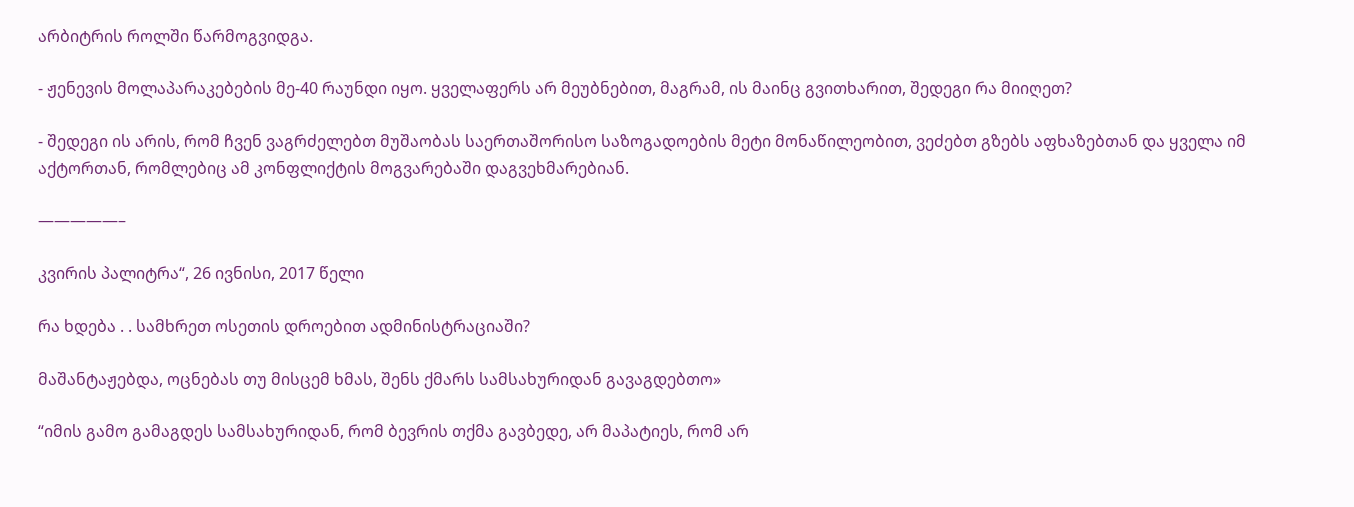არბიტრის როლში წარმოგვიდგა.

- ჟენევის მოლაპარაკებების მე-40 რაუნდი იყო. ყველაფერს არ მეუბნებით, მაგრამ, ის მაინც გვითხარით, შედეგი რა მიიღეთ?

- შედეგი ის არის, რომ ჩვენ ვაგრძელებთ მუშაობას საერთაშორისო საზოგადოების მეტი მონაწილეობით, ვეძებთ გზებს აფხაზებთან და ყველა იმ აქტორთან, რომლებიც ამ კონფლიქტის მოგვარებაში დაგვეხმარებიან.

—————–

კვირის პალიტრა“, 26 ივნისი, 2017 წელი

რა ხდება . . სამხრეთ ოსეთის დროებით ადმინისტრაციაში?

მაშანტაჟებდა, ოცნებას თუ მისცემ ხმას, შენს ქმარს სამსახურიდან გავაგდებთო»

“იმის გამო გამაგდეს სამსახურიდან, რომ ბევრის თქმა გავბედე, არ მაპატიეს, რომ არ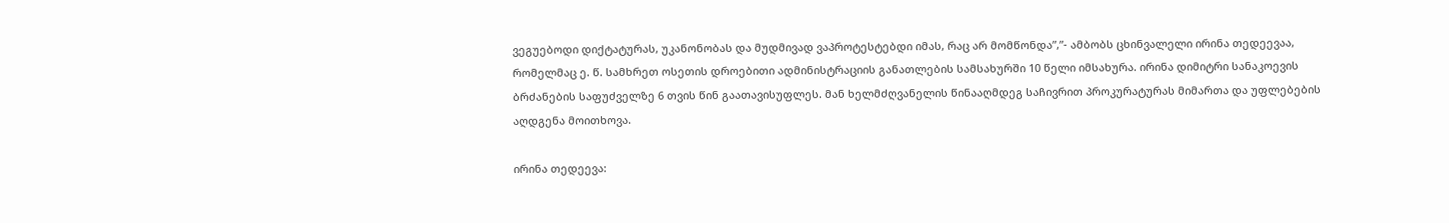ვეგუებოდი დიქტატურას, უკანონობას და მუდმივად ვაპროტესტებდი იმას, რაც არ მომწონდა”,”- ამბობს ცხინვალელი ირინა თედეევაა, რომელმაც ე. წ. სამხრეთ ოსეთის დროებითი ადმინისტრაციის განათლების სამსახურში 10 წელი იმსახურა. ირინა დიმიტრი სანაკოევის ბრძანების საფუძველზე 6 თვის წინ გაათავისუფლეს. მან ხელმძღვანელის წინააღმდეგ საჩივრით პროკურატურას მიმართა და უფლებების აღდგენა მოითხოვა.

ირინა თედეევა: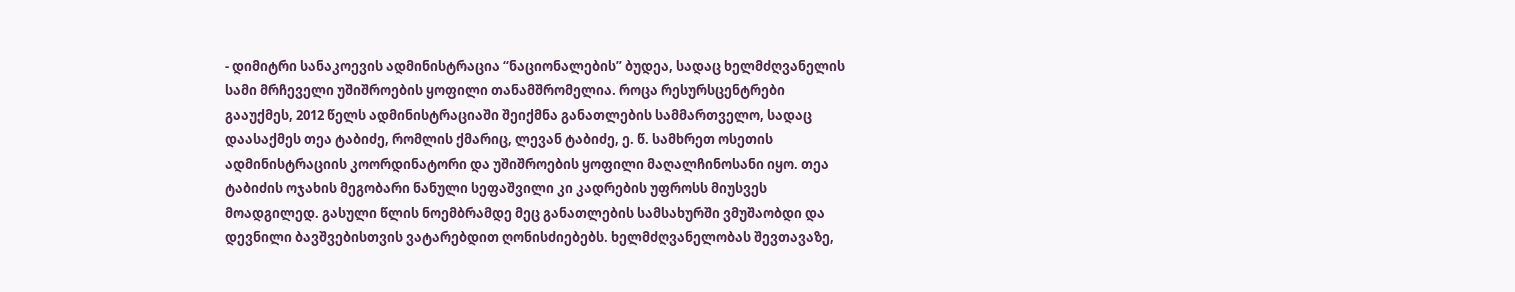- დიმიტრი სანაკოევის ადმინისტრაცია “ნაციონალების” ბუდეა, სადაც ხელმძღვანელის სამი მრჩეველი უშიშროების ყოფილი თანამშრომელია. როცა რესურსცენტრები გააუქმეს, 2012 წელს ადმინისტრაციაში შეიქმნა განათლების სამმართველო, სადაც დაასაქმეს თეა ტაბიძე, რომლის ქმარიც, ლევან ტაბიძე, ე. წ. სამხრეთ ოსეთის ადმინისტრაციის კოორდინატორი და უშიშროების ყოფილი მაღალჩინოსანი იყო. თეა ტაბიძის ოჯახის მეგობარი ნანული სეფაშვილი კი კადრების უფროსს მიუსვეს მოადგილედ. გასული წლის ნოემბრამდე მეც განათლების სამსახურში ვმუშაობდი და დევნილი ბავშვებისთვის ვატარებდით ღონისძიებებს. ხელმძღვანელობას შევთავაზე,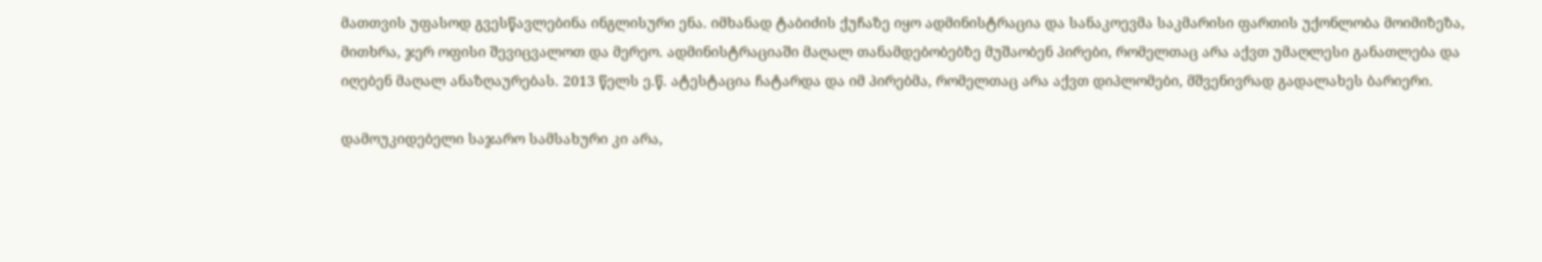მათთვის უფასოდ გვესწავლებინა ინგლისური ენა. იმხანად ტაბიძის ქუჩაზე იყო ადმინისტრაცია და სანაკოევმა საკმარისი ფართის უქონლობა მოიმიზეზა, მითხრა, ჯერ ოფისი შევიცვალოთ და მერეო. ადმინისტრაციაში მაღალ თანამდებობებზე მუშაობენ პირები, რომელთაც არა აქვთ უმაღლესი განათლება და იღებენ მაღალ ანაზღაურებას. 2013 წელს ე.წ. ატესტაცია ჩატარდა და იმ პირებმა, რომელთაც არა აქვთ დიპლომები, მშვენივრად გადალახეს ბარიერი.

დამოუკიდებელი საჯარო სამსახური კი არა,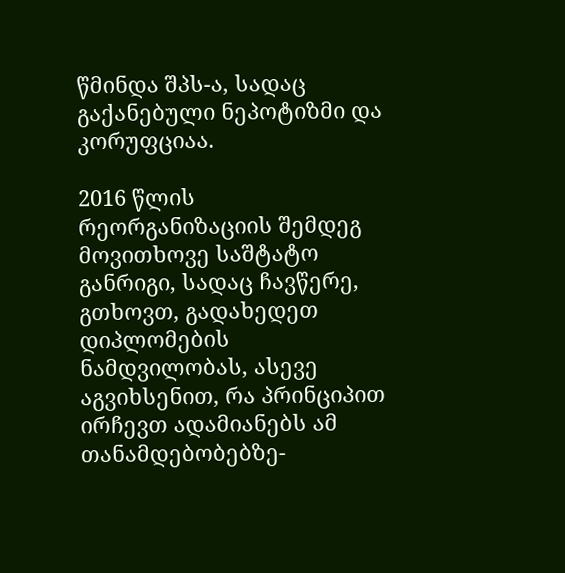წმინდა შპს-ა, სადაც გაქანებული ნეპოტიზმი და კორუფციაა.

2016 წლის რეორგანიზაციის შემდეგ მოვითხოვე საშტატო განრიგი, სადაც ჩავწერე, გთხოვთ, გადახედეთ დიპლომების ნამდვილობას, ასევე აგვიხსენით, რა პრინციპით ირჩევთ ადამიანებს ამ თანამდებობებზე-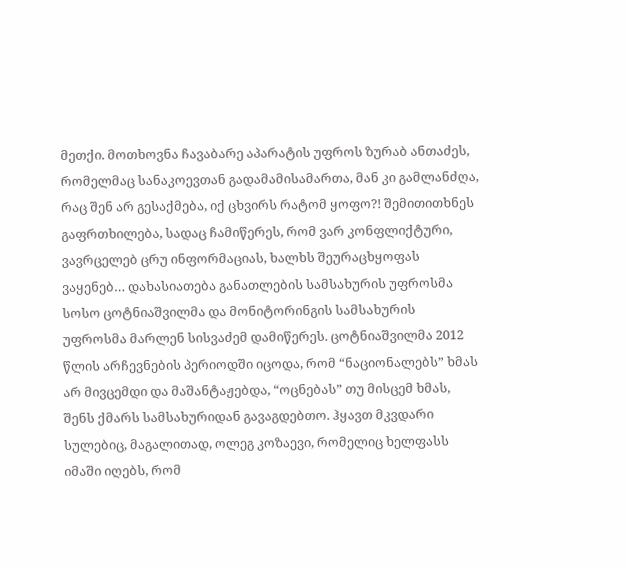მეთქი. მოთხოვნა ჩავაბარე აპარატის უფროს ზურაბ ანთაძეს, რომელმაც სანაკოევთან გადამამისამართა, მან კი გამლანძღა, რაც შენ არ გესაქმება, იქ ცხვირს რატომ ყოფო?! შემითითხნეს გაფრთხილება, სადაც ჩამიწერეს, რომ ვარ კონფლიქტური, ვავრცელებ ცრუ ინფორმაციას, ხალხს შეურაცხყოფას ვაყენებ… დახასიათება განათლების სამსახურის უფროსმა სოსო ცოტნიაშვილმა და მონიტორინგის სამსახურის უფროსმა მარლენ სისვაძემ დამიწერეს. ცოტნიაშვილმა 2012 წლის არჩევნების პერიოდში იცოდა, რომ “ნაციონალებს” ხმას არ მივცემდი და მაშანტაჟებდა, “ოცნებას” თუ მისცემ ხმას, შენს ქმარს სამსახურიდან გავაგდებთო. ჰყავთ მკვდარი სულებიც, მაგალითად, ოლეგ კოზაევი, რომელიც ხელფასს იმაში იღებს, რომ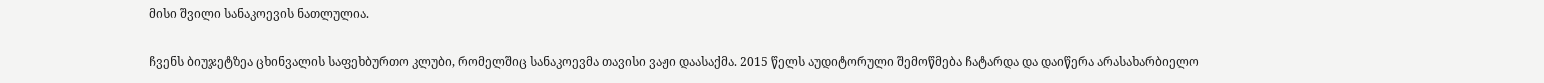მისი შვილი სანაკოევის ნათლულია.

ჩვენს ბიუჯეტზეა ცხინვალის საფეხბურთო კლუბი, რომელშიც სანაკოევმა თავისი ვაჟი დაასაქმა. 2015 წელს აუდიტორული შემოწმება ჩატარდა და დაიწერა არასახარბიელო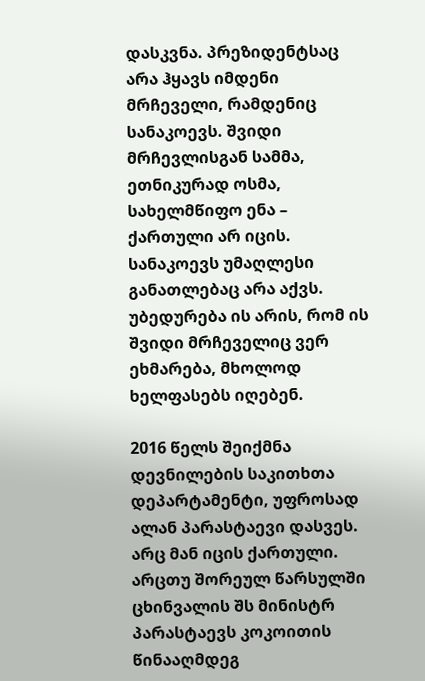დასკვნა. პრეზიდენტსაც არა ჰყავს იმდენი მრჩეველი, რამდენიც სანაკოევს. შვიდი მრჩევლისგან სამმა, ეთნიკურად ოსმა, სახელმწიფო ენა – ქართული არ იცის. სანაკოევს უმაღლესი განათლებაც არა აქვს. უბედურება ის არის, რომ ის შვიდი მრჩეველიც ვერ ეხმარება, მხოლოდ ხელფასებს იღებენ.

2016 წელს შეიქმნა დევნილების საკითხთა დეპარტამენტი, უფროსად ალან პარასტაევი დასვეს. არც მან იცის ქართული. არცთუ შორეულ წარსულში ცხინვალის შს მინისტრ პარასტაევს კოკოითის წინააღმდეგ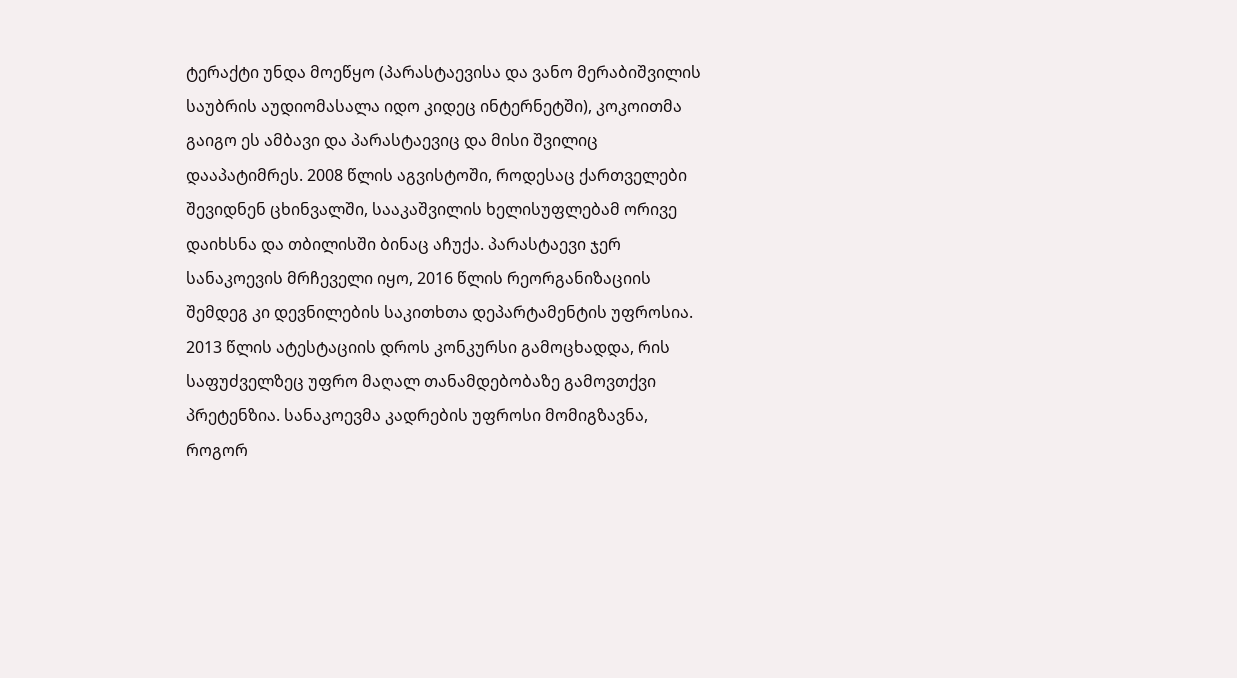ტერაქტი უნდა მოეწყო (პარასტაევისა და ვანო მერაბიშვილის საუბრის აუდიომასალა იდო კიდეც ინტერნეტში), კოკოითმა გაიგო ეს ამბავი და პარასტაევიც და მისი შვილიც დააპატიმრეს. 2008 წლის აგვისტოში, როდესაც ქართველები შევიდნენ ცხინვალში, სააკაშვილის ხელისუფლებამ ორივე დაიხსნა და თბილისში ბინაც აჩუქა. პარასტაევი ჯერ სანაკოევის მრჩეველი იყო, 2016 წლის რეორგანიზაციის შემდეგ კი დევნილების საკითხთა დეპარტამენტის უფროსია.
2013 წლის ატესტაციის დროს კონკურსი გამოცხადდა, რის საფუძველზეც უფრო მაღალ თანამდებობაზე გამოვთქვი პრეტენზია. სანაკოევმა კადრების უფროსი მომიგზავნა, როგორ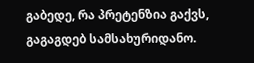გაბედე, რა პრეტენზია გაქვს, გაგაგდებ სამსახურიდანო.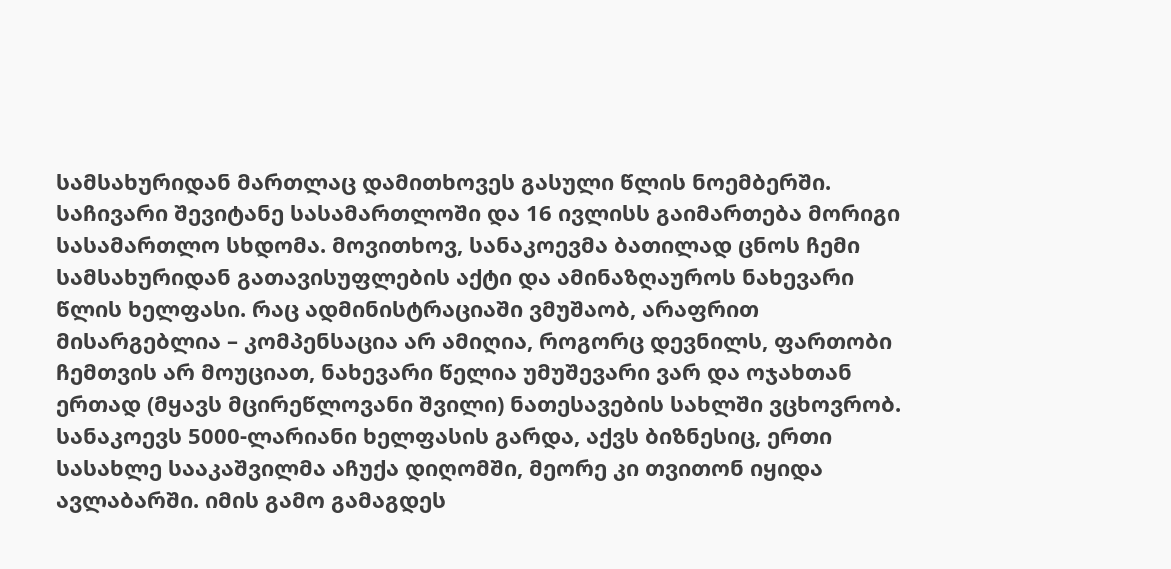სამსახურიდან მართლაც დამითხოვეს გასული წლის ნოემბერში. საჩივარი შევიტანე სასამართლოში და 16 ივლისს გაიმართება მორიგი სასამართლო სხდომა. მოვითხოვ, სანაკოევმა ბათილად ცნოს ჩემი სამსახურიდან გათავისუფლების აქტი და ამინაზღაუროს ნახევარი წლის ხელფასი. რაც ადმინისტრაციაში ვმუშაობ, არაფრით მისარგებლია – კომპენსაცია არ ამიღია, როგორც დევნილს, ფართობი ჩემთვის არ მოუციათ, ნახევარი წელია უმუშევარი ვარ და ოჯახთან ერთად (მყავს მცირეწლოვანი შვილი) ნათესავების სახლში ვცხოვრობ. სანაკოევს 5000-ლარიანი ხელფასის გარდა, აქვს ბიზნესიც, ერთი სასახლე სააკაშვილმა აჩუქა დიღომში, მეორე კი თვითონ იყიდა ავლაბარში. იმის გამო გამაგდეს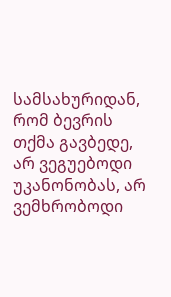სამსახურიდან, რომ ბევრის თქმა გავბედე, არ ვეგუებოდი უკანონობას, არ ვემხრობოდი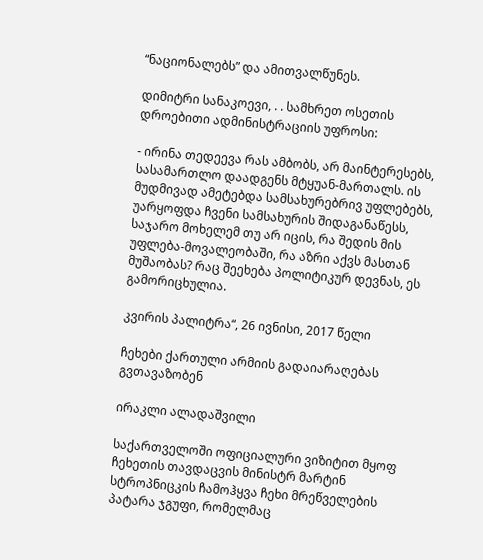“ნაციონალებს” და ამითვალწუნეს.

დიმიტრი სანაკოევი, . . სამხრეთ ოსეთის დროებითი ადმინისტრაციის უფროსი:

- ირინა თედეევა რას ამბობს, არ მაინტერესებს, სასამართლო დაადგენს მტყუან-მართალს. ის მუდმივად ამეტებდა სამსახურებრივ უფლებებს, უარყოფდა ჩვენი სამსახურის შიდაგანაწესს, საჯარო მოხელემ თუ არ იცის, რა შედის მის უფლება-მოვალეობაში, რა აზრი აქვს მასთან მუშაობას? რაც შეეხება პოლიტიკურ დევნას, ეს გამორიცხულია.

კვირის პალიტრა“, 26 ივნისი, 2017 წელი

ჩეხები ქართული არმიის გადაიარაღებას გვთავაზობენ

ირაკლი ალადაშვილი

საქართველოში ოფიციალური ვიზიტით მყოფ ჩეხეთის თავდაცვის მინისტრ მარტინ სტროპნიცკის ჩამოჰყვა ჩეხი მრეწველების პატარა ჯგუფი, რომელმაც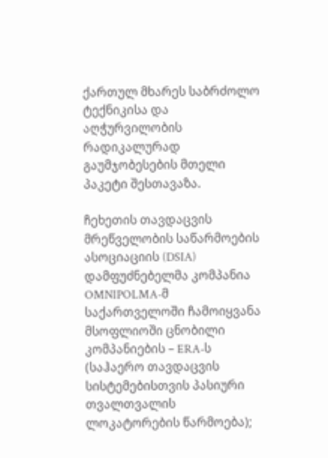ქართულ მხარეს საბრძოლო ტექნიკისა და აღჭურვილობის რადიკალურად გაუმჯობესების მთელი პაკეტი შესთავაზა.

ჩეხეთის თავდაცვის მრეწველობის საწარმოების ასოციაციის (DSIA) დამფუძნებელმა კომპანია OMNIPOLMA-მ საქართველოში ჩამოიყვანა მსოფლიოში ცნობილი კომპანიების – ERA-ს (საჰაერო თავდაცვის სისტემებისთვის პასიური თვალთვალის ლოკატორების წარმოება);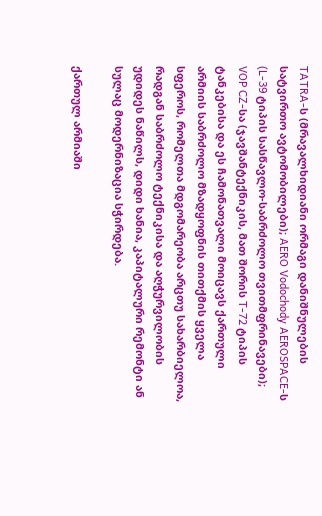TATRA-ს (მრავალხიდიანი ორმაგი დანიშნულების სატვირთო ავტომობილები); AERO Vodochody AEROSPACE-ს (L-39 ტიპის სასწავლო-საბრძოლო თვითმფრინავები); VOP CZ-სა (ჯავშანტექნიკის, მათ შორის T-72 ტიპის ტანკებისა და ეს ჩამონათვალი მოიცავს ქართული არმიის საბრძოლო მზადყოფნის თითქმის ყველა სფეროს, რომელთა მდგომარეობა არცთუ სახარბიელოა, რადგან საბრძოლო ტექნიკისა და აღჭურვილობის უდიდეს ნაწილს, დიდი ხანია, კაპიტალური რემონტი ან სულაც მოდერნიზაცია სჭირდება.

ქართულ არმიაში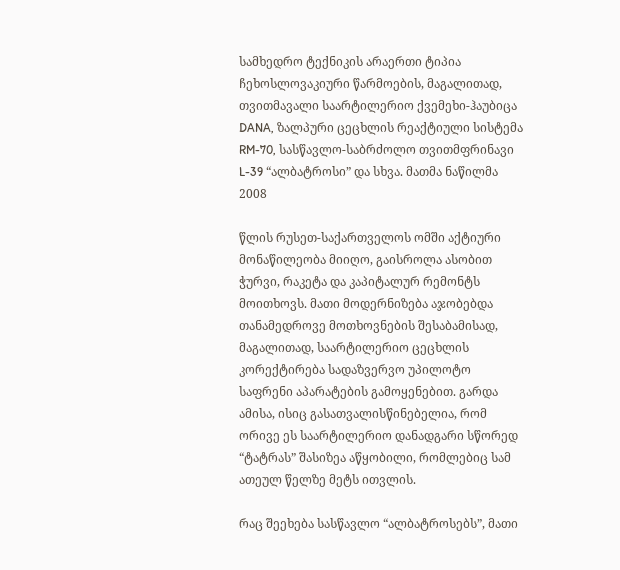სამხედრო ტექნიკის არაერთი ტიპია ჩეხოსლოვაკიური წარმოების, მაგალითად, თვითმავალი საარტილერიო ქვემეხი-ჰაუბიცა DANA, ზალპური ცეცხლის რეაქტიული სისტემა RM-70, სასწავლო-საბრძოლო თვითმფრინავი L-39 “ალბატროსი” და სხვა. მათმა ნაწილმა 2008

წლის რუსეთ-საქართველოს ომში აქტიური მონაწილეობა მიიღო, გაისროლა ასობით ჭურვი, რაკეტა და კაპიტალურ რემონტს მოითხოვს. მათი მოდერნიზება აჯობებდა თანამედროვე მოთხოვნების შესაბამისად, მაგალითად, საარტილერიო ცეცხლის კორექტირება სადაზვერვო უპილოტო საფრენი აპარატების გამოყენებით. გარდა ამისა, ისიც გასათვალისწინებელია, რომ ორივე ეს საარტილერიო დანადგარი სწორედ “ტატრას” შასიზეა აწყობილი, რომლებიც სამ ათეულ წელზე მეტს ითვლის.

რაც შეეხება სასწავლო “ალბატროსებს”, მათი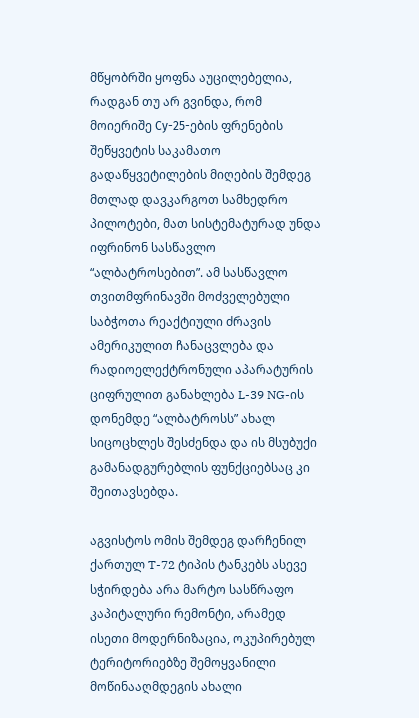მწყობრში ყოფნა აუცილებელია, რადგან თუ არ გვინდა, რომ მოიერიშე Су-25-ების ფრენების შეწყვეტის საკამათო გადაწყვეტილების მიღების შემდეგ მთლად დავკარგოთ სამხედრო პილოტები, მათ სისტემატურად უნდა იფრინონ სასწავლო “ალბატროსებით”. ამ სასწავლო თვითმფრინავში მოძველებული საბჭოთა რეაქტიული ძრავის ამერიკულით ჩანაცვლება და რადიოელექტრონული აპარატურის ციფრულით განახლება L-39 NG-ის დონემდე “ალბატროსს” ახალ სიცოცხლეს შესძენდა და ის მსუბუქი გამანადგურებლის ფუნქციებსაც კი შეითავსებდა.

აგვისტოს ომის შემდეგ დარჩენილ ქართულ T-72 ტიპის ტანკებს ასევე სჭირდება არა მარტო სასწრაფო კაპიტალური რემონტი, არამედ ისეთი მოდერნიზაცია, ოკუპირებულ ტერიტორიებზე შემოყვანილი მოწინააღმდეგის ახალი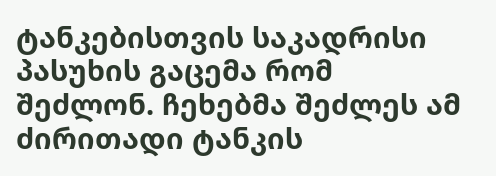ტანკებისთვის საკადრისი პასუხის გაცემა რომ შეძლონ. ჩეხებმა შეძლეს ამ ძირითადი ტანკის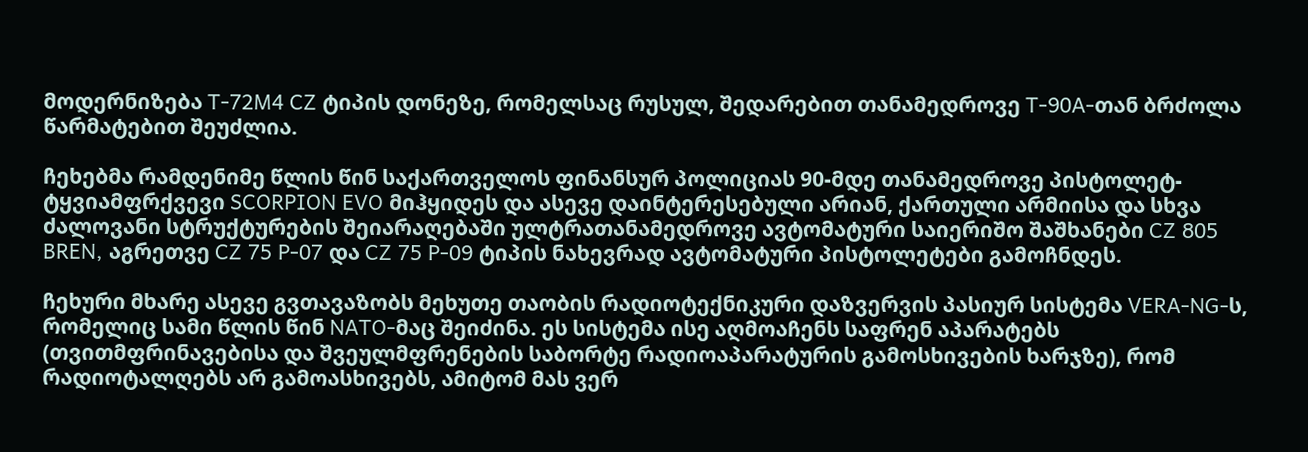მოდერნიზება T-72M4 CZ ტიპის დონეზე, რომელსაც რუსულ, შედარებით თანამედროვე T-90A-თან ბრძოლა წარმატებით შეუძლია.

ჩეხებმა რამდენიმე წლის წინ საქართველოს ფინანსურ პოლიციას 90-მდე თანამედროვე პისტოლეტ-ტყვიამფრქვევი SCORPION EVO მიჰყიდეს და ასევე დაინტერესებული არიან, ქართული არმიისა და სხვა ძალოვანი სტრუქტურების შეიარაღებაში ულტრათანამედროვე ავტომატური საიერიშო შაშხანები CZ 805 BREN, აგრეთვე CZ 75 P-07 და CZ 75 P-09 ტიპის ნახევრად ავტომატური პისტოლეტები გამოჩნდეს.

ჩეხური მხარე ასევე გვთავაზობს მეხუთე თაობის რადიოტექნიკური დაზვერვის პასიურ სისტემა VERA-NG-ს, რომელიც სამი წლის წინ NATO-მაც შეიძინა. ეს სისტემა ისე აღმოაჩენს საფრენ აპარატებს (თვითმფრინავებისა და შვეულმფრენების საბორტე რადიოაპარატურის გამოსხივების ხარჯზე), რომ რადიოტალღებს არ გამოასხივებს, ამიტომ მას ვერ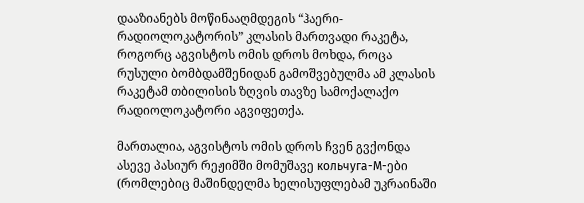დააზიანებს მოწინააღმდეგის “ჰაერი-რადიოლოკატორის” კლასის მართვადი რაკეტა, როგორც აგვისტოს ომის დროს მოხდა, როცა რუსული ბომბდამშენიდან გამოშვებულმა ამ კლასის რაკეტამ თბილისის ზღვის თავზე სამოქალაქო რადიოლოკატორი აგვიფეთქა.

მართალია, აგვისტოს ომის დროს ჩვენ გვქონდა ასევე პასიურ რეჟიმში მომუშავე кольчуга-М-ები (რომლებიც მაშინდელმა ხელისუფლებამ უკრაინაში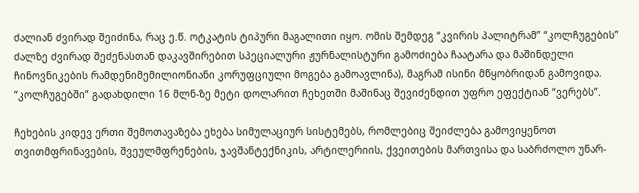ძალიან ძვირად შეიძინა, რაც ე.წ. ოტკატის ტიპური მაგალითი იყო. ომის შემდეგ “კვირის პალიტრამ” “კოლჩუგების” ძალზე ძვირად შეძენასთან დაკავშირებით სპეციალური ჟურნალისტური გამოძიება ჩაატარა და მაშინდელი ჩინოვნიკების რამდენიმემილიონიანი კორუფციული მოგება გამოავლინა), მაგრამ ისინი მწყობრიდან გამოვიდა. “კოლჩუგებში” გადახდილი 16 მლნ-ზე მეტი დოლარით ჩეხეთში მაშინაც შევიძენდით უფრო ეფექტიან “ვერებს”.

ჩეხების კიდევ ერთი შემოთავაზება ეხება სიმულაციურ სისტემებს, რომლებიც შეიძლება გამოვიყენოთ თვითმფრინავების, შვეულმფრენების, ჯავშანტექნიკის, არტილერიის, ქვეითების მართვისა და საბრძოლო უნარ-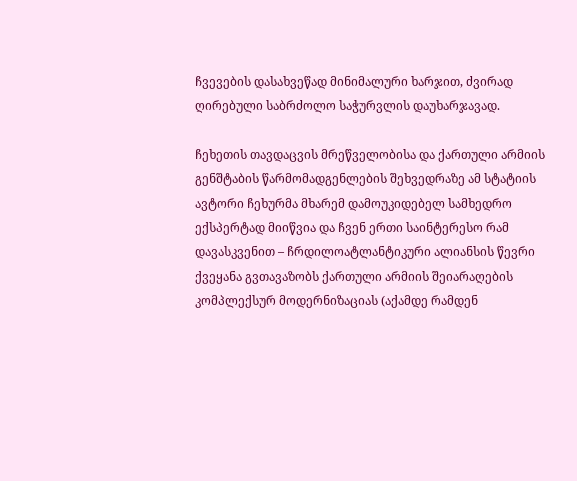ჩვევების დასახვეწად მინიმალური ხარჯით, ძვირად ღირებული საბრძოლო საჭურვლის დაუხარჯავად.

ჩეხეთის თავდაცვის მრეწველობისა და ქართული არმიის გენშტაბის წარმომადგენლების შეხვედრაზე ამ სტატიის ავტორი ჩეხურმა მხარემ დამოუკიდებელ სამხედრო ექსპერტად მიიწვია და ჩვენ ერთი საინტერესო რამ დავასკვენით – ჩრდილოატლანტიკური ალიანსის წევრი ქვეყანა გვთავაზობს ქართული არმიის შეიარაღების კომპლექსურ მოდერნიზაციას (აქამდე რამდენ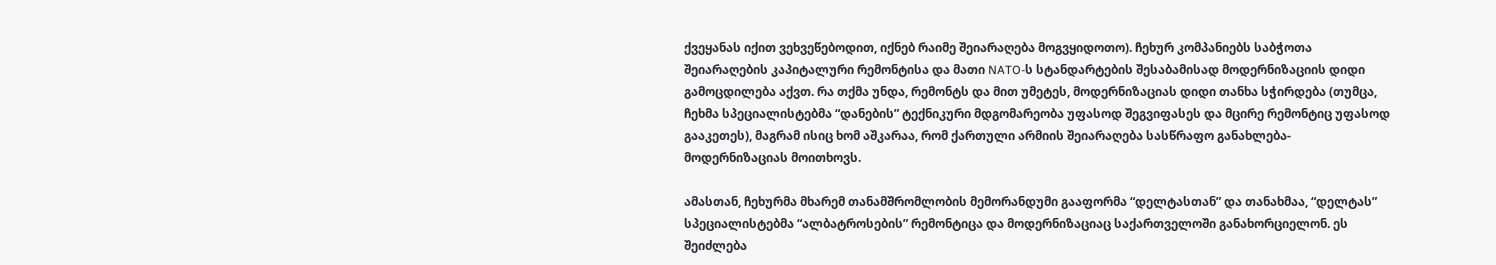ქვეყანას იქით ვეხვეწებოდით, იქნებ რაიმე შეიარაღება მოგვყიდოთო). ჩეხურ კომპანიებს საბჭოთა შეიარაღების კაპიტალური რემონტისა და მათი NATO-ს სტანდარტების შესაბამისად მოდერნიზაციის დიდი გამოცდილება აქვთ. რა თქმა უნდა, რემონტს და მით უმეტეს, მოდერნიზაციას დიდი თანხა სჭირდება (თუმცა, ჩეხმა სპეციალისტებმა “დანების” ტექნიკური მდგომარეობა უფასოდ შეგვიფასეს და მცირე რემონტიც უფასოდ გააკეთეს), მაგრამ ისიც ხომ აშკარაა, რომ ქართული არმიის შეიარაღება სასწრაფო განახლება-მოდერნიზაციას მოითხოვს.

ამასთან, ჩეხურმა მხარემ თანამშრომლობის მემორანდუმი გააფორმა “დელტასთან” და თანახმაა, “დელტას” სპეციალისტებმა “ალბატროსების” რემონტიცა და მოდერნიზაციაც საქართველოში განახორციელონ. ეს შეიძლება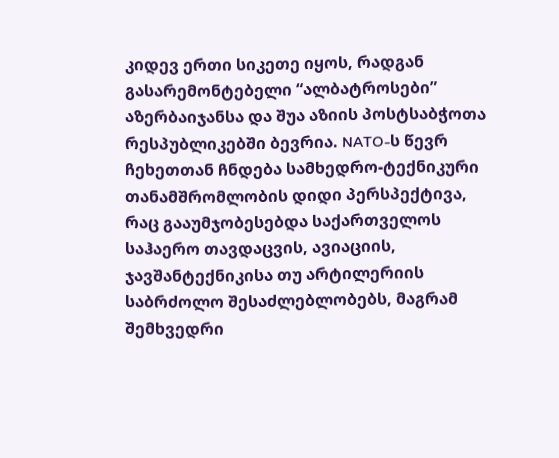კიდევ ერთი სიკეთე იყოს, რადგან გასარემონტებელი “ალბატროსები” აზერბაიჯანსა და შუა აზიის პოსტსაბჭოთა რესპუბლიკებში ბევრია. NATO-ს წევრ ჩეხეთთან ჩნდება სამხედრო-ტექნიკური თანამშრომლობის დიდი პერსპექტივა, რაც გააუმჯობესებდა საქართველოს საჰაერო თავდაცვის, ავიაციის, ჯავშანტექნიკისა თუ არტილერიის საბრძოლო შესაძლებლობებს, მაგრამ შემხვედრი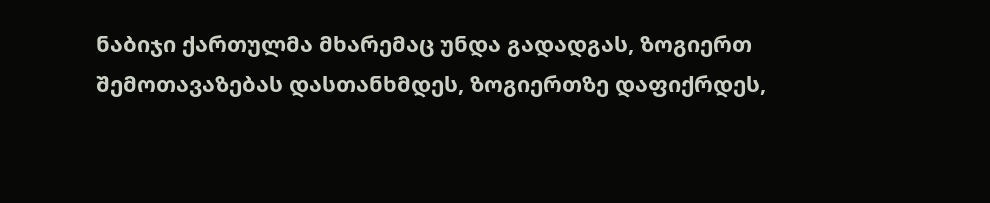ნაბიჯი ქართულმა მხარემაც უნდა გადადგას, ზოგიერთ შემოთავაზებას დასთანხმდეს, ზოგიერთზე დაფიქრდეს,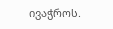ივაჭროს.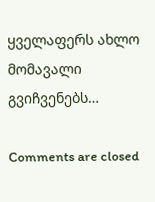ყველაფერს ახლო მომავალი გვიჩვენებს…

Comments are closed